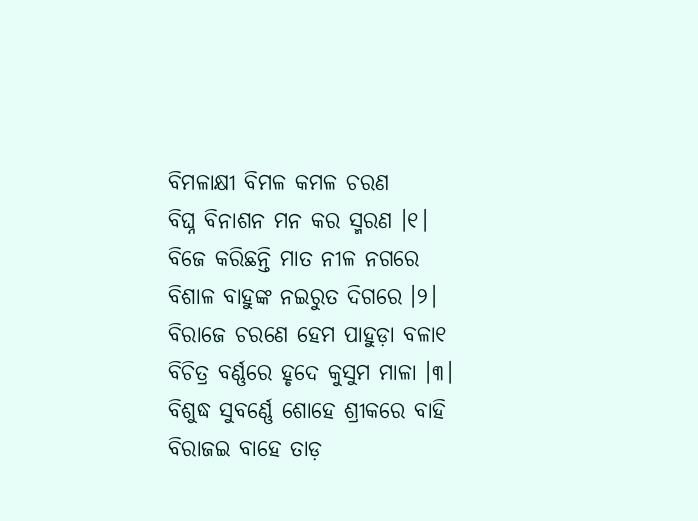ବିମଳାକ୍ଷୀ ବିମଳ କମଳ ଚରଣ
ବିଘ୍ନ ବିନାଶନ ମନ କର ସ୍ମରଣ ।୧।
ବିଜେ କରିଛନ୍ତି ମାତ ନୀଳ ନଗରେ
ବିଶାଳ ବାହୁଙ୍କ ନଇରୁତ ଦିଗରେ ।୨।
ବିରାଜେ ଚରଣେ ହେମ ପାହୁଡ଼ା ବଳା୧
ବିଚିତ୍ର ବର୍ଣ୍ଣରେ ହୃଦେ କୁସୁମ ମାଳା ।୩।
ବିଶୁଦ୍ଧ ସୁବର୍ଣ୍ଣେ ଶୋହେ ଶ୍ରୀକରେ ବାହି
ବିରାଜଇ ବାହେ ତାଡ଼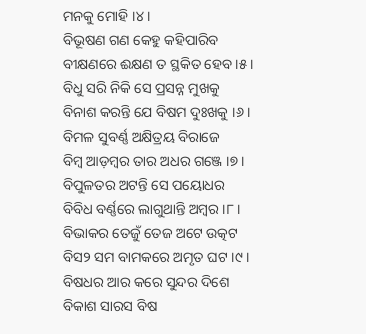ମନକୁ ମୋହି ।୪।
ବିଭୂଷଣ ଗଣ କେହୁ କହିପାରିବ
ବୀକ୍ଷଣରେ ଈକ୍ଷଣ ତ ସ୍ଥକିତ ହେବ ।୫।
ବିଧୁ ସରି ନିକି ସେ ପ୍ରସନ୍ନ ମୁଖକୁ
ବିନାଶ କରନ୍ତି ଯେ ବିଷମ ଦୁଃଖକୁ ।୬।
ବିମଳ ସୁବର୍ଣ୍ଣ ଅକ୍ଷିତ୍ରୟ ବିରାଜେ
ବିମ୍ବ ଆଡ଼ମ୍ବର ତାର ଅଧର ଗଞ୍ଜେ ।୭।
ବିପୁଳତର ଅଟନ୍ତି ସେ ପୟୋଧର
ବିବିଧ ବର୍ଣ୍ଣରେ ଲାଗୁଥାନ୍ତି ଅମ୍ବର ।୮।
ବିଭାକର ତେଜୁଁ ତେଜ ଅଟେ ଉତ୍କଟ
ବିସ୨ ସମ ବାମକରେ ଅମୃତ ଘଟ ।୯।
ବିଷଧର ଆର କରେ ସୁନ୍ଦର ଦିଶେ
ବିକାଶ ସାରସ ବିଷ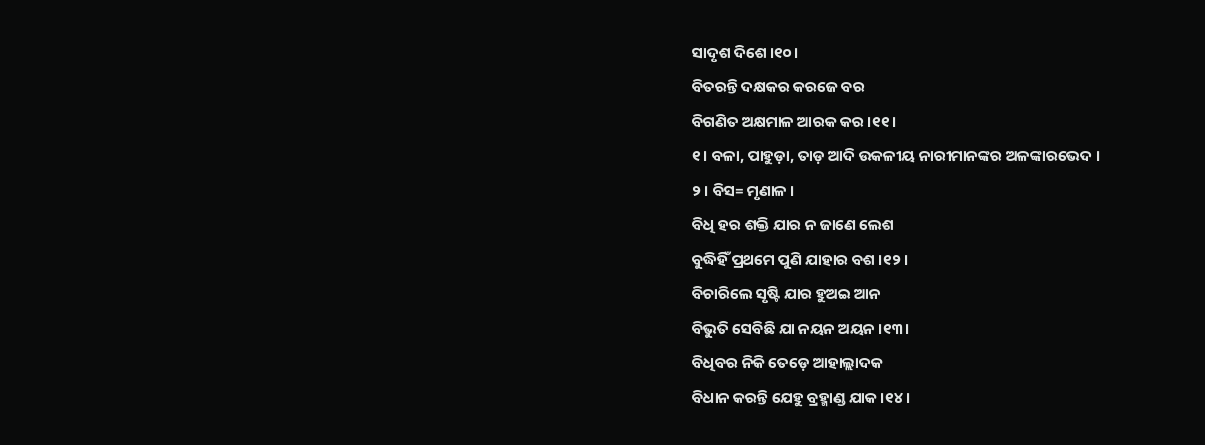ସାଦୃଶ ଦିଶେ ।୧୦।
ବିତରନ୍ତି ଦକ୍ଷକର କରଜେ ବର
ବିଗଣିତ ଅକ୍ଷମାଳ ଆରକ କର ।୧୧।
୧। ବଳା, ପାହୁଡ଼ା, ତାଡ଼ ଆଦି ଉକଳୀୟ ନାରୀମାନଙ୍କର ଅଳଙ୍କାରଭେଦ ।
୨। ବିସ= ମୃଣାଳ ।
ବିଧି ହର ଶକ୍ତି ଯାର ନ ଜାଣେ ଲେଶ
ବୁଦ୍ଧିହିଁ ପ୍ରଥମେ ପୁଣି ଯାହାର ବଶ ।୧୨।
ବିଚାରିଲେ ସୃଷ୍ଟି ଯାର ହୁଅଇ ଆନ
ବିଭୁତି ସେବିଛି ଯା ନୟନ ଅୟନ ।୧୩।
ବିଧିବର ନିକି ତେଡ଼େ ଆହାଲ୍ଲାଦକ
ବିଧାନ କରନ୍ତି ଯେହୁ ବ୍ରହ୍ମାଣ୍ଡ ଯାକ ।୧୪।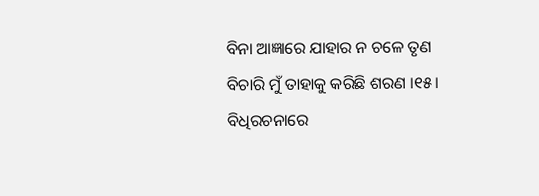ବିନା ଆଜ୍ଞାରେ ଯାହାର ନ ଚଳେ ତୃଣ
ବିଚାରି ମୁଁ ତାହାକୁ କରିଛି ଶରଣ ।୧୫।
ବିଧିରଚନାରେ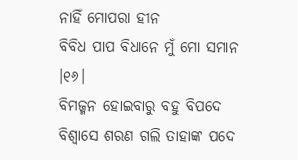ନାହିଁ ମୋପରା ହୀନ
ବିବିଧ ପାପ ବିଧାନେ ମୁଁ ମୋ ସମାନ ।୧୬।
ବିମଜ୍ମନ ହୋଇବାରୁ ବହୁ ବିପଦେ
ବିଶ୍ୱାସେ ଶରଣ ଗଲି ତାହାଙ୍କ ପଦେ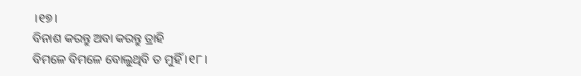।୧୭।
ବିନାଶ କରନ୍ତୁ ଅବା କରନ୍ତୁ ତ୍ରାହି
ବିମଳେ ବିମଳେ ବୋଲୁଥିବି ତ ମୁହିଁ ।୧୮।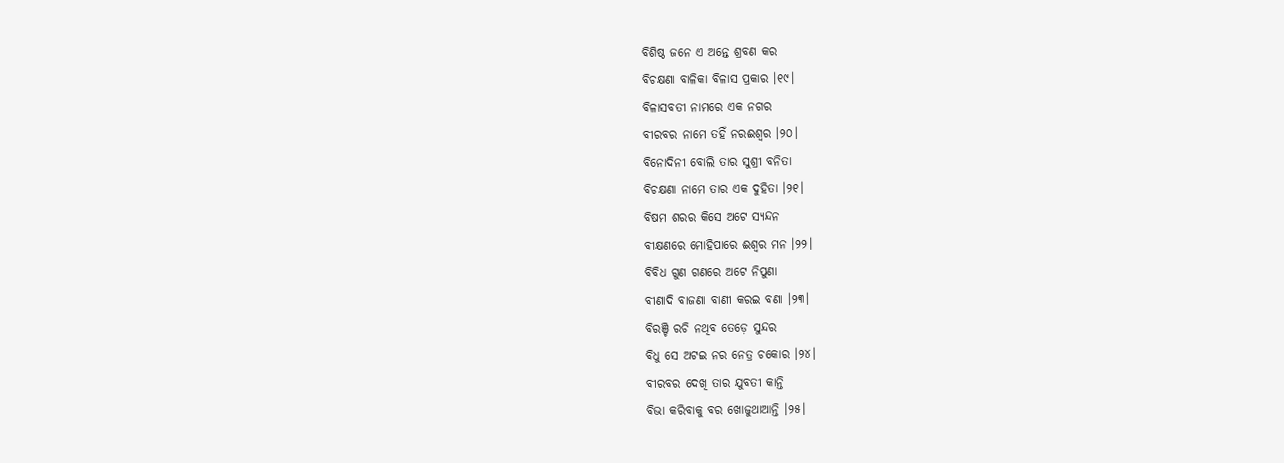ବିଶିଷ୍ଠ ଜନେ ଏ ଅନ୍ତେ ଶ୍ରବଣ କର
ବିଚକ୍ଷଣା ବାଳିକା ବିଳାସ ପ୍ରକାର ।୧୯।
ବିଳାସବତୀ ନାମରେ ଏକ ନଗର
ବୀରବର ନାମେ ତହିଁ ନରଈଶ୍ୱର ।୨୦।
ବିନୋଦିନୀ ବୋଲି ତାର ସୁଶ୍ରୀ ବନିତା
ବିଚକ୍ଷଣା ନାମେ ତାର ଏକ ଦୁହିତା ।୨୧।
ବିଷମ ଶରର କିସେ ଅଟେ ସ୍ୟନ୍ଦନ
ବୀକ୍ଷଣରେ ମୋହିପାରେ ଈଶ୍ୱର ମନ ।୨୨।
ବିବିଧ ଗୁଣ ଗଣରେ ଅଟେ ନିପୁଣା
ବୀଣାଦି ବାଜଣା ବାଣୀ କରଇ ବଣା ।୨୩।
ବିରଞ୍ଚି ରଚି ନଥିବ ତେଡ଼େ ସୁନ୍ଦର
ବିଧୁ ସେ ଅଟଇ ନର ନେତ୍ର ଚକୋର ।୨୪।
ବୀରବର ଦେଖି ତାର ଯୁବତୀ କାନ୍ତି
ବିଭା କରିବାକୁ ବର ଖୋଜୁଥାଆନ୍ତି ।୨୫।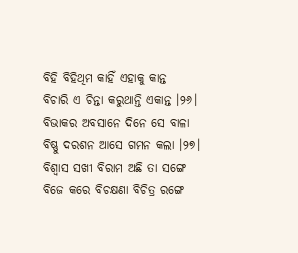ବିହି ବିହିଥିମ କାହିଁ ଏହାକୁ କାନ୍ତ
ବିଚାରି ଏ ଚିନ୍ତା କରୁଥାନ୍ତି ଏକାନ୍ତ ।୨୬।
ବିଭାକର ଅବସାନେ ଦିନେ ସେ ବାଳା
ବିଷ୍ଣୁ ଦରଶନ ଆସେ ଗମନ କଲା ।୨୭।
ବିଶ୍ୱାସ ସଖୀ ବିରାମ ଅଛି ତା ସଙ୍ଗେ
ବିଜେ କରେ ବିଚକ୍ଷଣା ବିଚିତ୍ର ରଙ୍ଗେ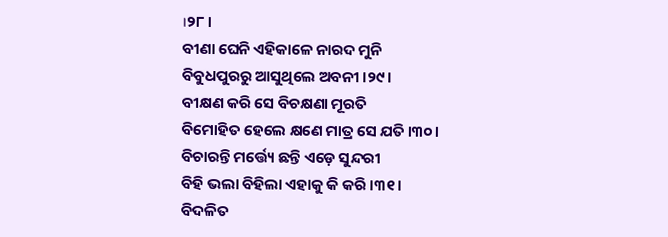।୨୮।
ବୀଣା ଘେନି ଏହିକାଳେ ନାରଦ ମୁନି
ବିବୁଧପୁରରୁ ଆସୁଥିଲେ ଅବନୀ ।୨୯।
ବୀକ୍ଷଣ କରି ସେ ବିଚକ୍ଷଣା ମୂରତି
ବିମୋହିତ ହେଲେ କ୍ଷଣେ ମାତ୍ର ସେ ଯତି ।୩୦।
ବିଚାରନ୍ତି ମର୍ତ୍ତ୍ୟେ ଛନ୍ତି ଏଡ଼େ ସୁନ୍ଦରୀ
ବିହି ଭଲା ବିହିଲା ଏହାକୁ କି କରି ।୩୧।
ବିଦଳିତ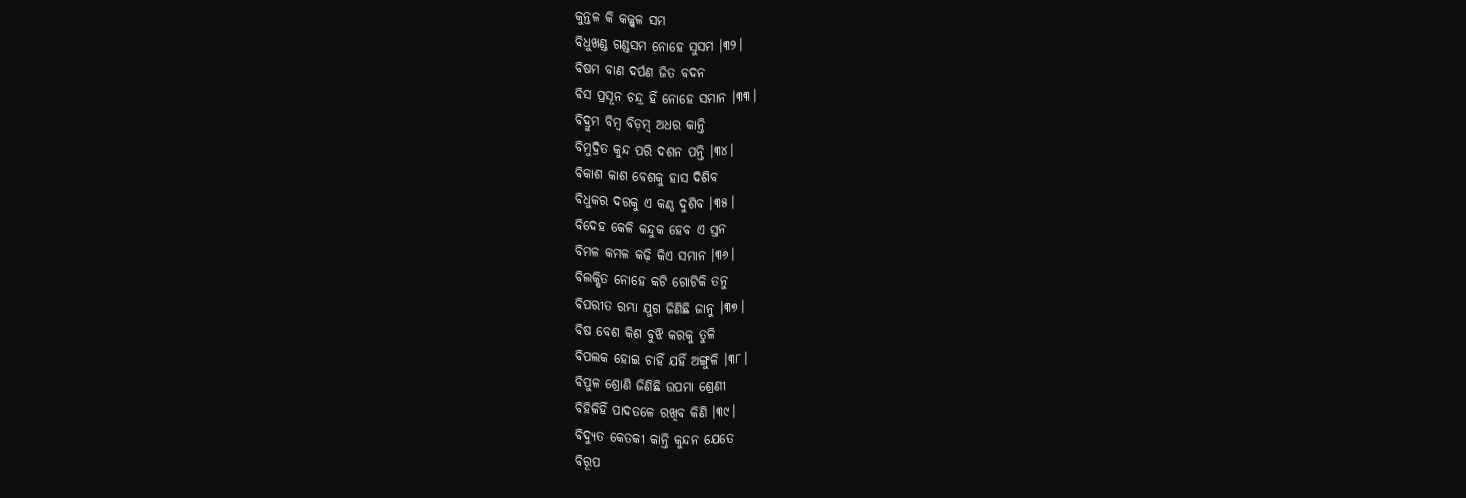କୁନ୍ତଳ କି କଜ୍ଜ୍ୱଳ ସମ
ବିଧୁଖଣ୍ଡ ଗଣ୍ଡସମ ନୋହେ ସୁସମ ।୩୨।
ବିଷମ ବାଣ ଦର୍ପଣ ଜିତ ବଦନ
ବିସ ପ୍ରସୂନ ଚନ୍ଦ୍ର ହିଁ ନୋହେ ସମାନ ।୩୩।
ବିଦ୍ରୁମ ବିମ୍ବ ବିଡ଼ମ୍ବ ଅଧର କାନ୍ତି
ବିମୁଦ୍ରିତ କୁନ୍ଦ ପରି ଦଶନ ପନ୍ତି ।୩୪।
ବିକାଶ କାଶ ବେଶକୁ ହାସ ଦିଶିବ
ବିଧୁକର ଦରକୁ ଏ କଣ୍ଠ ଦୁଶିବ ।୩୫।
ବିଦେହ କେଳି କନ୍ଦୁକ ହେବ ଏ ସ୍ତନ
ବିମଳ କମଳ କଢ଼ି କିଏ ସମାନ ।୩୬।
ବିଲକ୍ଷିତ ନୋହେ କଟି ଗୋଟିକି ତନୁ
ବିପରୀତ ରମ୍ଭା ଯୁଗ ଜିଣିଛି ଜାନୁ ।୩୭।
ବିଷ ବେଶ କିଶ ବୁଝି କରକୁ ତୁଳି
ବିପଲକ ହୋଇ ଚାହିଁ ଯହିଁ ଅଙ୍ଗୁଳି ।୩୮।
ବିପୁଳ ଶ୍ରୋଣି ଜିଣିଛି ଉପମା ଶ୍ରେଣୀ
ବିହିକିହିଁ ପାଦତଳେ ରଖିବ କିଣି ।୩୯।
ବିଦ୍ୟୁତ କେତକୀ କାନ୍ତି କୁନ୍ଦନ ଯେତେ
ବିରୂପ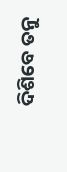ଦିଶିବେ ତନୁ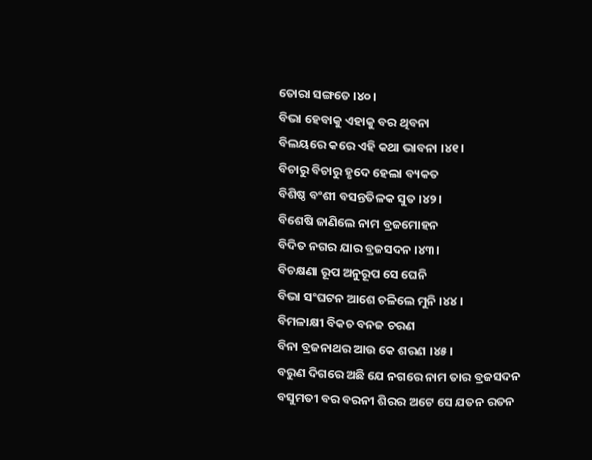ତୋରା ସଙ୍ଗତେ ।୪୦।
ବିଭା ହେବାକୁ ଏହାକୁ ବର ଥିବନା
ବିଲୟରେ କରେ ଏହି କଥା ଭାବନା ।୪୧।
ବିଚାରୁ ବିଚାରୁ ହୃଦେ ହେଲା ବ୍ୟକତ
ବିଶିଷ୍ଠ ବଂଶୀ ବସନ୍ତତିଳକ ସୁତ ।୪୨।
ବିଶେଷି ଜାଣିଲେ ନାମ ବ୍ରଜମୋହନ
ବିଦିତ ନଗର ଯାର ବ୍ରଜସଦନ ।୪୩।
ବିଚକ୍ଷଣା ରୂପ ଅନୁରୂପ ସେ ଘେନି
ବିଭା ସଂଘଟନ ଆଶେ ଚଳିଲେ ମୁନି ।୪୪।
ବିମଳାକ୍ଷୀ ବିକଚ ବନଜ ଚରଣ
ବିନା ବ୍ରଜନାଥର ଆଉ କେ ଶରଣ ।୪୫।
ବରୁଣ ଦିଗରେ ଅଛି ଯେ ନଗରେ ନାମ ତାର ବ୍ରଜସଦନ
ବସୁମତୀ ବର ବରନୀ ଶିରର ଅଟେ ସେ ଯତନ ରତନ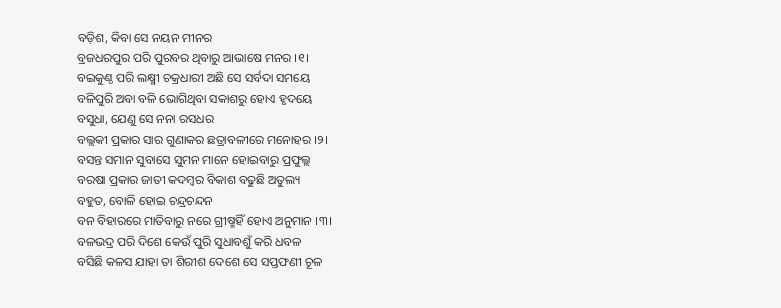ବଡ଼ିଶ, କିବା ସେ ନୟନ ମୀନର
ବ୍ରଜଧରପୁର ପରି ପୁରବର ଥିବାରୁ ଆଭାଷେ ମନର ।୧।
ବଇକୁଣ୍ଠ ପରି ଲକ୍ଷ୍ମୀ ଚକ୍ରଧାରୀ ଅଛି ସେ ସର୍ବଦା ସମୟେ
ବଳିପୁରି ଅବା ବଳି ଭୋଗିଥିବା ସକାଶରୁ ହୋଏ ହୃଦୟେ
ବସୁଧା, ଯେଣୁ ସେ ନନା ରସଧର
ବଲ୍ଲକୀ ପ୍ରକାର ସାର ଗୁଣାକର ଛତ୍ରାବଳୀରେ ମନୋହର ।୨।
ବସନ୍ତ ସମାନ ସୁବାସେ ସୁମନ ମାନେ ହୋଇବାରୁ ପ୍ରଫୁଲ୍ଲ
ବରଷା ପ୍ରକାର ଜାତୀ କଦମ୍ବର ବିକାଶ ବଢୁଛି ଅତୁଲ୍ୟ
ବହୁତ, ବୋଳି ହୋଇ ଚନ୍ଦ୍ରଚନ୍ଦନ
ବନ ବିହାରରେ ମାତିବାରୁ ନରେ ଗ୍ରୀଷ୍ମହିଁ ହୋଏ ଅନୁମାନ ।୩।
ବଳଭଦ୍ର ପରି ଦିଶେ କେଉଁ ପୁରି ସୁଧାବଶୁଁ କରି ଧବଳ
ବସିଛି କଳସ ଯାହା ତା ଶିରୀଶ ଦେଶେ ସେ ସପ୍ତଫଣୀ ଚୂଳ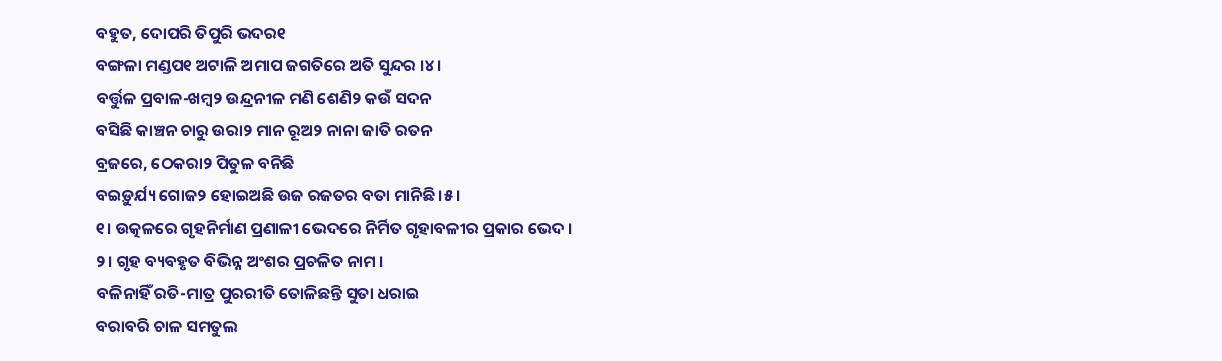ବହୁତ, ଦୋପରି ତିପୁରି ଭଦର୧
ବଙ୍ଗଳା ମଣ୍ଡପ୧ ଅଟାଳି ଅମାପ ଜଗତିରେ ଅତି ସୁନ୍ଦର ।୪।
ବର୍ତ୍ତୁଳ ପ୍ରବାଳ-ଖମ୍ବ୨ ଉନ୍ଦ୍ରନୀଳ ମଣି ଶେଣି୨ କଉଁ ସଦନ
ବସିଛି କାଞ୍ଚନ ଚାରୁ ଉରା୨ ମାନ ରୂଅ୨ ନାନା ଜାତି ରତନ
ବ୍ରଜରେ, ଠେକରା୨ ପିତୁଳ ବନିଛି
ବଇଡ଼ୁର୍ଯ୍ୟ ଗୋଜ୨ ହୋଇଅଛି ଉଜ ରଜତର ବତା ମାନିଛି ।୫।
୧। ଉତ୍କଳରେ ଗୃହନିର୍ମାଣ ପ୍ରଣାଳୀ ଭେଦରେ ନିର୍ମିତ ଗୃହାବଳୀର ପ୍ରକାର ଭେଦ ।
୨। ଗୃହ ବ୍ୟବହୃତ ବିଭିନ୍ନ ଅଂଶର ପ୍ରଚଳିତ ନାମ ।
ବଳିନାହିଁ ରତି-ମାତ୍ର ପୁରରୀତି ତୋଳିଛନ୍ତି ସୁତା ଧରାଇ
ବରାବରି ଚାଳ ସମତୁଲ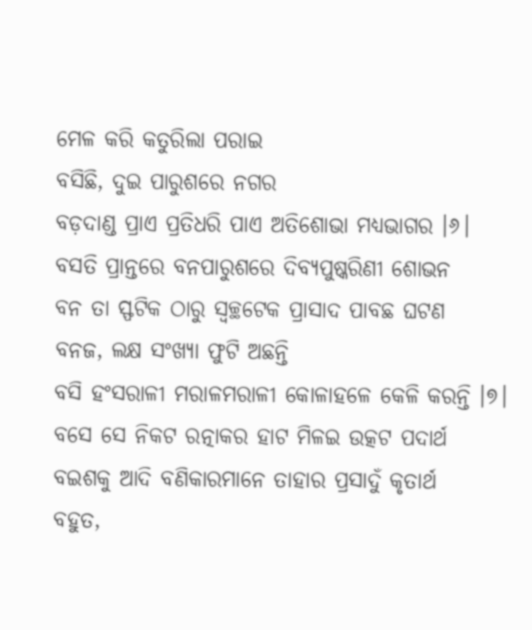ମେଳ କରି କତୁରିଲା ପରାଇ
ବସିଛି, ଦୁଇ ପାରୁଶରେ ନଗର
ବଡ଼ଦାଣ୍ଡ ପ୍ରାଏ ପ୍ରତିଧରି ପାଏ ଅତିଶୋଭା ମଧ୍ୟଭାଗର ।୬।
ବସତି ପ୍ରାନ୍ତରେ ବନପାରୁଶରେ ଦିବ୍ୟପୁଷ୍କରିଣୀ ଶୋଭନ
ବନ ତା ସ୍ଫଟିକ ଠାରୁ ସ୍ୱଚ୍ଛଟେକ ପ୍ରାସାଦ ପାବଛ ଘଟଣ
ବନଜ, ଲକ୍ଷ ସଂଖ୍ୟା ଫୁଟି ଅଛନ୍ତି
ବସି ହଂସରାଳୀ ମରାଳମରାଳୀ କୋଳାହଳେ କେଳି କରନ୍ତି ।୭।
ବସେ ସେ ନିକଟ ରତ୍ନାକର ହାଟ ମିଳଇ ଉତ୍କଟ ପଦାର୍ଥ
ବଇଶକୁ ଆଦି ବଣିକାରମାନେ ତାହାର ପ୍ରସାଦୁଁ କୃତାର୍ଥ
ବହୁତ,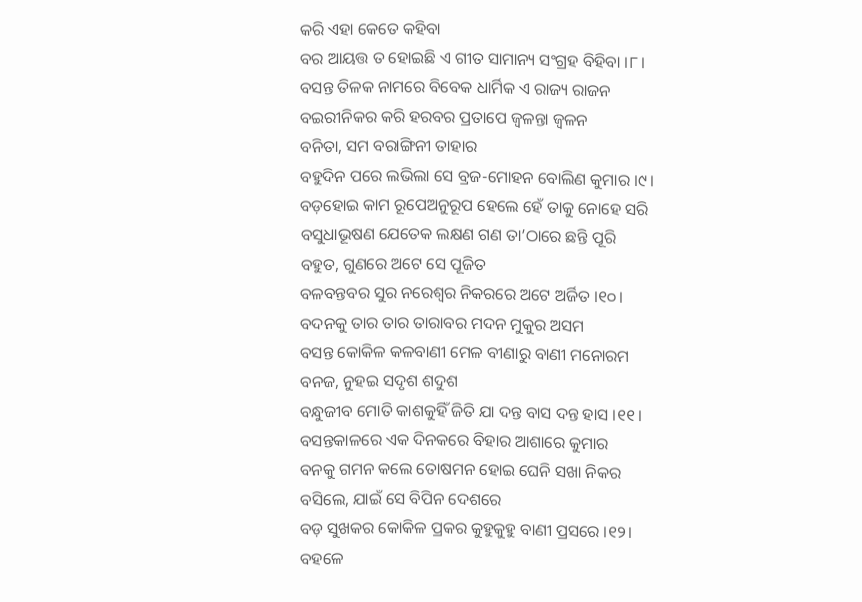କରି ଏହା କେତେ କହିବା
ବର ଆୟତ୍ତ ତ ହୋଇଛି ଏ ଗୀତ ସାମାନ୍ୟ ସଂଗ୍ରହ ବିହିବା ।୮।
ବସନ୍ତ ତିଳକ ନାମରେ ବିବେକ ଧାର୍ମିକ ଏ ରାଜ୍ୟ ରାଜନ
ବଇରୀନିକର କରି ହରବର ପ୍ରତାପେ ଜ୍ୱଳନ୍ତା ଜ୍ୱଳନ
ବନିତା, ସମ ବରାଙ୍ଗିନୀ ତାହାର
ବହୁଦିନ ପରେ ଲଭିଲା ସେ ବ୍ରଜ-ମୋହନ ବୋଲିଣ କୁମାର ।୯।
ବଡ଼ହୋଇ କାମ ରୂପେଅନୁରୂପ ହେଲେ ହେଁ ତାକୁ ନୋହେ ସରି
ବସୁଧାଭୂଷଣ ଯେତେକ ଲକ୍ଷଣ ଗଣ ତା’ଠାରେ ଛନ୍ତି ପୂରି
ବହୁତ, ଗୁଣରେ ଅଟେ ସେ ପୂଜିତ
ବଳବନ୍ତବର ସୁର ନରେଶ୍ୱର ନିକରରେ ଅଟେ ଅର୍ଜିତ ।୧୦।
ବଦନକୁ ତାର ତାର ତାରାବର ମଦନ ମୁକୁର ଅସମ
ବସନ୍ତ କୋକିଳ କଳବାଣୀ ମେଳ ବୀଣାରୁ ବାଣୀ ମନୋରମ
ବନଜ, ନୁହଇ ସଦୃଶ ଶଦୁଶ
ବନ୍ଧୁଜୀବ ମୋତି କାଶକୁହିଁ ଜିତି ଯା ଦନ୍ତ ବାସ ଦନ୍ତ ହାସ ।୧୧।
ବସନ୍ତକାଳରେ ଏକ ଦିନକରେ ବିହାର ଆଶାରେ କୁମାର
ବନକୁ ଗମନ କଲେ ତୋଷମନ ହୋଇ ଘେନି ସଖା ନିକର
ବସିଲେ, ଯାଇଁ ସେ ବିପିନ ଦେଶରେ
ବଡ଼ ସୁଖକର କୋକିଳ ପ୍ରକର କୁହୁକୁହୁ ବାଣୀ ପ୍ରସରେ ।୧୨।
ବହଳେ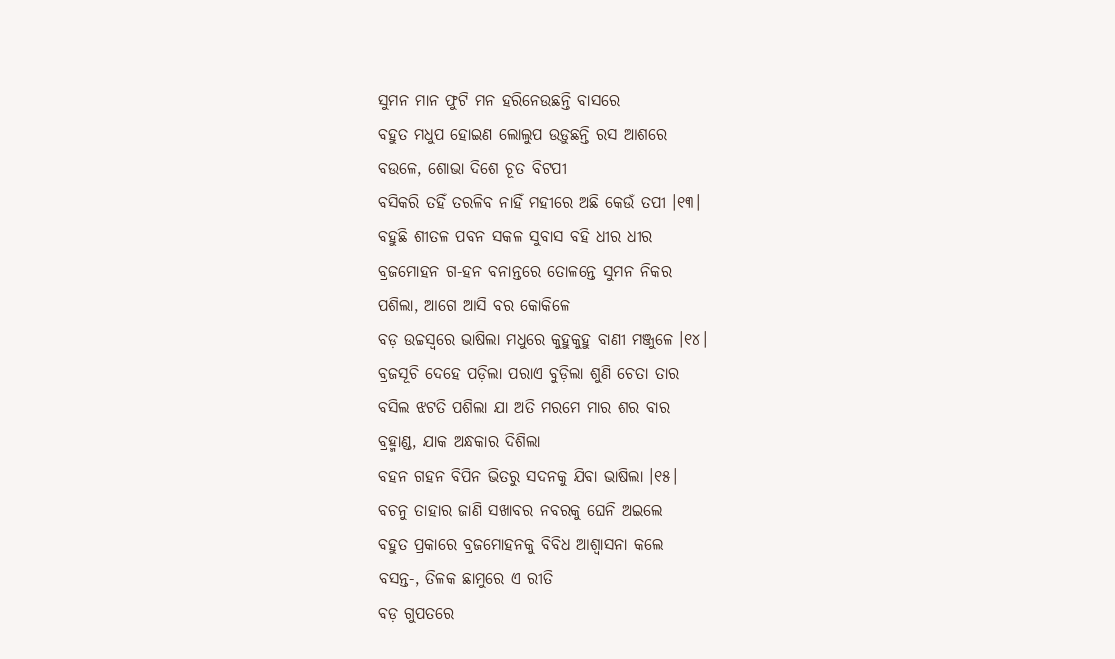ସୁମନ ମାନ ଫୁଟି ମନ ହରିନେଉଛନ୍ତି ବାସରେ
ବହୁତ ମଧୁପ ହୋଇଣ ଲୋଲୁପ ଉଡ଼ୁଛନ୍ତି ରସ ଆଶରେ
ବଉଳେ, ଶୋଭା ଦିଶେ ଚୂତ ବିଟପୀ
ବସିକରି ତହିଁ ତରଳିବ ନାହିଁ ମହୀରେ ଅଛି କେଉଁ ତପୀ ।୧୩।
ବହୁଛି ଶୀତଳ ପବନ ସକଳ ସୁବାସ ବହି ଧୀର ଧୀର
ବ୍ରଜମୋହନ ଗ-ହନ ବନାନ୍ତରେ ତୋଳନ୍ତେ ସୁମନ ନିକର
ପଶିଲା, ଆଗେ ଆସି ବର କୋକିଳେ
ବଡ଼ ଉଚ୍ଚସ୍ୱରେ ଭାଷିଲା ମଧୁରେ କୁହୁକୁହୁ ବାଣୀ ମଞ୍ଜୁଳେ ।୧୪।
ବ୍ରଜସୂଚି ଦେହେ ପଡ଼ିଲା ପରାଏ ବୁଡ଼ିଲା ଶୁଣି ଚେତା ତାର
ବସିଲ ଝଟତି ପଶିଲା ଯା ଅତି ମରମେ ମାର ଶର ବାର
ବ୍ରହ୍ମାଣ୍ଡ, ଯାକ ଅନ୍ଧକାର ଦିଶିଲା
ବହନ ଗହନ ବିପିନ ଭିତରୁ ସଦନକୁ ଯିବା ଭାଷିଲା ।୧୫।
ବଚନୁ ତାହାର ଜାଣି ସଖାବର ନବରକୁ ଘେନି ଅଇଲେ
ବହୁତ ପ୍ରକାରେ ବ୍ରଜମୋହନକୁ ବିବିଧ ଆଶ୍ୱାସନା କଲେ
ବସନ୍ତ-, ତିଳକ ଛାମୁରେ ଏ ରୀତି
ବଡ଼ ଗୁପତରେ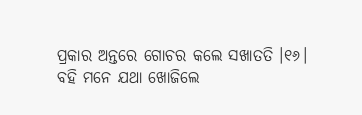ପ୍ରକାର ଅନ୍ତରେ ଗୋଚର କଲେ ସଖାତତି ।୧୬।
ବହି ମନେ ଯଥା ଖୋଜିଲେ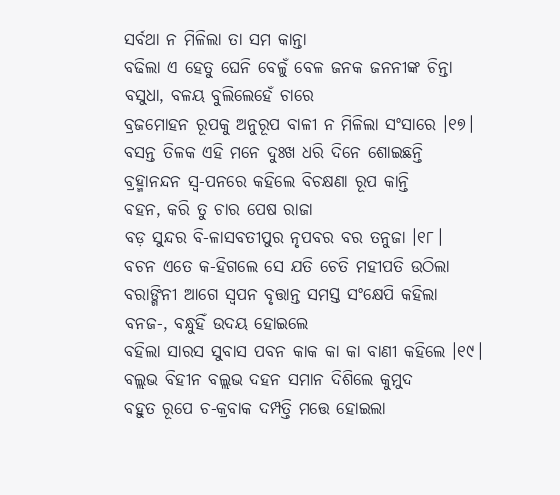ସର୍ବଥା ନ ମିଳିଲା ତା ସମ କାନ୍ତା
ବଢିଲା ଏ ହେତୁ ଘେନି ବେଳୁଁ ବେଳ ଜନକ ଜନନୀଙ୍କ ଚିନ୍ତା
ବସୁଧା, ବଳୟ ବୁଲିଲେହେଁ ଚାରେ
ବ୍ରଜମୋହନ ରୂପକୁ ଅନୁରୂପ ବାଳୀ ନ ମିଳିଲା ସଂସାରେ ।୧୭।
ବସନ୍ତ ତିଳକ ଏହି ମନେ ଦୁଃଖ ଧରି ଦିନେ ଶୋଇଛନ୍ତି
ବ୍ରହ୍ମାନନ୍ଦନ ସ୍ୱ-ପନରେ କହିଲେ ବିଚକ୍ଷଣା ରୂପ କାନ୍ତି
ବହନ, କରି ତୁ ଚାର ପେଷ ରାଜା
ବଡ଼ ସୁନ୍ଦର ବି-ଳାସବତୀପୁର ନୃପବର ବର ତନୁଜା ।୧୮।
ବଚନ ଏତେ କ-ହିଗଲେ ସେ ଯତି ଚେତି ମହୀପତି ଉଠିଲା
ବରାଙ୍ଗିନୀ ଆଗେ ସ୍ୱପନ ବୃତ୍ତାନ୍ତ ସମସ୍ତ ସଂକ୍ଷେପି କହିଲା
ବନଜ-, ବନ୍ଧୁହିଁ ଉଦୟ ହୋଇଲେ
ବହିଲା ସାରସ ସୁବାସ ପବନ କାକ କା କା ବାଣୀ କହିଲେ ।୧୯।
ବଲ୍ଲଭ ବିହୀନ ବଲ୍ଲଭ ଦହନ ସମାନ ଦିଶିଲେ କୁମୁଦ
ବହୁତ ରୂପେ ଚ-କ୍ରବାକ ଦମ୍ପତ୍ତି ମତ୍ତେ ହୋଇଲା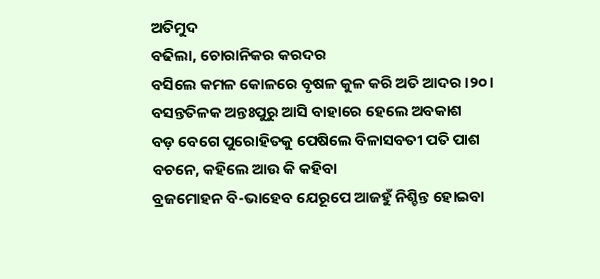ଅତିମୁଦ
ବଢିଲା, ଚୋରାନିକର କରଦର
ବସିଲେ କମଳ କୋଳରେ ବୃଷଳ କୁଳ କରି ଅତି ଆଦର ।୨୦।
ବସନ୍ତତିଳକ ଅନ୍ତଃପୁରୁ ଆସି ବାହାରେ ହେଲେ ଅବକାଶ
ବଡ଼ ବେଗେ ପୁରୋହିତକୁ ପେଷିଲେ ବିଳାସବତୀ ପତି ପାଶ
ବଚନେ, କହିଲେ ଆଉ କି କହିବା
ବ୍ରଜମୋହନ ବି-ଭାହେବ ଯେରୂପେ ଆଜହୁଁ ନିଶ୍ଚିନ୍ତ ହୋଇବା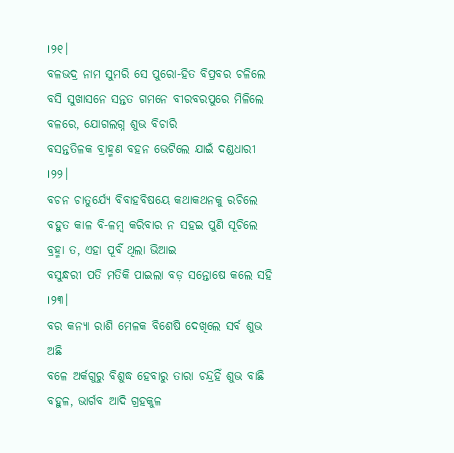।୨୧।
ବଳଭଦ୍ର ନାମ ସୁମରି ସେ ପୁରୋ-ହିତ ବିପ୍ରବର ଚଳିଲେ
ବସି ସୁଖାସନେ ସନ୍ତତ ଗମନେ ବୀରବରପୁରେ ମିଳିଲେ
ବଳରେ, ଯୋଗଲଗ୍ନ ଶୁଭ ବିଚାରି
ବସନ୍ତତିଳକ ବ୍ରାହ୍ମଣ ବହନ ଭେଟିଲେ ଯାଇଁ ଦଣ୍ଡଧାରୀ ।୨୨।
ବଚନ ଚାତୁର୍ଯ୍ୟେ ବିବାହବିଷୟେ କଥାକଥନକୁ ରଚିଲେ
ବହୁତ କାଳ ବି-ଳମ୍ବ କରିବାର ନ ସହଇ ପୁଣି ସୂଚିଲେ
ବ୍ରହ୍ମା ତ, ଏହା ପୂର୍ବଁ ଥିଲା ଭିଆଇ
ବସୁନ୍ଧରୀ ପତି ମତିକି ପାଇଲା ବଡ଼ ସନ୍ତୋଷେ କଲେ ସହି ।୨୩।
ବର କନ୍ୟା ରାଶି ମେଳକ ବିଶେଷି ଦେଖିଲେ ସର୍ବ ଶୁଭ ଅଛି
ବଳେ ଅର୍କଗୁରୁ ବିଶୁଦ୍ଧ ହେବାରୁ ତାରା ଚନ୍ଦ୍ରହିଁ ଶୁଭ ବାଛି
ବହୁଳ, ଭାର୍ଗବ ଆଦି ଗ୍ରହକୁଳ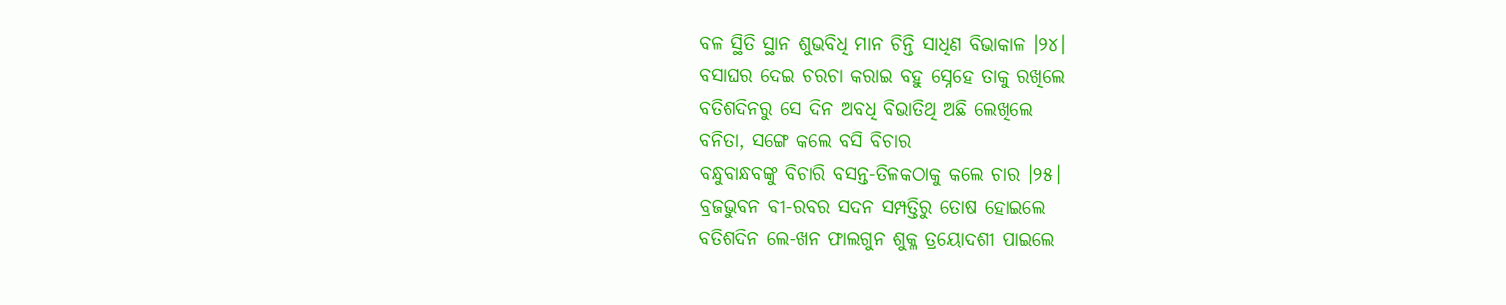ବଳ ସ୍ଥିତି ସ୍ଥାନ ଶୁଭବିଧି ମାନ ଚିନ୍ତି ସାଧିଣ ବିଭାକାଳ ।୨୪।
ବସାଘର ଦେଇ ଚରଚା କରାଇ ବହୁ ସ୍ନେହେ ତାକୁ ରଖିଲେ
ବତିଶଦିନରୁ ସେ ଦିନ ଅବଧି ବିଭାତିଥି ଅଛି ଲେଖିଲେ
ବନିତା, ସଙ୍ଗେ କଲେ ବସି ବିଚାର
ବନ୍ଧୁବାନ୍ଧବଙ୍କୁ ବିଚାରି ବସନ୍ତ-ତିଳକଠାକୁ କଲେ ଚାର ।୨୫।
ବ୍ରଜଭୁବନ ବୀ-ରବର ସଦନ ସମ୍ପତ୍ତିରୁ ତୋଷ ହୋଇଲେ
ବତିଶଦିନ ଲେ-ଖନ ଫାଲଗୁନ ଶୁକ୍ଳ ତ୍ରୟୋଦଶୀ ପାଇଲେ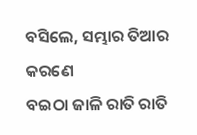ବସିଲେ, ସମ୍ଭାର ତିଆର କରଣେ
ବଇଠା ଜାଳି ରାତି ରାତି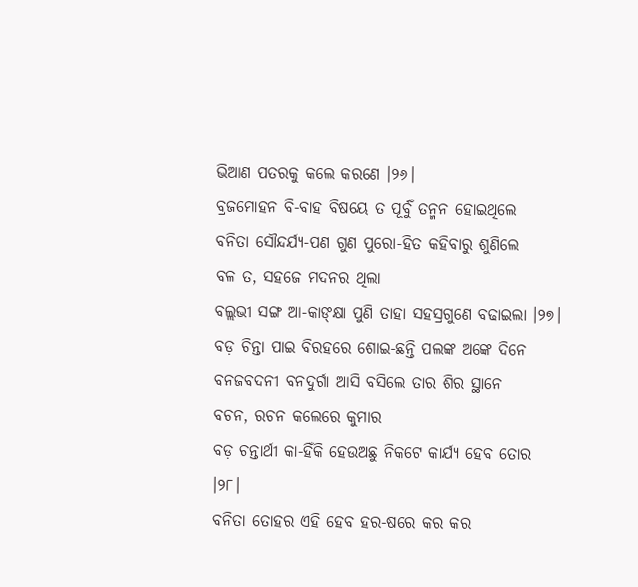ଭିଆଣ ପତରକୁ କଲେ କରଣେ ।୨୬।
ବ୍ରଜମୋହନ ବି-ବାହ ବିଷୟେ ତ ପୂର୍ବୁଁ ତନ୍ମନ ହୋଇଥିଲେ
ବନିତା ସୌନ୍ଦର୍ଯ୍ୟ-ପଣ ଗୁଣ ପୁରୋ-ହିତ କହିବାରୁ ଶୁଣିଲେ
ବଳ ତ, ସହଜେ ମଦନର ଥିଲା
ବଲ୍ଲଭୀ ସଙ୍ଗ ଆ-କାଙ୍କ୍ଷା ପୁଣି ତାହା ସହସ୍ରଗୁଣେ ବଢାଇଲା ।୨୭।
ବଡ଼ ଚିନ୍ତା ପାଇ ବିରହରେ ଶୋଇ-ଛନ୍ତି ପଲଙ୍କ ଅଙ୍କେ ଦିନେ
ବନଜବଦନୀ ବନଦୁର୍ଗା ଆସି ବସିଲେ ତାର ଶିର ସ୍ଥାନେ
ବଚନ, ରଚନ କଲେରେ କୁମାର
ବଡ଼ ଚନ୍ତାର୍ଥୀ କା-ହିଁକି ହେଉଅଛୁ ନିକଟେ କାର୍ଯ୍ୟ ହେବ ତୋର ।୨୮।
ବନିତା ତୋହର ଏହି ହେବ ହର-ଷରେ କର କର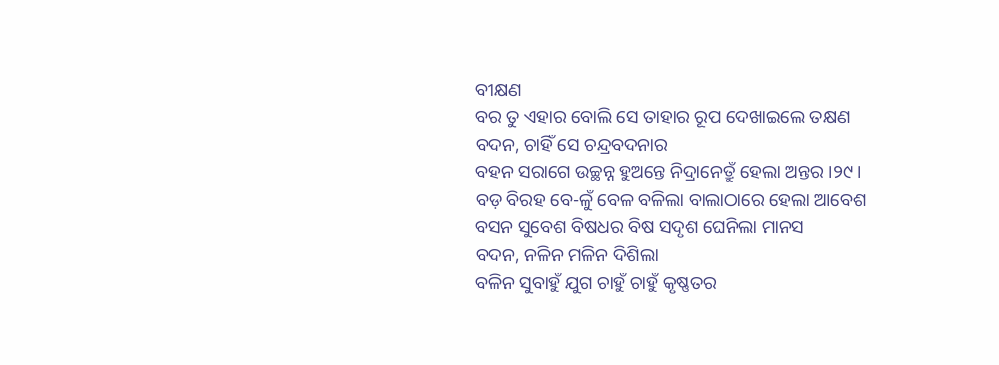ବୀକ୍ଷଣ
ବର ତୁ ଏହାର ବୋଲି ସେ ତାହାର ରୂପ ଦେଖାଇଲେ ତକ୍ଷଣ
ବଦନ, ଚାହିଁ ସେ ଚନ୍ଦ୍ରବଦନାର
ବହନ ସରାଗେ ଉଚ୍ଛନ୍ନ ହୁଅନ୍ତେ ନିଦ୍ରାନେତ୍ରୁଁ ହେଲା ଅନ୍ତର ।୨୯।
ବଡ଼ ବିରହ ବେ-ଳୁଁ ବେଳ ବଳିଲା ବାଲାଠାରେ ହେଲା ଆବେଶ
ବସନ ସୁବେଶ ବିଷଧର ବିଷ ସଦୃଶ ଘେନିଲା ମାନସ
ବଦନ, ନଳିନ ମଳିନ ଦିଶିଲା
ବଳିନ ସୁବାହୁଁ ଯୁଗ ଚାହୁଁ ଚାହୁଁ କୃଷ୍ଣତର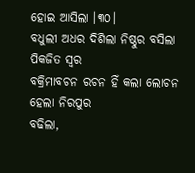ହୋଇ ଆସିଲା ।୩୦।
ବଧୁଲୀ ଅଧର ଦିଶିଲା ନିଷ୍ଠୁର ବସିଲା ପିକଜିତ ସ୍ୱର
ବକ୍ରିମାବଚନ ରଚନ ହିଁ କଲା ଲୋଚନ ହେଲା ନିରପୁର
ବଢିଲା,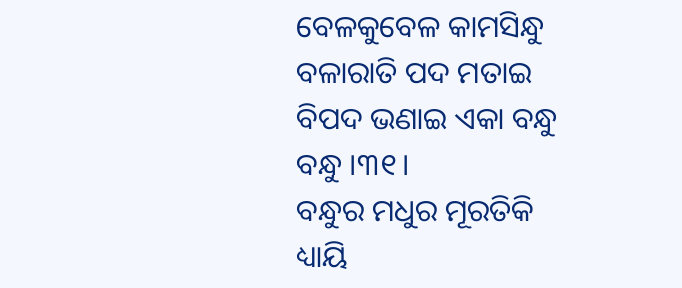ବେଳକୁବେଳ କାମସିନ୍ଧୁ
ବଳାରାତି ପଦ ମତାଇ ବିପଦ ଭଣାଇ ଏକା ବନ୍ଧୁ ବନ୍ଧୁ ।୩୧।
ବନ୍ଧୁର ମଧୁର ମୂରତିକି ଧ୍ୟାୟି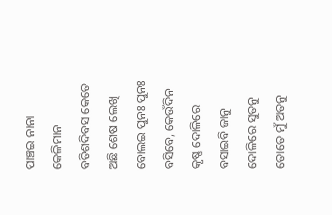ପାଞ୍ଚଇ ନାନା କେଳିମାନ
ବତିଶଦିବସ କେତେ ଅଛି ଶେଷ ଲେଖି ବୋଲଇ ପୁନଃ ପୁନଃ
ବସିବେ, କେଉଁଦିନ କୃଷ୍ଣ ଦୋଳିରେ
ବସାଇବି ଜାନୁ ଦୋଳିରେ ସୁତନୁ ତୋତେ ମୁଁ ଅତନୁ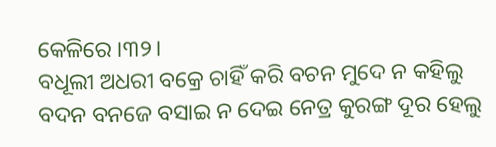କେଳିରେ ।୩୨।
ବଧୂଲୀ ଅଧରୀ ବକ୍ରେ ଚାହିଁ କରି ବଚନ ମୁଦେ ନ କହିଲୁ
ବଦନ ବନଜେ ବସାଇ ନ ଦେଇ ନେତ୍ର କୁରଙ୍ଗ ଦୂର ହେଲୁ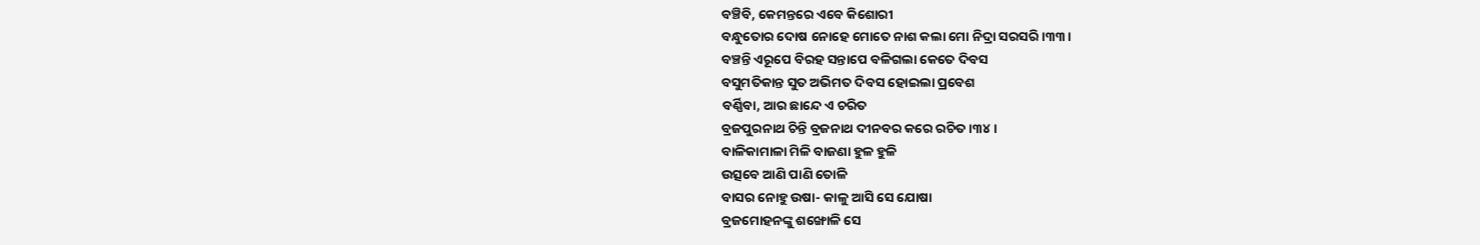ବଞ୍ଚିବି, କେମନ୍ତରେ ଏବେ କିଶୋରୀ
ବନ୍ଧୁତୋର ଦୋଷ ନୋହେ ମୋତେ ନାଶ କଲା ମୋ ନିଦ୍ରା ସରସରି ।୩୩।
ବଞ୍ଚନ୍ତି ଏରୂପେ ବିରହ ସନ୍ତାପେ ବଳିଗଲା କେତେ ଦିବସ
ବସୁମତିକାନ୍ତ ସୁତ ଅଭିମତ ଦିବସ ହୋଇଲା ପ୍ରବେଶ
ବର୍ଣ୍ଣିବା, ଆର ଛାନ୍ଦେ ଏ ଚରିତ
ବ୍ରଜପୁରନାଥ ଚିନ୍ତି ବ୍ରଜନାଥ ଦୀନବର କରେ ରଚିତ ।୩୪।
ବାଳିକାମାଳା ମିଳି ବାଜଣା ହୁଳ ହୁଳି
ଉତ୍ସବେ ଆଣି ପାଣି ତୋଳି
ବାସର ନୋହୁ ଉଷା- କାଳୁ ଆସି ସେ ଯୋଷା
ବ୍ରଜମୋହନଙ୍କୁ ଶଙ୍ଖୋଳି ସେ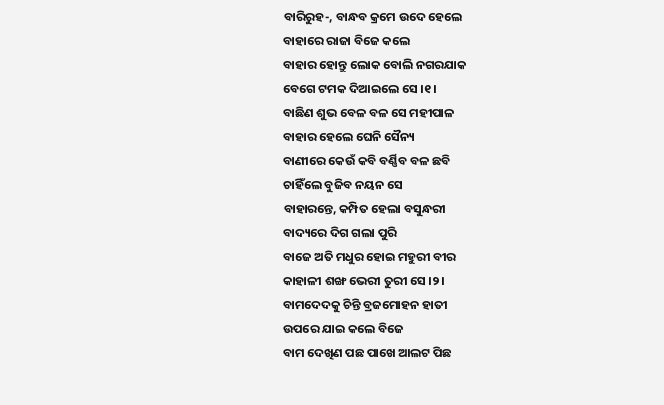ବାରିରୁହ-, ବାନ୍ଧବ କ୍ରମେ ଉଦେ ହେଲେ
ବାହାରେ ରାଜା ବିଜେ କଲେ
ବାହାର ହୋନ୍ତୁ ଲୋକ ବୋଲି ନଗରଯାକ
ବେଗେ ଟମକ ଦିଆଇଲେ ସେ ।୧।
ବାଛିଣ ଶୁଭ ବେଳ ବଳ ସେ ମହୀପାଳ
ବାହାର ହେଲେ ଘେନି ସୈନ୍ୟ
ବାଣୀରେ କେଉଁ କବି ବର୍ଣ୍ଣିବ ବଳ ଛବି
ଚାହିଁଲେ ବୁଜିବ ନୟନ ସେ
ବାହାରନ୍ତେ, କମ୍ପିତ ହେଲା ବସୁନ୍ଧରୀ
ବାଦ୍ୟରେ ଦିଗ ଗଲା ପୁରି
ବାଜେ ଅତି ମଧୁର ହୋଇ ମହୁରୀ ବୀର
କାହାଳୀ ଶଙ୍ଖ ଭେରୀ ତୁରୀ ସେ ।୨।
ବାମଦେଦକୁ ଚିନ୍ତି ବ୍ରଜମୋହନ ହାତୀ
ଉପରେ ଯାଇ କଲେ ବିଜେ
ବାମ ଦେଖିଣ ପଛ ପାଖେ ଆଲଟ ପିଛ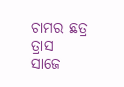ଚାମର ଛତ୍ର ତ୍ରାସ ସାଜେ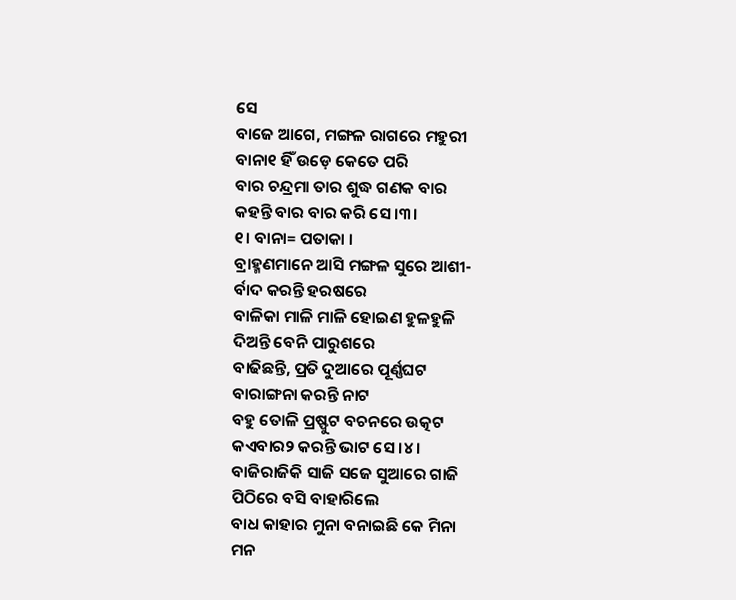ସେ
ବାଜେ ଆଗେ, ମଙ୍ଗଳ ରାଗରେ ମହୁରୀ
ବାନା୧ ହିଁ ଉଡ଼େ କେତେ ପରି
ବାର ଚନ୍ଦ୍ରମା ତାର ଶୁଦ୍ଧ ଗଣକ ବାର
କହନ୍ତି ବାର ବାର କରି ସେ ।୩।
୧। ବାନା= ପତାକା ।
ବ୍ରାହ୍ମଣମାନେ ଆସି ମଙ୍ଗଳ ସୁରେ ଆଶୀ-
ର୍ବାଦ କରନ୍ତି ହରଷରେ
ବାଳିକା ମାଳି ମାଳି ହୋଇଣ ହୁଳହୁଳି
ଦିଅନ୍ତି ବେନି ପାରୁଶରେ
ବାଢିଛନ୍ତି, ପ୍ରତି ଦୁଆରେ ପୂର୍ଣ୍ଣଘଟ
ବାରାଙ୍ଗନା କରନ୍ତି ନାଟ
ବହୁ ତୋଳି ପ୍ରଷ୍ଫୁଟ ବଚନରେ ଉତ୍କଟ
କଏବାର୨ କରନ୍ତି ଭାଟ ସେ ।୪।
ବାଜିରାଜିକି ସାଜି ସଜେ ସୁଆରେ ଗାଜି
ପିଠିରେ ବସି ବାହାରିଲେ
ବାଧ କାହାର ମୁନା ବନାଇଛି କେ ମିନା
ମନ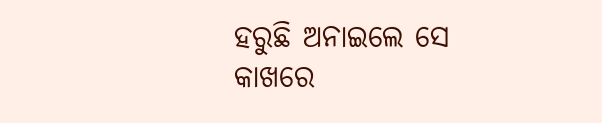ହରୁଛି ଅନାଇଲେ ସେ
କାଖରେ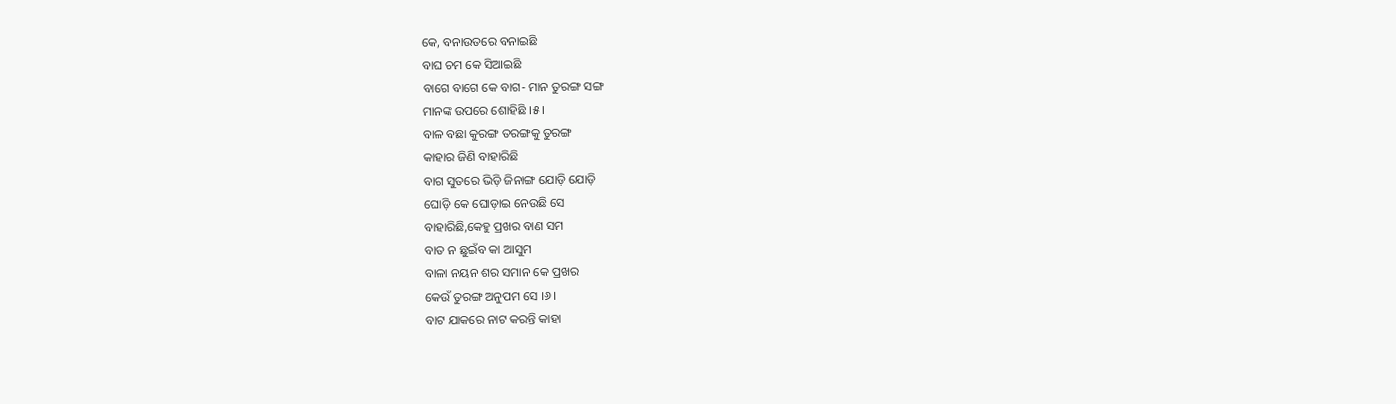କେ, ବନାଉତରେ ବନାଇଛି
ବାଘ ଚମ କେ ସିଆଇଛି
ବାଗେ ବାଗେ କେ ବାଗ- ମାନ ତୁରଙ୍ଗ ସଙ୍ଗ
ମାନଙ୍କ ଉପରେ ଶୋହିଛି ।୫।
ବାଳ ବଛା କୁରଙ୍ଗ ତରଙ୍ଗକୁ ତୁରଙ୍ଗ
କାହାର ଜିଣି ବାହାରିଛି
ବାଗ ସୁତରେ ଭିଡ଼ି ଜିନାଙ୍ଗ ଯୋଡ଼ି ଯୋଡ଼ି
ଘୋଡ଼ି କେ ଘୋଡ଼ାଇ ନେଉଛି ସେ
ବାହାରିଛି,କେହୁ ପ୍ରଖର ବାଣ ସମ
ବାତ ନ ଛୁଇଁବ କା ଆସୁମ
ବାଳା ନୟନ ଶର ସମାନ କେ ପ୍ରଖର
କେଉଁ ତୁରଙ୍ଗ ଅନୁପମ ସେ ।୬।
ବାଟ ଯାକରେ ନାଟ କରନ୍ତି କାହା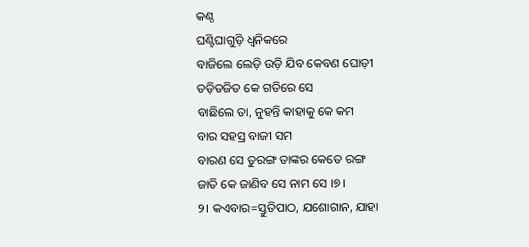କଣ୍ଠ
ଘଣ୍ଟିଘାଗୁଡ଼ି ଧ୍ୱନିକରେ
ବାଜିଲେ ଲେଡ଼ି ଉଡ଼ି ଯିବ କେବଣ ଘୋଡ଼ୀ
ତଡ଼ିତଜିତ କେ ଗତିରେ ସେ
ବାଛିଲେ ତା, ନୁହନ୍ତି କାହାକୁ କେ କମ
ବାର ସହସ୍ର ବାଜୀ ସମ
ବାରଣ ସେ ତୁରଙ୍ଗ ତାଙ୍କର କେତେ ରଙ୍ଗ
ଜାତି କେ ଜାଣିବ ସେ ନାମ ସେ ।୭।
୨। କଏବାର=ସ୍ତୁତିପାଠ, ଯଶୋଗାନ, ଯାହା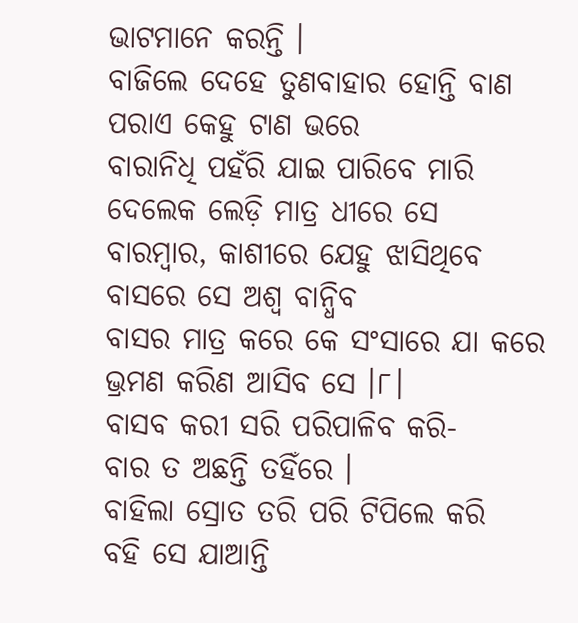ଭାଟମାନେ କରନ୍ତି ।
ବାଜିଲେ ଦେହେ ତୁଣବାହାର ହୋନ୍ତି ବାଣ
ପରାଏ କେହୁ ଟାଣ ଭରେ
ବାରାନିଧି ପହଁରି ଯାଇ ପାରିବେ ମାରି
ଦେଲେକ ଲେଡ଼ି ମାତ୍ର ଧୀରେ ସେ
ବାରମ୍ବାର, କାଶୀରେ ଯେହୁ ଝାସିଥିବେ
ବାସରେ ସେ ଅଶ୍ୱ ବାନ୍ଧିବ
ବାସର ମାତ୍ର କରେ କେ ସଂସାରେ ଯା କରେ
ଭ୍ରମଣ କରିଣ ଆସିବ ସେ ।୮।
ବାସବ କରୀ ସରି ପରିପାଳିବ କରି-
ବାର ତ ଅଛନ୍ତି ତହିଁରେ ।
ବାହିଲା ସ୍ରୋତ ତରି ପରି ଟିପିଲେ କରି
ବହି ସେ ଯାଆନ୍ତି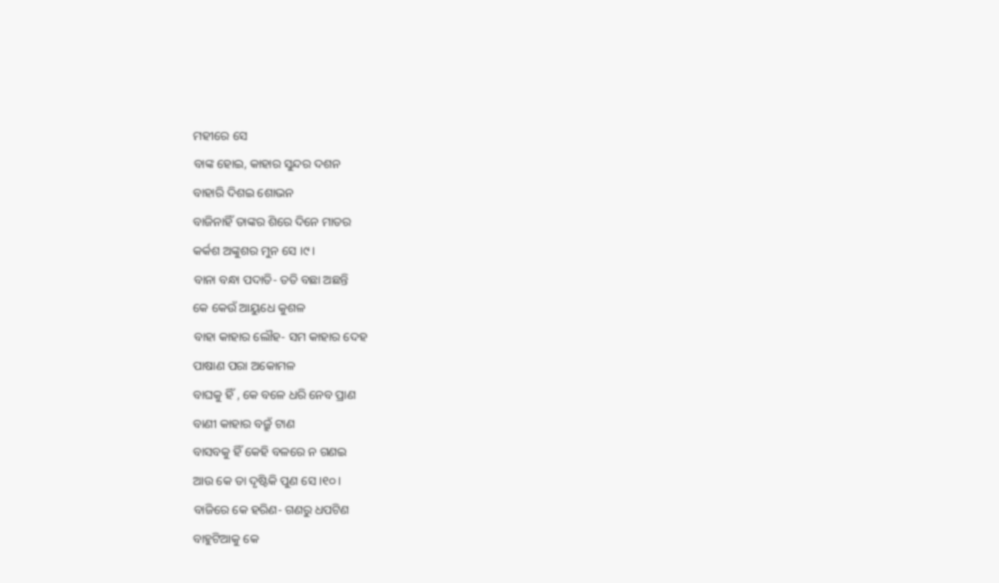ମହୀରେ ସେ
ବାଙ୍କ ହୋଇ, କାହାର ସୁନ୍ଦର ଦଶନ
ବାହାରି ଦିଶଇ ଶୋଭନ
ବାଜିନାହିଁ ତାଙ୍କର ଶିରେ ଦିନେ ମାତର
କର୍କଶ ଅଙ୍କୁଶର ମୁନ ସେ ।୯।
ବାନା ବନ୍ଧା ପଦାତି- ତତି ବଛା ଅଛନ୍ତି
କେ କେଉଁ ଆୟୁଧେ କୁଶଳ
ବାହା କାହାର ଲୌହ- ସମ କାହାର ଦେହ
ପାଷାଣ ପରା ଅକୋମଳ
ବାଘକୁ ହିଁ , କେ ବଳେ ଧରି ନେବ ପ୍ରାଣ
ବାଣୀ କାହାର ବଜ୍ରୁଁ ଟାଣ
ବାସବକୁ ହିଁ କେହି ବଳରେ ନ ଗଣଇ
ଆଉ କେ ତା ଦୃଷ୍ଟିକି ପୁଣ ସେ ।୧୦।
ବାଜିରେ କେ ହରିଣ- ଗଣରୁ ଧପଟିଣ
ବାହୁଟିଆକୁ କେ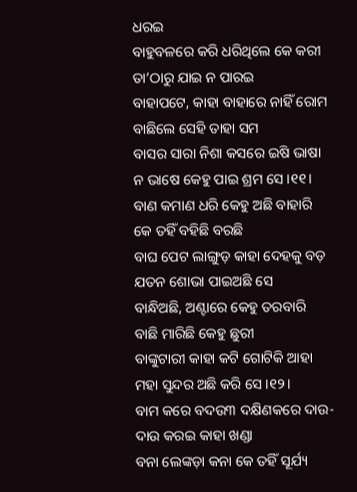ଧରଇ
ବାହୁବଳରେ କରି ଧରିଥିଲେ କେ କରୀ
ତା’ଠାରୁ ଯାଇ ନ ପାରଇ
ବାହାପଟେ, କାହା ବାହାରେ ନାହିଁ ରୋମ
ବାଛିଲେ ସେହି ତାହା ସମ
ବାସର ସାରା ନିଶା କସରେ ଇଷି ଭାଷା
ନ ଭାଷେ କେହୁ ପାଇ ଶ୍ରମ ସେ ।୧୧।
ବାଣ କମାଣ ଧରି କେହୁ ଅଛି ବାହାରି
କେ ତହିଁ ବହିଛି ବରଛି
ବାଘ ପେଟ ଲାଙ୍ଗୁଡ଼ କାହା ଦେହକୁ ବଡ଼
ଯତନ ଶୋଭା ପାଇଅଛି ସେ
ବାନ୍ଧିଅଛି, ଅଣ୍ଟାରେ କେହୁ ତରବାରି
ବାଛି ମାରିଛି କେହୁ ଛୁରୀ
ବାଙ୍କୁଟାରୀ କାହା କଟି ଗୋଟିକି ଆହା
ମହା ସୁନ୍ଦର ଅଛି କରି ସେ ।୧୨।
ବାମ କରେ ବଦଉ୩ ଦକ୍ଷିଣକରେ ଦାଉ-
ଦାଉ କରଇ କାହା ଖଣ୍ଡା
ବନା ଲେଙ୍କଡ଼ା କନା କେ ତହିଁ ସୂର୍ଯ୍ୟ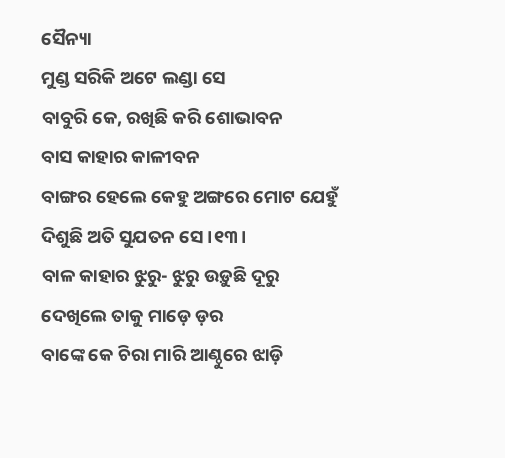ସୈନ୍ୟା
ମୁଣ୍ଡ ସରିକି ଅଟେ ଲଣ୍ଡା ସେ
ବାବୁରି କେ, ରଖିଛି କରି ଶୋଭାବନ
ବାସ କାହାର କାଳୀବନ
ବାଙ୍ଗର ହେଲେ କେହୁ ଅଙ୍ଗରେ ମୋଟ ଯେହୁଁ
ଦିଶୁଛି ଅତି ସୁଯତନ ସେ ।୧୩।
ବାଳ କାହାର ଝୁରୁ- ଝୁରୁ ଉଡ଼ୁଛି ଦୂରୁ
ଦେଖିଲେ ତାକୁ ମାଡ଼େ ଡ଼ର
ବାଙ୍କେ କେ ଚିରା ମାରି ଆଣ୍ଠୁରେ ଝାଡ଼ି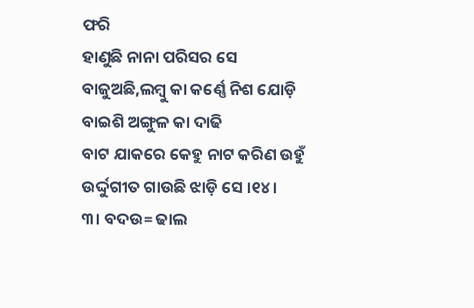ଫରି
ହାଣୁଛି ନାନା ପରିସର ସେ
ବାଜୁଅଛି,ଲମ୍ବୁ କା କର୍ଣ୍ଣେ ନିଶ ଯୋଡ଼ି
ବାଇଶି ଅଙ୍ଗୁଳ କା ଦାଢି
ବାଟ ଯାକରେ କେହୁ ନାଟ କରିଣ ଉହୁଁ
ଉର୍ଦ୍ଦୁଗୀତ ଗାଉଛି ଝାଡ଼ି ସେ ।୧୪।
୩। ବଦଉ= ଢାଲ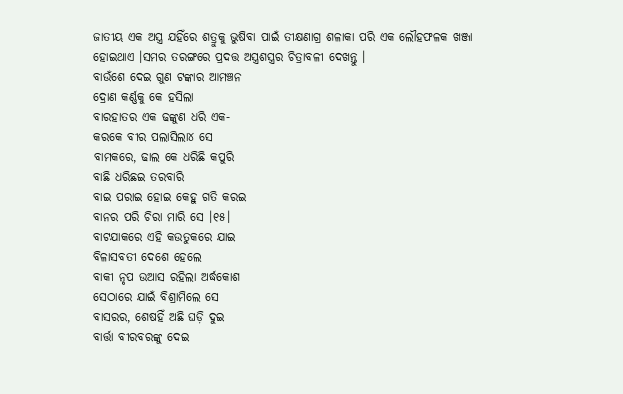ଜାତୀୟ ଏକ ଅସ୍ତ୍ର ଯହିଁରେ ଶତ୍ରୁକୁ ଭୁଷିବା ପାଇଁ ତୀକ୍ଷଣାଗ୍ର ଶଳାକା ପରି ଏକ ଲୌହଫଳକ ଖଞ୍ଜା ହୋଇଥାଏ ।ସମର ତରଙ୍ଗରେ ପ୍ରଦତ୍ତ ଅସ୍ତ୍ରଶସ୍ତ୍ରର ଚିତ୍ରାବଳୀ ଦେଖନ୍ତୁ ।
ବାଉଁଶେ ଦେଇ ଗୁଣ ଟଙ୍କାର ଆମଞ୍ଚନ
ଦ୍ରୋଣ କର୍ଣ୍ଣକୁ କେ ହସିଲା
ବାରହାତର ଏକ ଢଙ୍କୁଣ ଧରି ଏକ-
କରକେ ବୀର ପଲାସିଲା୪ ସେ
ବାମକରେ, ଢାଲ କେ ଧରିଛି କପୁରି
ବାଛି ଧରିଛଇ ତରବାରି
ବାଇ ପରାଇ ହୋଇ କେହୁ ଗତି କରଇ
ବାନର ପରି ଚିରା ମାରି ସେ ।୧୫।
ବାଟଯାକରେ ଏହି କଉତୁକରେ ଯାଇ
ବିଳାସବତୀ ଦେଶେ ହେଲେ
ବାକୀ ନୃପ ଉଆସ ରହିଲା ଅର୍ଦ୍ଧକୋଶ
ସେଠାରେ ଯାଇଁ ବିଶ୍ରାମିଲେ ସେ
ବାସରର, ଶେଷହିଁ ଅଛି ଘଡ଼ି ଦୁଇ
ବାର୍ତ୍ତା ବୀରବରଙ୍କୁ ଦେଇ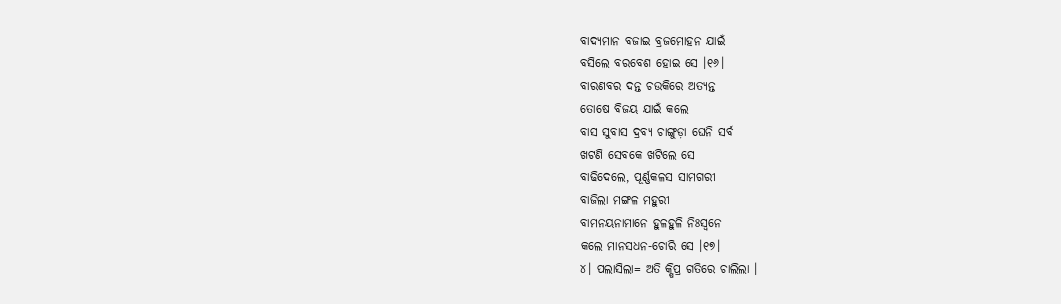ବାଦ୍ୟମାନ ବଜାଇ ବ୍ରଜମୋହନ ଯାଇଁ
ବସିଲେ ବରବେଶ ହୋଇ ସେ ।୧୬।
ବାରଣବର ଦନ୍ତ ଚଉକିରେ ଅତ୍ୟନ୍ତ
ତୋଷେ ବିଜୟ ଯାଇଁ କଲେ
ବାସ ସୁବାସ ଦ୍ରବ୍ୟ ଚାଙ୍ଗୁଡ଼ା ଘେନି ସର୍ବ
ଖଟଣି ସେବକେ ଖଟିଲେ ସେ
ବାଢିଦେଲେ, ପୂର୍ଣ୍ଣକଳସ ସାମଗରୀ
ବାଜିଲା ମଙ୍ଗଳ ମହୁରୀ
ବାମନୟନାମାନେ ହୁଳହୁଳି ନିଃସ୍ୱନେ
କଲେ ମାନସଧନ-ଚୋରି ସେ ।୧୭।
୪। ପଲାସିଲା= ଅତି କ୍ଷିପ୍ର ଗତିରେ ଚାଲିଲା ।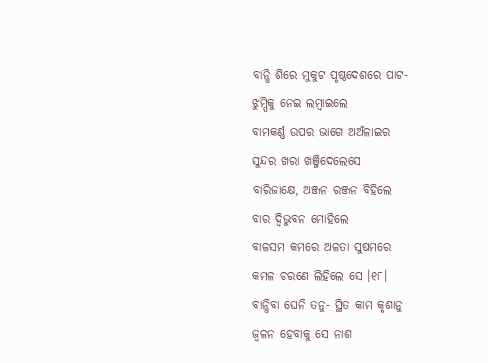ବାନ୍ଧି ଶିରେ ମୁକୁଟ ପୃଷ୍ଠଦେଶରେ ପାଟ-
ଝୁମ୍ପିକୁ ନେଇ ଲମ୍ବାଇଲେ
ବାମକର୍ଣ୍ଣ ଉପର ଭାଗେ ଅଅଁଳାଇର
ସୁନ୍ଦର ଖରା ଖଞ୍ଜିଦେଲେସେ
ବାରିଜାକ୍ଷେ, ଅଞ୍ଜନ ରଞ୍ଜନ ବିହିଲେ
ବାର ଦ୍ୱିଭୁବନ ମୋହିଲେ
ବାଳସମ କମରେ ଅଳତା ସୁଷମରେ
କମଳ ଚରଣେ ଲିହିଲେ ସେ ।୧୮।
ବାନ୍ଧିବା ଘେନି ତନୁ- ସ୍ଥିତ କାମ କୃଶାନୁ
ଜ୍ଵଳନ ହେବାକୁ ସେ ନାଶ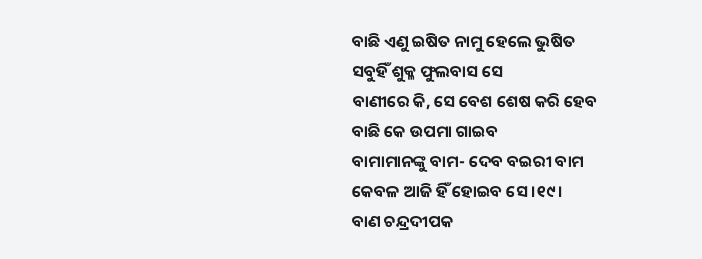ବାଛି ଏଣୁ ଇଷିତ ନାମୁ ହେଲେ ଭୁଷିତ
ସବୁହିଁ ଶୁକ୍ଳ ଫୁଲବାସ ସେ
ବାଣୀରେ କି, ସେ ବେଶ ଶେଷ କରି ହେବ
ବାଛି କେ ଉପମା ଗାଇବ
ବାମାମାନଙ୍କୁ ବାମ- ଦେବ ବଇରୀ ବାମ
କେବଳ ଆଜି ହିଁ ହୋଇବ ସେ ।୧୯।
ବାଣ ଚନ୍ଦ୍ରଦୀପକ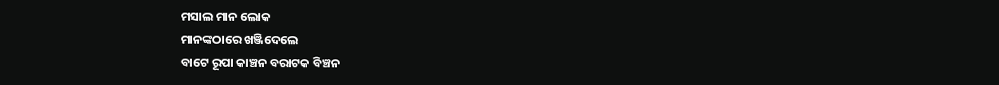ମସାଲ ମାନ ଲୋକ
ମାନଙ୍କଠାରେ ଖଞ୍ଜିଦେଲେ
ବାଟେ ରୂପା କାଞ୍ଚନ ବରାଟକ ବିଞ୍ଚନ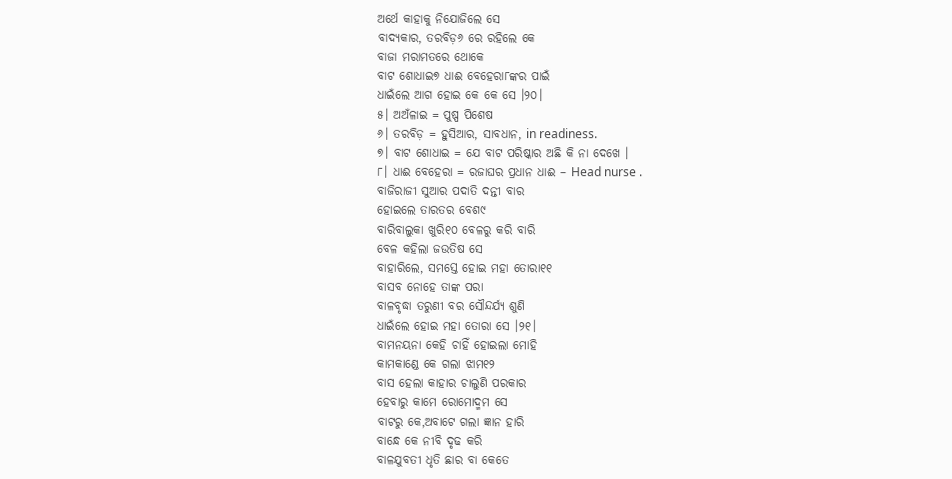ଅର୍ଥେ କାହାକୁ ନିଯୋଜିଲେ ସେ
ବାଦ୍ୟକାର, ତରବିଡ଼୬ ରେ ରହିଲେ କେ
ବାଜା ମରାମତରେ ଥୋକେ
ବାଟ ଶୋଧାଇ୭ ଧାଈ ବେହେରା୮ଙ୍କର ପାଇଁ
ଧାଇଁଲେ ଆଗ ହୋଇ କେ କେ ସେ ।୨୦।
୫। ଅଅଁଳାଇ = ପୁଷ୍ପ ପିଶେଷ
୬। ତରବିଡ଼ = ହୁସିଆର, ସାବଧାନ, in readiness.
୭। ବାଟ ଶୋଧାଇ = ଯେ ବାଟ ପରିଷ୍କାର ଅଛି କି ନା ଦେଖେ ।
୮। ଧାଈ ବେହେରା = ରଜାଘର ପ୍ରଧାନ ଧାଈ – Head nurse .
ବାଜିରାଜୀ ସୁଆର ପଦାତି ଦନ୍ତୀ ବାର
ହୋଇଲେ ତାରତର ବେଶ୯
ବାରିବାଲୁକା ଖୁରି୧୦ ବେଳରୁ କରି ବାରି
ବେଳ କହିଲା ଜଉତିଷ ସେ
ବାହାରିଲେ, ସମସ୍ତେ ହୋଇ ମହା ତୋରା୧୧
ବାସବ ନୋହେ ତାଙ୍କ ପରା
ବାଳବୃଦ୍ଧା ତରୁଣୀ ବର ସୌନ୍ଦର୍ଯ୍ୟ ଶୁଣି
ଧାଇଁଲେ ହୋଇ ମହା ତୋରା ସେ ।୨୧।
ବାମନୟନା କେହି ଚାହିଁ ହୋଇଲା ମୋହି
କାମକାଣ୍ଡେ କେ ଗଲା ଝାମ୧୨
ବାସ ହେଲା କାହାର ଚାଲୁଣି ପରକାର
ହେବାରୁ କାମେ ରୋମୋଦ୍ମମ ସେ
ବାଟରୁ କେ,ଅବାଟେ ଗଲା ଜ୍ଞାନ ହାରି
ବାନ୍ଧେ କେ ନୀବି ଦୃଢ କରି
ବାଳଯୁବତୀ ଧୃତି ଛାର ବା କେତେ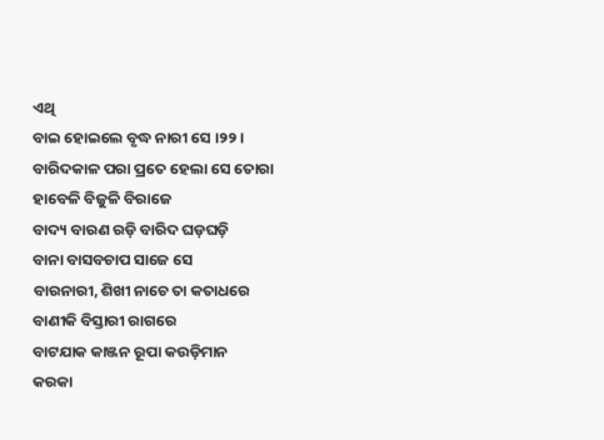ଏଥି
ବାଇ ହୋଇଲେ ବୃଦ୍ଧ ନାରୀ ସେ ।୨୨।
ବାରିଦକାଳ ପରା ପ୍ରତେ ହେଲା ସେ ତୋରା
ହାବେଳି ବିଜୁଳି ବିରାଜେ
ବାଦ୍ୟ ବାରଣ ରଡ଼ି ବାରିଦ ଘଡ଼ଘଡ଼ି
ବାନା ବାସବଚାପ ସାଜେ ସେ
ବାରନାରୀ, ଶିଖୀ ନାଚେ ତା କତାଧରେ
ବାଣୀକି ବିସ୍ତାରୀ ରାଗରେ
ବାଟଯାକ କାଞ୍ଜନ ରୂପା କଉଡ଼ିମାନ
କରକା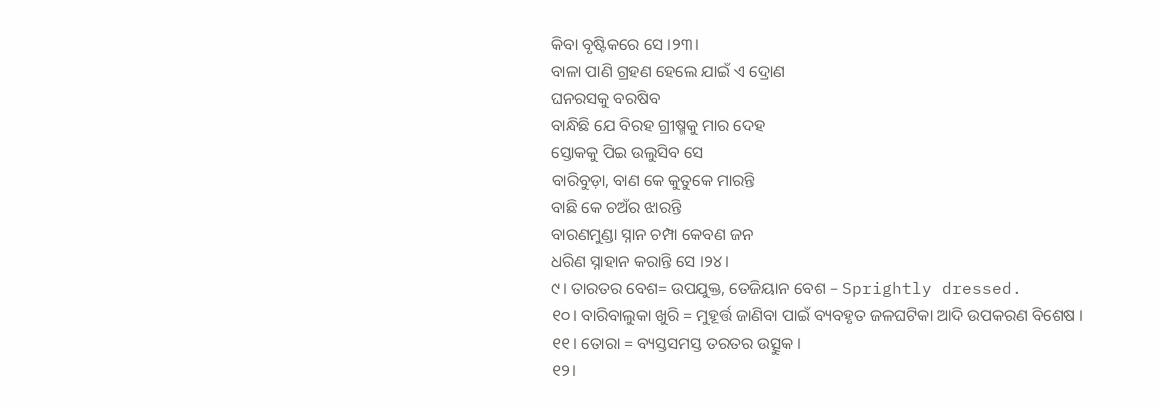କିବା ବୃଷ୍ଟିକରେ ସେ ।୨୩।
ବାଳା ପାଣି ଗ୍ରହଣ ହେଲେ ଯାଇଁ ଏ ଦ୍ରୋଣ
ଘନରସକୁ ବରଷିବ
ବାନ୍ଧିଛି ଯେ ବିରହ ଗ୍ରୀଷ୍ମକୁ ମାର ଦେହ
ସ୍ତୋକକୁ ପିଇ ଉଲୁସିବ ସେ
ବାରିବୁଡ଼ା, ବାଣ କେ କୁତୁକେ ମାରନ୍ତି
ବାଛି କେ ଚଅଁର ଝାରନ୍ତି
ବାରଣମୁଣ୍ଡା ସ୍ନାନ ଚମ୍ପା କେବଣ ଜନ
ଧରିଣ ସ୍ନାହାନ କରାନ୍ତି ସେ ।୨୪।
୯। ତାରତର ବେଶ= ଉପଯୁକ୍ତ, ତେଜିୟାନ ବେଶ – Sprightly dressed.
୧୦। ବାରିବାଲୁକା ଖୁରି = ମୁହୂର୍ତ୍ତ ଜାଣିବା ପାଇଁ ବ୍ୟବହୃତ ଜଳଘଟିକା ଆଦି ଉପକରଣ ବିଶେଷ ।
୧୧। ତୋରା = ବ୍ୟସ୍ତସମସ୍ତ ତରତର ଉତ୍ସୁକ ।
୧୨।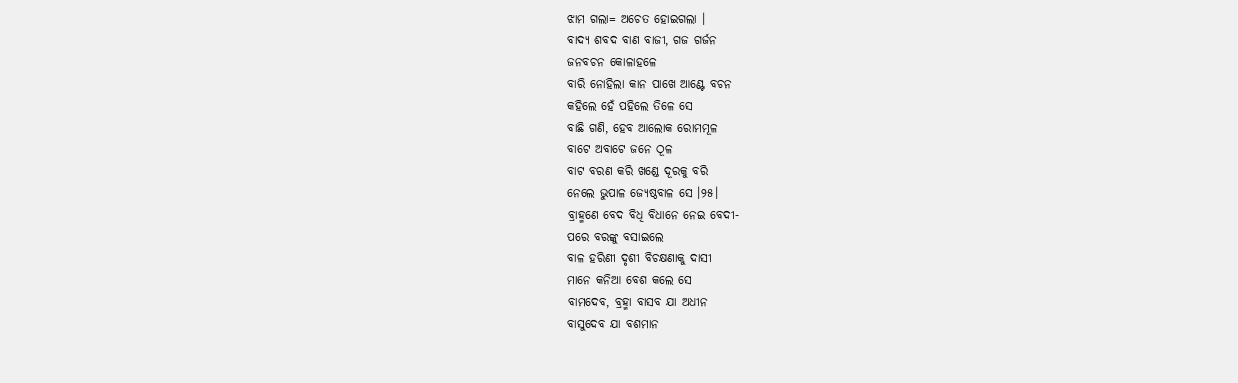ଝାମ ଗଲା= ଅଚେତ ହୋଇଗଲା ।
ବାଦ୍ୟ ଶବଦ ବାଣ ବାଜୀ, ଗଜ ଗର୍ଜନ
ଜନବଚନ କୋଳାହଳେ
ବାରି ନୋହିଲା କାନ ପାଖେ ଆଣ୍ଟେ ବଚନ
କହିଲେ ହେଁ ପହିଲେ ତିଳେ ସେ
ବାଛି ଗଣି, ହେବ ଆଲୋକ ରୋମମୂଳ
ବାଟେ ଅବାଟେ ଜନେ ଠୂଳ
ବାଟ ବରଣ କରି ଖଣ୍ଡେ ଦୂରକୁ ବରି
ନେଲେ ଭୁପାଳ ଜ୍ୟେଷ୍ଠବାଳ ସେ ।୨୫।
ବ୍ରାହ୍ମଣେ ବେଦ ବିଧି ବିଧାନେ ନେଇ ବେଦୀ-
ପରେ ବରଙ୍କୁ ବସାଇଲେ
ବାଳ ହରିଣୀ ଦୃଶୀ ବିଚକ୍ଷଣାକୁ ଦାସୀ
ମାନେ କନିଆ ବେଶ କଲେ ସେ
ବାମଦେବ, ବ୍ରହ୍ମା ବାସବ ଯା ଅଧୀନ
ବାସୁଦେବ ଯା ବଶମାନ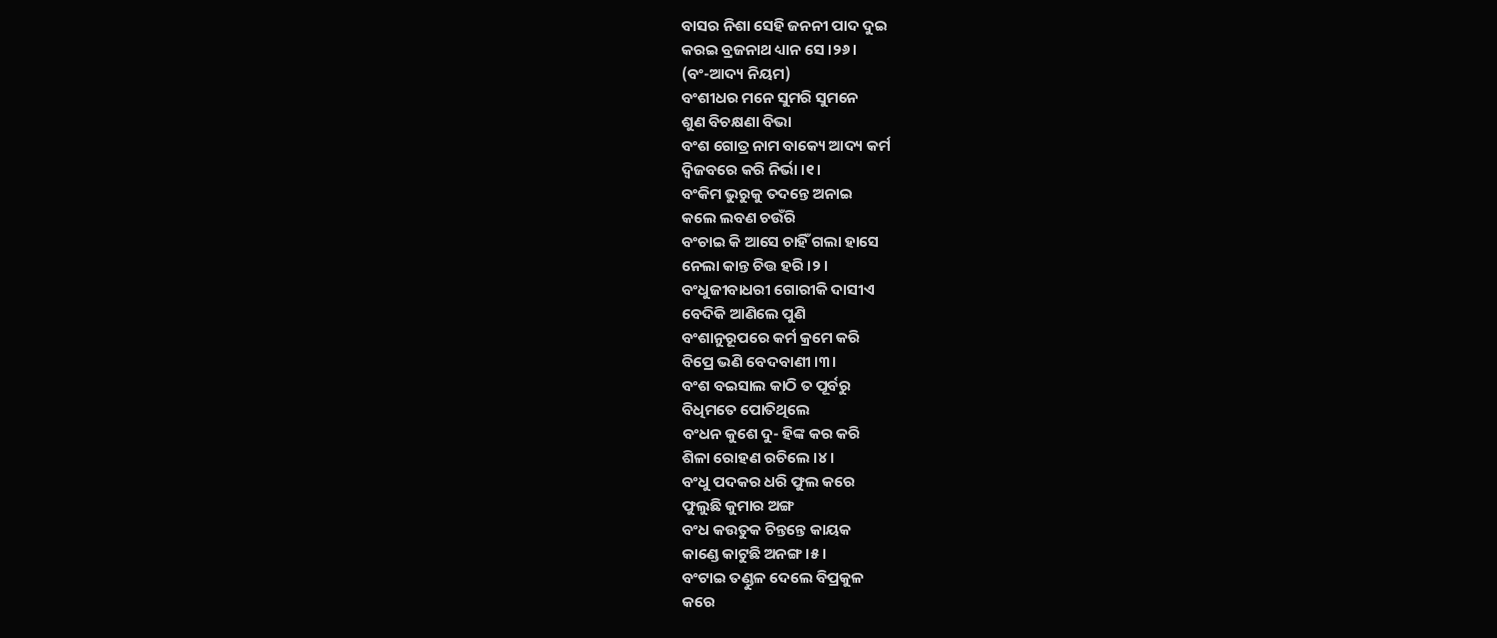ବାସର ନିଶା ସେହି ଜନନୀ ପାଦ ଦୁଇ
କରଇ ବ୍ରଜନାଥ ଧ୍ୟାନ ସେ ।୨୬।
(ବଂ-ଆଦ୍ୟ ନିୟମ)
ବଂଶୀଧର ମନେ ସୁମରି ସୁମନେ
ଶୁଣ ବିଚକ୍ଷଣା ବିଭା
ବଂଶ ଗୋତ୍ର ନାମ ବାକ୍ୟେ ଆଦ୍ୟ କର୍ମ
ଦ୍ୱିଜବରେ କରି ନିର୍ଭା ।୧।
ବଂକିମ ଭୁରୁକୁ ତଦନ୍ତେ ଅନାଇ
କଲେ ଲବଣ ଚଉଁରି
ବଂଚାଇ କି ଆସେ ଚାହିଁ ଗଲା ହାସେ
ନେଲା କାନ୍ତ ଚିତ୍ତ ହରି ।୨।
ବଂଧୁଜୀବାଧରୀ ଗୋରୀକି ଦାସୀଏ
ବେଦିକି ଆଣିଲେ ପୁଣି
ବଂଶାନୁରୂପରେ କର୍ମ କ୍ରମେ କରି
ବିପ୍ରେ ଭଣି ବେଦବାଣୀ ।୩।
ବଂଶ ବଇସାଲ କାଠି ତ ପୂର୍ବରୁ
ବିଧିମତେ ପୋତିଥିଲେ
ବଂଧନ କୁଶେ ଦୁ- ହିଙ୍କ କର କରି
ଶିଳା ରୋହଣ ରଚିଲେ ।୪।
ବଂଧୁ ପଦକର ଧରି ଫୁଲ କରେ
ଫୁଲୁଛି କୁମାର ଅଙ୍ଗ
ବଂଧ କଉତୁକ ଚିନ୍ତନ୍ତେ କାୟକ
କାଣ୍ଡେ କାଟୁଛି ଅନଙ୍ଗ ।୫।
ବଂଟାଇ ତଣ୍ଡୁଳ ଦେଲେ ବିପ୍ରକୁଳ
କରେ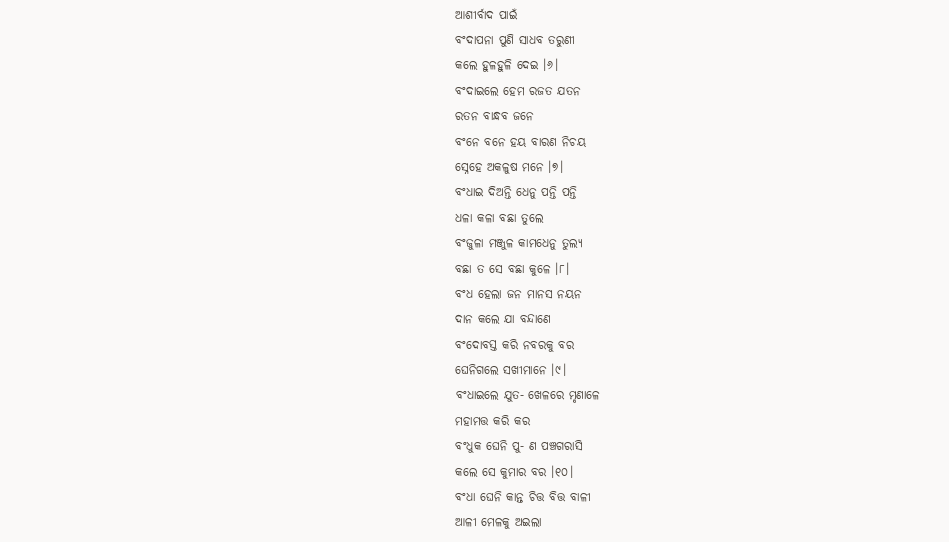ଆଶୀର୍ବାଦ ପାଇଁ
ବଂଦାପନା ପୁଣି ସାଧବ ତରୁଣୀ
କଲେ ହୁଳହୁଳି ଦେଇ ।୬।
ବଂଦାଇଲେ ହେମ ରଜତ ଯତନ
ରତନ ବାନ୍ଧବ ଜନେ
ବଂନେ ବନେ ହୟ ବାରଣ ନିଚୟ
ସ୍ନେହେ ଅକଳୁଷ ମନେ ।୭।
ବଂଧାଇ ଦିଅନ୍ତି ଧେନୁ ପନ୍ତି ପନ୍ତି
ଧଳା କଳା ବଛା ତୁଲେ
ବଂଜୁଳା ମଞ୍ଜୁଳ କାମଧେନୁ ତୁଲ୍ୟ
ବଛା ତ ସେ ବଛା କୁଳେ ।୮।
ବଂଧ ହେଲା ଜନ ମାନସ ନୟନ
ଦାନ କଲେ ଯା ବନ୍ଦାଣେ
ବଂଦୋବସ୍ତ କରି ନବରକୁ ବର
ଘେନିଗଲେ ସଖୀମାନେ ।୯।
ବଂଧାଇଲେ ଯୁତ- ଖେଳରେ ମୃଣାଳେ
ମହାମତ୍ତ କରି କର
ବଂଧୁକ ଘେନି ପୁ- ଣ ପଞ୍ଚଗରାସି
କଲେ ସେ କୁମାର ବର ।୧୦।
ବଂଧା ଘେନି କାନ୍ତ ଚିତ୍ତ ବିତ୍ତ ବାଳୀ
ଆଳୀ ମେଳକୁ ଅଇଲା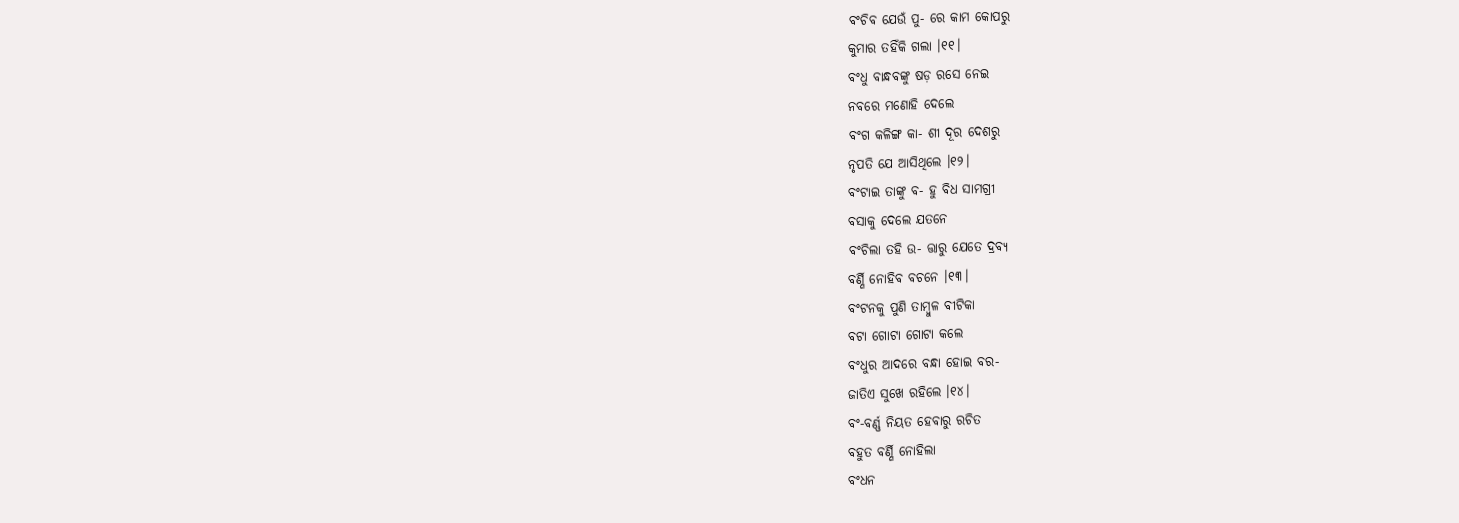ବଂଚିବ ଯେଉଁ ପୁ- ରେ କାମ କୋପରୁ
କୁମାର ତହିଁକି ଗଲା ।୧୧।
ବଂଧୁ ବାନ୍ଧବଙ୍କୁ ଷଡ଼ ରସେ ନେଇ
ନବରେ ମଣୋହି ଦେଲେ
ବଂଗ କଳିଙ୍ଗ କା- ଶୀ ଦୂର ଦେଶରୁ
ନୃପତି ଯେ ଆସିଥିଲେ ।୧୨।
ବଂଟାଇ ତାଙ୍କୁ ବ- ହୁ ବିଧ ସାମଗ୍ରୀ
ବସାକୁ ଦେଲେ ଯତନେ
ବଂଚିଲା ତହି ଉ- ତ୍ତାରୁ ଯେତେ ଦ୍ରବ୍ୟ
ବର୍ଣ୍ଣି ନୋହିବ ବଚନେ ।୧୩।
ବଂଟନକୁ ପୁଣି ତାମ୍ବୁଳ ବୀଟିକା
ବଟା ଗୋଟା ଗୋଟା କଲେ
ବଂଧୁର ଆଦରେ ବନ୍ଧା ହୋଇ ବର-
ଜାତିଏ ସୁଖେ ରହିଲେ ।୧୪।
ବଂ-ବର୍ଣ୍ଣ ନିୟତ ହେବାରୁ ରଚିତ
ବହୁତ ବର୍ଣ୍ଣି ନୋହିଲା
ବଂଧନ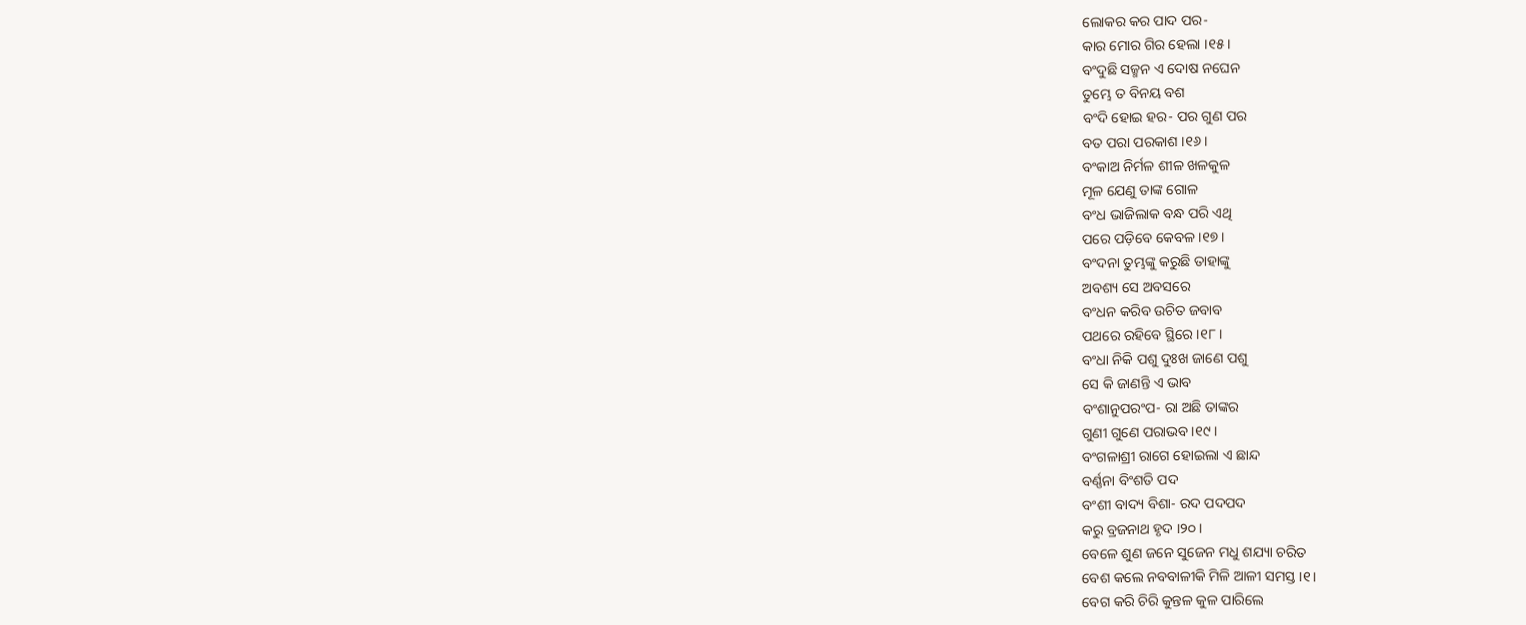ଲୋକର କର ପାଦ ପର-
କାର ମୋର ଗିର ହେଲା ।୧୫।
ବଂଦୁଛି ସଜ୍ମନ ଏ ଦୋଷ ନଘେନ
ତୁମ୍ଭେ ତ ବିନୟ ବଶ
ବଂଦି ହୋଇ ହର- ପର ଗୁଣ ପର
ବତ ପରା ପରକାଶ ।୧୬।
ବଂକାଅ ନିର୍ମଳ ଶୀଳ ଖଳକୁଳ
ମୂଳ ଯେଣୁ ତାଙ୍କ ଗୋଳ
ବଂଧ ଭାଜିଲାକ ବନ୍ଧ ପରି ଏଥି
ପରେ ପଡ଼ିବେ କେବଳ ।୧୭।
ବଂଦନା ତୁମ୍ଭଙ୍କୁ କରୁଛି ତାହାଙ୍କୁ
ଅବଶ୍ୟ ସେ ଅବସରେ
ବଂଧନ କରିବ ଉଚିତ ଜବାବ
ପଥରେ ରହିବେ ସ୍ଥିରେ ।୧୮।
ବଂଧା ନିକି ପଶୁ ଦୁଃଖ ଜାଣେ ପଶୁ
ସେ କି ଜାଣନ୍ତି ଏ ଭାବ
ବଂଶାନୁପରଂପ- ରା ଅଛି ତାଙ୍କର
ଗୁଣୀ ଗୁଣେ ପରାଭବ ।୧୯।
ବଂଗଳାଶ୍ରୀ ରାଗେ ହୋଇଲା ଏ ଛାନ୍ଦ
ବର୍ଣ୍ଣନା ବିଂଶତି ପଦ
ବଂଶୀ ବାଦ୍ୟ ବିଶା- ରଦ ପଦପଦ
କରୁ ବ୍ରଜନାଥ ହୃଦ ।୨୦।
ବେଳେ ଶୁଣ ଜନେ ସୁଜେନ ମଧୁ ଶଯ୍ୟା ଚରିତ
ବେଶ କଲେ ନବବାଳୀକି ମିଳି ଆଳୀ ସମସ୍ତ ।୧।
ବେଗ କରି ଚିରି କୁନ୍ତଳ କୁଳ ପାରିଲେ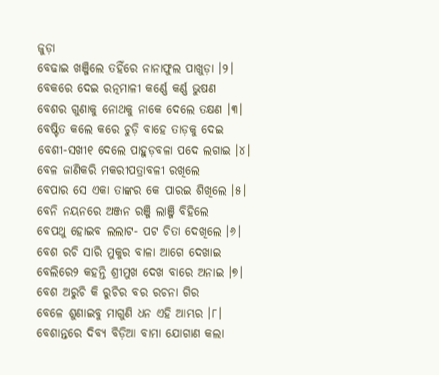ଜୁଡ଼ା
ବେଢାଇ ଖଞ୍ଜିଲେ ତହିଁରେ ନାନାଫୁଲ ପାଖୁଡ଼ା ।୨।
ବେକରେ ଦେଇ ରତ୍ନମାଳୀ କର୍ଣ୍ଣେ କର୍ଣ୍ଣ ଭୁଷଣ
ବେଶର ଗୁଣାକୁ ନୋଥକୁ ନାକେ ଦେଲେ ତକ୍ଷଣ ।୩।
ବେଷ୍ଟିତ କଲେ କରେ ଚୁଡ଼ି ବାହେ ତାଡ଼କୁ ଦେଇ
ବେଶୀ-ସଖୀ୧ ଦେଲେ ପାହୁଡ଼ବଳା ପଦେ ଲଗାଇ ।୪।
ବେଳ ଜାଣିକରି ମକରୀପତ୍ରାବଳୀ ରଖିଲେ
ବେପାର ସେ ଏକା ତାଙ୍କର କେ ପାରଇ ଶିଖିଲେ ।୫।
ବେନି ନୟନରେ ଅଞ୍ଜନ ରଞ୍ଜି ଲାଞ୍ଜି ବିହିଲେ
ବେପଥୁ ହୋଇବ ଲଲାଟ- ପଟ ଚିତା ଦେଖିଲେ ।୬।
ବେଶ ରଚି ସାରି ମୁକୁର ବାଳା ଆଗେ ଦେଖାଇ
ବେଲିରେ୨ କହନ୍ତି ଶ୍ରୀମୁଖ ଦେଖ ବାରେ ଅନାଇ ।୭।
ବେଶ ଅରୁଚି କି ରୁଚିର ବର ରଚନା ଗିର
ବେଳେ ଶୁଣାଇବୁ ମାଗୁଣି ଧନ ଏହି ଆମ୍ଭର ।୮।
ବେଶାନ୍ତରେ ଦିବ୍ୟ ବିଡ଼ିଆ ବାମା ଯୋଗାଣ କଲା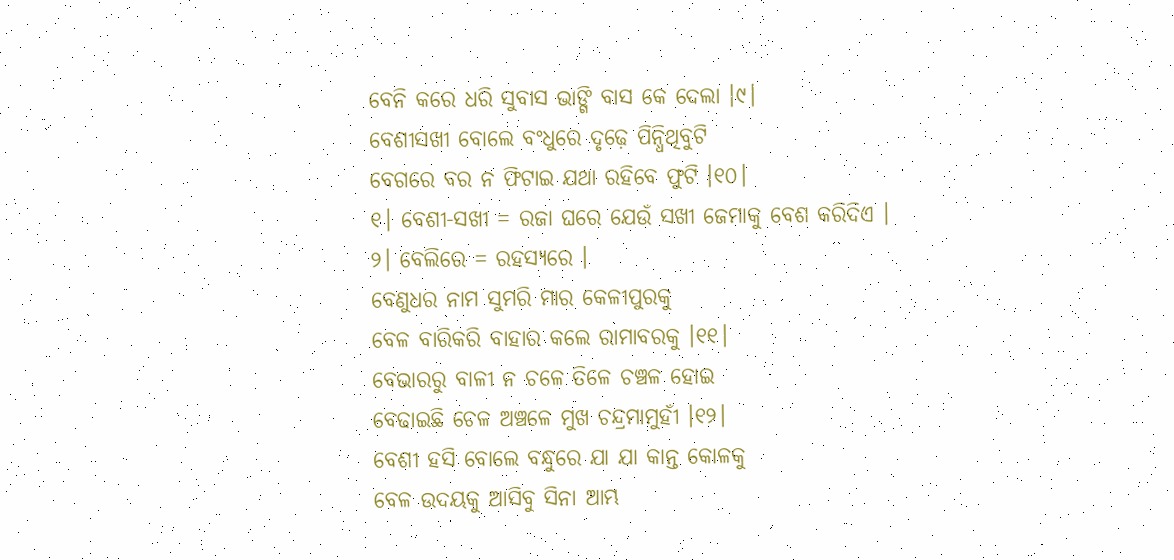ବେନି କରେ ଧରି ସୁବାସ ଭାଙ୍ଗି ବାସ କେ ଦେଲା ।୯।
ବେଶୀସଖୀ ବୋଲେ ବଂଧୁରେ ଦୃଢ଼େ ପିନ୍ଧିଥିବୁଟି
ବେଗରେ ବର ନ ଫିଟାଇ ଯଥା ରହିବେ ଫୁଟି ।୧୦।
୧। ବେଶୀ-ସଖୀ = ରଜା ଘରେ ଯେଉଁ ସଖୀ ଜେମାକୁ ବେଶ କରିଦିଏ ।
୨। ବେଲିରେ = ରହସ୍ୟରେ ।
ବେଣୁଧର ନାମ ସୁମରି ମାର କେଳୀପୁରକୁ
ବେଳ ବାରିକରି ବାହାର କଲେ ରାମାବରକୁ ।୧୧।
ବେଭାରରୁ ବାଳୀ ନ ଚଳେ ତିଳେ ଚଞ୍ଚଳ ହୋଇ
ବେଢାଇଛି ଚେଳ ଅଞ୍ଚଳେ ମୁଖ ଚନ୍ଦ୍ରମାମୁହୀଁ ।୧୨।
ବେଶୀ ହସି ବୋଲେ ବନ୍ଧୁରେ ଯା ଯା କାନ୍ତ କୋଳକୁ
ବେଳ ଉଦୟକୁ ଆସିବୁ ସିନା ଆମ୍ଭ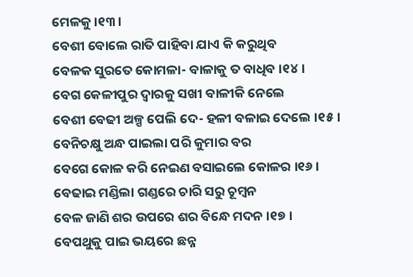ମେଳକୁ ।୧୩।
ବେଶୀ ବୋଲେ ରାତି ପାହିବା ଯାଏ କି କରୁଥିବ
ବେଳକ ସୁରତେ କୋମଳା- ବାଳାକୁ ତ ବାଧିବ ।୧୪।
ବେଗ କେଳୀପୁର ଦ୍ୱାରକୁ ସଖୀ ବାଳୀକି ନେଲେ
ବେଶୀ ବେଢୀ ଅଳ୍ପ ପେଲି ଦେ- ହଳୀ ବଳାଇ ଦେଲେ ।୧୫।
ବେନିଚକ୍ଷୁ ଅନ୍ଧ ପାଇଲା ପରି କୁମାର ବର
ବେଗେ କୋଳ କରି ନେଇଣ ବସାଇଲେ କୋଳର ।୧୬।
ବେଢାଇ ମଣ୍ଡିଲା ଗଣ୍ଡରେ ଚାରି ସରୁ ଚୂମ୍ବନ
ବେଳ ଜାଣି ଶର ଉପରେ ଶର ବିନ୍ଧେ ମଦନ ।୧୭।
ବେପଥୁକୁ ପାଇ ଭୟରେ ଛନ୍ନ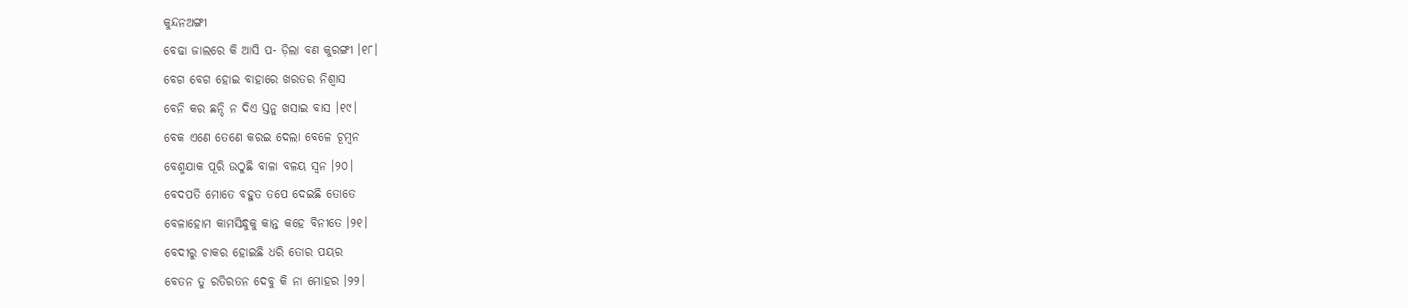କୁନ୍ଦନଅଙ୍ଗୀ
ବେଢା ଜାଲରେ କି ଆସି ପ- ଡ଼ିଲା ବଣ କୁରଙ୍ଗୀ ।୧୮।
ବେଗ ବେଗ ହୋଇ ବାହାରେ ଖରତର ନିଶ୍ୱାସ
ବେନି କର ଛନ୍ଦି ନ ଦିଏ ସ୍ତନୁ ଖସାଇ ବାସ ।୧୯।
ବେକ ଏଣେ ତେଣେ କରଇ ଦେଲା ବେଳେ ଚୂମ୍ବନ
ବେଶ୍ମଯାକ ପୂରି ଉଠୁଛି ବାଳା ବଳୟ ସ୍ୱନ ।୨୦।
ବେଦପତି ମୋତେ ବହୁତ ତପେ ଦେଇଛି ତୋତେ
ବେଳାହୋମ କାମସିନ୍ଧୁକୁ କାନ୍ତ କହେ ବିନୀତେ ।୨୧।
ବେଦୀରୁ ଚାକର ହୋଇଛି ଧରି ତୋର ପୟର
ବେତନ ତୁ ରତିରତନ ଦେବୁ କି ନା ମୋହର ।୨୨।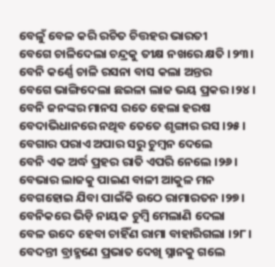ବେଳୁଁ ବେଳ କରି ରଚିତ ଚିତ୍ତହର ଭାରତୀ
ବେଗେ ଚାଳିଦେଲା ଚନ୍ଦ୍ରକୁ ତୀକ୍ଷ ନଖରେ କ୍ଷତି ।୨୩।
ବେନି କର୍ଣ୍ଣେ ଚାଳି ରସନା ବାସ କଲା ଅନ୍ତର
ବେଗେ ଭାଙ୍ଗିଦେଲା ଛଇଳା ଲାଜ ଭୟ ପ୍ରକର ।୨୪।
ବେନି ଜନଙ୍କର ମାନସ ରତେ ହେଲା ହରଷ
ବେଦାଭିଧାନରେ ନଥିବ ତେତେ ଶୃଙ୍ଗାର ରସ ।୨୫।
ବେଗାର ପରାଏ ଅପାର ସରୁ ଚୁମ୍ବନ ଦେଲେ
ବେନି ଏକ ଅର୍ଦ୍ଧ ପ୍ରହର ରାତି ଏପରି ନେଲେ ।୨୬।
ବେଭାର ଲାଜକୁ ପାଇଣ ବାଳୀ ଆକୁଳ ମନ
ବେଗହୋଇ ଯିବା ପାଇଁକି ଉଠେ ରାମାରତନ ।୨୭।
ବେନିକରେ ଭିଡ଼ି ନାୟକ ଚୁମ୍ବି ମେଲାଣି ଦେଲା
ବେଳ ଉଦେ ହେବା ଚାହିଁଣ ରାମା ବାହାରିଗଲା ।୨୮।
ବେଦନ୍ତୀ ବ୍ରାହ୍ମଣେ ପ୍ରଭାତ ଦେଖି ସ୍ନାନକୁ ଗଲେ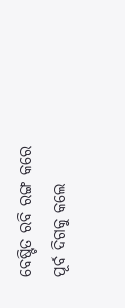ବେଷ୍ଟିତ ରବି ରଙ୍ଗ କରେ ପୂର୍ବ ଦିଗକୁ କଲେ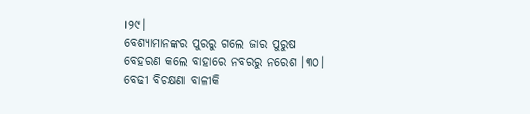।୨୯।
ବେଶ୍ୟାମାନଙ୍କର ପୁରରୁ ଗଲେ ଜାର ପୁରୁଷ
ବେହରଣ କଲେ ବାହାରେ ନବରରୁ ନରେଶ ।୩୦।
ବେଢୀ ବିଚକ୍ଷଣା ବାଳୀକି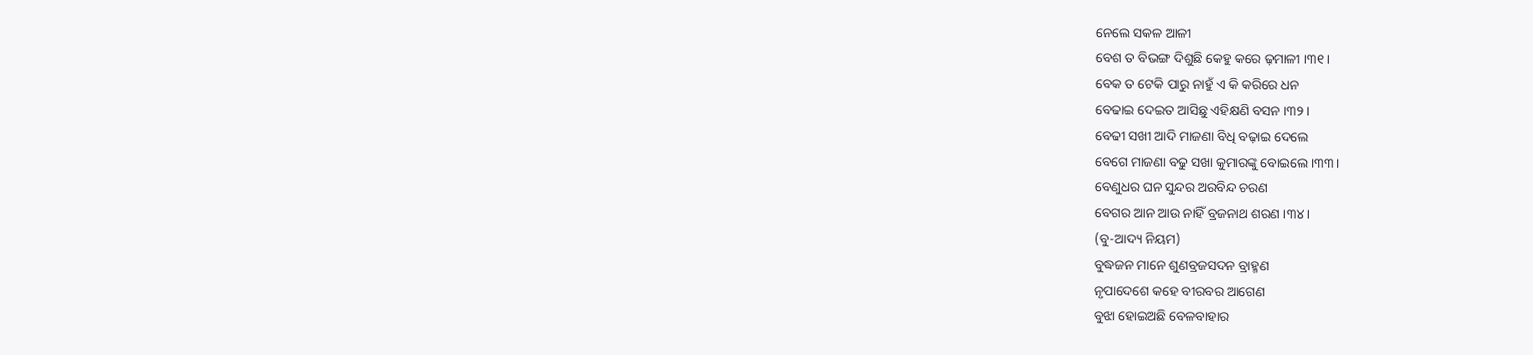ନେଲେ ସକଳ ଆଳୀ
ବେଶ ତ ବିଭଙ୍ଗ ଦିଶୁଛି କେହୁ କରେ ଢ଼ମାଳୀ ।୩୧।
ବେକ ତ ଟେକି ପାରୁ ନାହୁଁ ଏ କି କରିରେ ଧନ
ବେଢାଇ ଦେଇତ ଆସିଛୁ ଏହିକ୍ଷଣି ବସନ ।୩୨।
ବେଢୀ ସଖୀ ଆଦି ମାଜଣା ବିଧି ବଢ଼ାଇ ଦେଲେ
ବେଗେ ମାଜଣା ବଢୁ ସଖା କୁମାରଙ୍କୁ ବୋଇଲେ ।୩୩।
ବେଣୁଧର ଘନ ସୁନ୍ଦର ଅରବିନ୍ଦ ଚରଣ
ବେଗର ଆନ ଆଉ ନାହିଁ ବ୍ରଜନାଥ ଶରଣ ।୩୪।
(ବୁ-ଆଦ୍ୟ ନିୟମ)
ବୁଦ୍ଧଜନ ମାନେ ଶୁଣବ୍ରଜସଦନ ବ୍ରାହ୍ମଣ
ନୃପାଦେଶେ କହେ ବୀରବର ଆଗେଣ
ବୁଝା ହୋଇଅଛି ବେଳବାହାର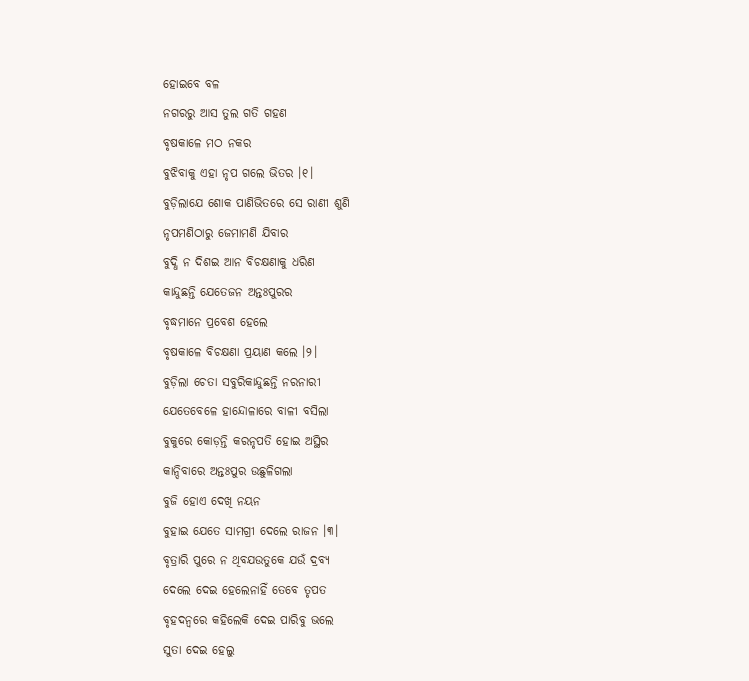ହୋଇବେ ବଳ
ନଗରରୁ ଆସ ତୁଲ ଗତି ଗହଣ
ବୃଷକାଳେ ମଠ ନକର
ବୁଝିବାକୁ ଏହା ନୃପ ଗଲେ ଭିତର ।୧।
ବୁଡ଼ିଲାଯେ ଶୋକ ପାଣିଭିତରେ ସେ ରାଣୀ ଶୁଣି
ନୃପମଣିଠାରୁ ଜେମାମଣି ଯିବାର
ବୁଦ୍ଧି ନ ଦିଶଇ ଆନ ବିଚକ୍ଷଣାକୁ ଧରିଣ
କାନ୍ଦୁଛନ୍ତି ଯେତେଜନ ଅନ୍ତଃପୁରର
ବୃଦ୍ଧମାନେ ପ୍ରବେଶ ହେଲେ
ବୃଷକାଳେ ବିଚକ୍ଷଣା ପ୍ରୟାଣ କଲେ ।୨।
ବୁଡ଼ିଲା ଚେତା ସବୁରିକାନ୍ଦୁଛନ୍ତି ନରନାରୀ
ଯେତେବେଳେ ହାନ୍ଦୋଳାରେ ବାଳୀ ବସିଲା
ବୁକୁରେ କୋଡ଼ନ୍ତି କରନୃପତି ହୋଇ ଅସ୍ଥିର
କାନ୍ଦିବାରେ ଅନ୍ତଃପୁର ଉଛୁଳିଗଲା
ବୁଜି ହୋଏ ଦେଖି ନୟନ
ବୁହାଇ ଯେତେ ସାମଗ୍ରୀ ଦେଲେ ରାଜନ ।୩।
ବୃତ୍ରାରି ପୁରେ ନ ଥିବଯଉତୁକେ ଯଉଁ ଦ୍ରବ୍ୟ
ଦେଲେ ଦେଇ ହେଲେନାହିଁ ତେବେ ତୃପତ
ବୃହଦନ୍ୱରେ କହିଲେକି ଦେଇ ପାରିବୁ ଭଲେ
ସୁତା ଦେଇ ହେଲୁ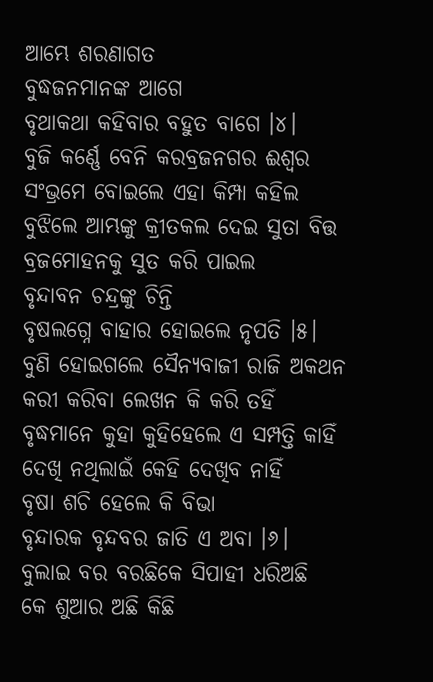ଆମ୍ଭେ ଶରଣାଗତ
ବୁଦ୍ଧଜନମାନଙ୍କ ଆଗେ
ବୃଥାକଥା କହିବାର ବହୁତ ବାଗେ ।୪।
ବୁଜି କର୍ଣ୍ଣେ ବେନି କରବ୍ରଜନଗର ଈଶ୍ୱର
ସଂଭ୍ରମେ ବୋଇଲେ ଏହା କିମ୍ପା କହିଲ
ବୁଝିଲେ ଆମ୍ଭଙ୍କୁ କ୍ରୀତକଲ ଦେଇ ସୁତା ବିତ୍ତ
ବ୍ରଜମୋହନକୁ ସୁତ କରି ପାଇଲ
ବୃନ୍ଦାବନ ଚନ୍ଦ୍ରଙ୍କୁ ଚିନ୍ତି
ବୃଷଲଗ୍ନେ ବାହାର ହୋଇଲେ ନୃପତି ।୫।
ବୁଣି ହୋଇଗଲେ ସୈନ୍ୟବାଜୀ ରାଜି ଅକଥନ
କରୀ କରିବା ଲେଖନ କି କରି ତହିଁ
ବୃଦ୍ଧମାନେ କୁହା କୁହିହେଲେ ଏ ସମ୍ପତ୍ତି କାହିଁ
ଦେଖି ନଥିଲାଇଁ କେହି ଦେଖିବ ନାହିଁ
ବୃଷା ଶଚି ହେଲେ କି ବିଭା
ବୃନ୍ଦାରକ ବୃନ୍ଦବର ଜାତି ଏ ଅବା ।୬।
ବୁଲାଇ ବର ବରଛିକେ ସିପାହୀ ଧରିଅଛି
କେ ଶୁଆର ଅଛି କିଛି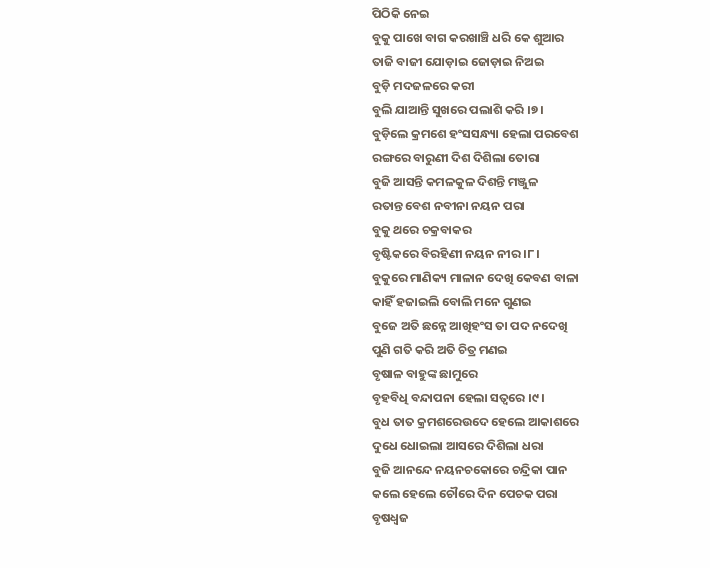ପିଠିକି ନେଇ
ବୁକୁ ପାଖେ ବାଗ କରଖାଞ୍ଚି ଧରି କେ ଶୁଆର
ତାଜି ବାଜୀ ଯୋଡ଼ାଇ ଜୋଡ଼ାଇ ନିଅଇ
ବୁଡ଼ି ମଦଜଳରେ କରୀ
ବୁଲି ଯାଆନ୍ତି ସୁଖରେ ପଲାଶି କରି ।୭।
ବୁଡ଼ିଲେ କ୍ରମଶେ ହଂସସନ୍ଧ୍ୟା ହେଲା ପରବେଶ
ରଙ୍ଗରେ ବାରୁଣୀ ଦିଶ ଦିଶିଲା ତୋରା
ବୁଜି ଆସନ୍ତି କମଳକୁଳ ଦିଶନ୍ତି ମଞ୍ଜୁଳ
ରତାନ୍ତ ବେଶ ନବୀନା ନୟନ ପରା
ବୁକୁ ଥରେ ଚକ୍ରବାକର
ବୃଷ୍ଟିକରେ ବିରହିଣୀ ନୟନ ନୀର ।୮।
ବୁକୁରେ ମାଣିକ୍ୟ ମାଳାନ ଦେଖି କେବଣ ବାଳା
କାହିଁ ହଜାଇଲି ବୋଲି ମନେ ଗୁଣଇ
ବୁଜେ ଅତି ଛନ୍ନେ ଆଖିହଂସ ତା ପଦ ନଦେଖି
ପୁଣି ଗତି କରି ଅତି ଚିତ୍ର ମଣଇ
ବୃଷାଳ ବାହୁଙ୍କ ଛାମୁରେ
ବୃହବିଧି ବନ୍ଦାପନା ହେଲା ସତ୍ଵରେ ।୯।
ବୁଧ ତାତ କ୍ରମଶରେଉଦେ ହେଲେ ଆକାଶରେ
ଦୁଧେ ଧୋଇଲା ଆସରେ ଦିଶିଲା ଧରା
ବୁଜି ଆନନ୍ଦେ ନୟନଚକୋରେ ଚନ୍ଦ୍ରିକା ପାନ
କଲେ ହେଲେ ଚୌରେ ଦିନ ପେଚକ ପରା
ବୃଷଧ୍ଵଜ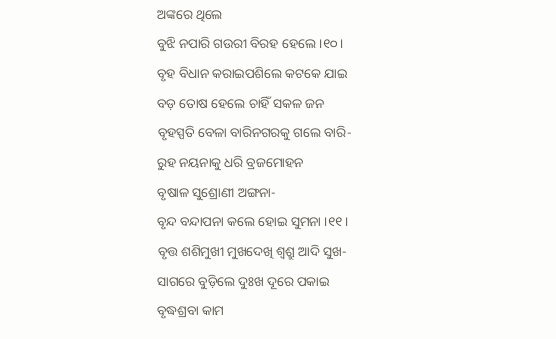ଅଙ୍କରେ ଥିଲେ
ବୁଝି ନପାରି ଗଉରୀ ବିରହ ହେଲେ ।୧୦।
ବୃହ ବିଧାନ କରାଇପଶିଲେ କଟକେ ଯାଇ
ବଡ଼ ତୋଷ ହେଲେ ଚାହିଁ ସକଳ ଜନ
ବୃହସ୍ପତି ବେଳା ବାରିନଗରକୁ ଗଲେ ବାରି-
ରୁହ ନୟନାକୁ ଧରି ବ୍ରଜମୋହନ
ବୃଷାଳ ସୁଶ୍ରୋଣୀ ଅଙ୍ଗନା-
ବୃନ୍ଦ ବନ୍ଦାପନା କଲେ ହୋଇ ସୁମନା ।୧୧।
ବୃତ୍ତ ଶଶିମୁଖୀ ମୁଖଦେଖି ଶ୍ୱଶ୍ରୁ ଆଦି ସୁଖ-
ସାଗରେ ବୁଡ଼ିଲେ ଦୁଃଖ ଦୂରେ ପକାଇ
ବୃଦ୍ଧଶ୍ରବା କାମ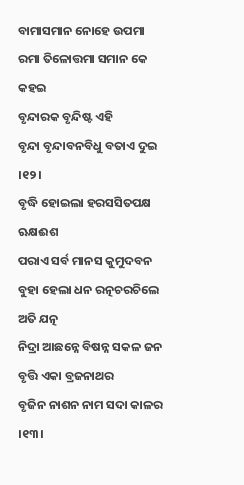ବାମାସମାନ ନୋହେ ଉପମା
ରମା ତିଳୋତ୍ତମା ସମାନ କେ କହଇ
ବୃନ୍ଦାରକ ବୃନ୍ଦିଷ୍ଟ ଏହି
ବୃନ୍ଦା ବୃନ୍ଦାବନବିଧୁ ବତାଏ ଦୁଇ ।୧୨।
ବୃଦ୍ଧି ହୋଇଲା ହରସସିତପକ୍ଷ ଋକ୍ଷଈଶ
ପରାଏ ସର୍ବ ମାନସ କୁମୁଦବନ
ବୁହା ହେଲା ଧନ ରତ୍ନଚରଚିଲେ ଅତି ଯତ୍ନ
ନିଦ୍ରା ଆଛନ୍ନେ ବିଷନ୍ନ ସକଳ ଜନ
ବୃତ୍ତି ଏକା ବ୍ରଜନାଥର
ବୃଜିନ ନାଶନ ନାମ ସଦା କାଳର ।୧୩।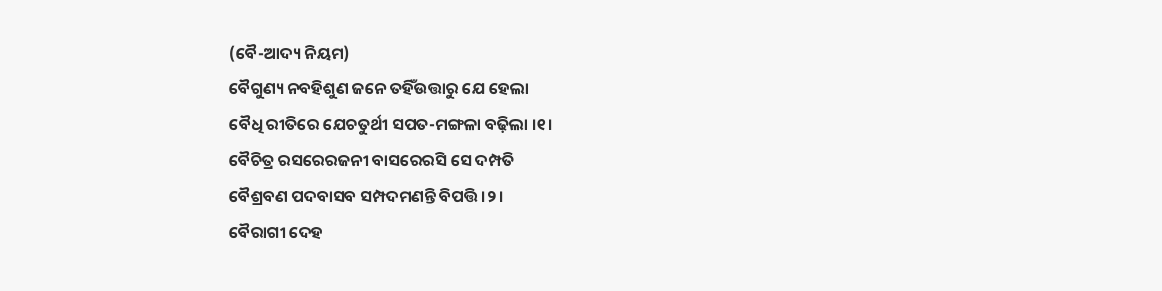(ବୈ-ଆଦ୍ୟ ନିୟମ)
ବୈଗୁଣ୍ୟ ନବହିଶୁଣ ଜନେ ତହିଁଉତ୍ତାରୁ ଯେ ହେଲା
ବୈଧି ରୀତିରେ ଯେଚତୁର୍ଥୀ ସପତ-ମଙ୍ଗଳା ବଢ଼ିଲା ।୧।
ବୈଚିତ୍ର ରସରେରଜନୀ ବାସରେରସି ସେ ଦମ୍ପତି
ବୈଶ୍ରବଣ ପଦବାସବ ସମ୍ପଦମଣନ୍ତି ବିପତ୍ତି ।୨।
ବୈରାଗୀ ଦେହ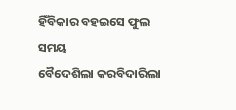ହିଁବିକାର ବହଇସେ ଫୁଲ ସମୟ
ବୈଦେଶିଲା କରବିଦାରିଲା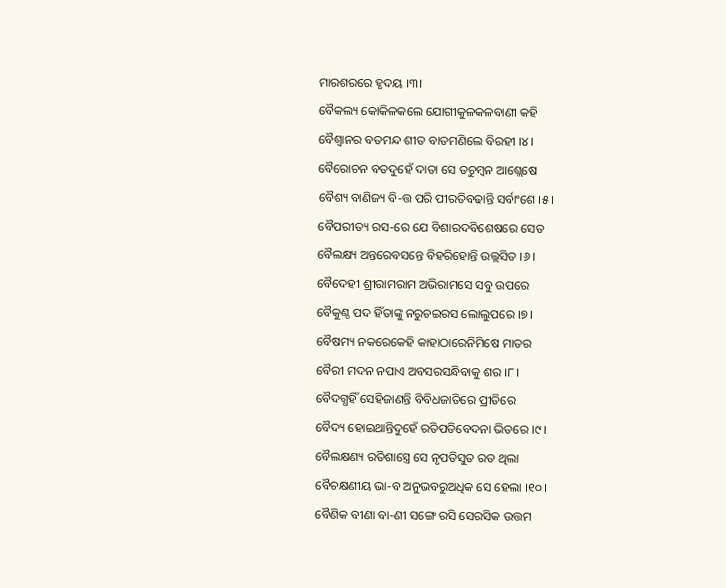ମାରଶରରେ ହୃଦୟ ।୩।
ବୈକଲ୍ୟ କୋକିଳକଲେ ଯୋଗୀକୁଳକଳବାଣୀ କହି
ବୈଶ୍ୱାନର ବତମନ୍ଦ ଶୀତ ବାତମଣିଲେ ବିରହୀ ।୪।
ବୈରୋଚନ ବତଦୁହେଁ ଦାତା ସେ ତଚୁମ୍ବନ ଆଶ୍ଲେଷେ
ବୈଶ୍ୟ ବାଣିଜ୍ୟ ବି-ତ୍ତ ପରି ପୀରତିବଢାନ୍ତି ସର୍ବାଂଶେ ।୫।
ବୈପରୀତ୍ୟ ରସ-ରେ ଯେ ବିଶାରଦବିଶେଷରେ ସେତ
ବୈଲକ୍ଷ୍ୟ ଅନ୍ତରେବସନ୍ତେ ବିହରିହୋନ୍ତି ଉଲ୍ଲସିତ ।୬।
ବୈଦେହୀ ଶ୍ରୀରାମରାମ ଅଭିରାମସେ ସବୁ ଉପରେ
ବୈକୁଣ୍ଠ ପଦ ହିଁତାଙ୍କୁ ନରୁଚଇରସ ଲୋଲୁପରେ ।୭।
ବୈଷମ୍ୟ ନକରେକେହି କାହାଠାରେନିମିଷେ ମାତର
ବୈରୀ ମଦନ ନପାଏ ଅବସରସନ୍ଧିବାକୁ ଶର ।୮।
ବୈଦଗ୍ଧହିଁ ସେହିଜାଣନ୍ତି ବିବିଧଜାତିରେ ପ୍ରୀତିରେ
ବୈଦ୍ୟ ହୋଇଥାନ୍ତିଦୁହେଁ ରତିପତିବେଦନା ଭିତରେ ।୯।
ବୈଲକ୍ଷଣ୍ୟ ରତିଶାସ୍ତ୍ରେ ସେ ନୃପତିସୁତ ରତ ଥିଲା
ବୈଚକ୍ଷଣୀୟ ଭା-ବ ଅନୁଭବରୁଅଧିକ ସେ ହେଲା ।୧୦।
ବୈଣିକ ବୀଣା ବା-ଣୀ ସଙ୍ଗେ ରସି ସେରସିକ ଉତ୍ତମ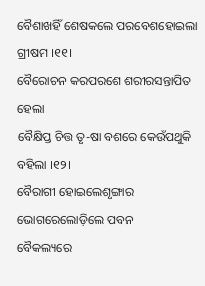ବୈଶାଖହିଁ ଶେଷକଲେ ପରବେଶହୋଇଲା ଗ୍ରୀଷମ ।୧୧।
ବୈରୋଚନ କରପରଶେ ଶରୀରସନ୍ତାପିତ ହେଲା
ବୈକ୍ଷିପ୍ତ ଚିତ୍ତ ତୃ-ଷା ବଶରେ କେଉଁପଥୁକି ବହିଲା ।୧୨।
ବୈରାଗୀ ହୋଇଲେଶୃଙ୍ଗାର ଭୋଗରେଲୋଡ଼ିଲେ ପବନ
ବୈକଲ୍ୟରେ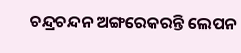ଚନ୍ଦ୍ରଚନ୍ଦନ ଅଙ୍ଗରେକରନ୍ତି ଲେପନ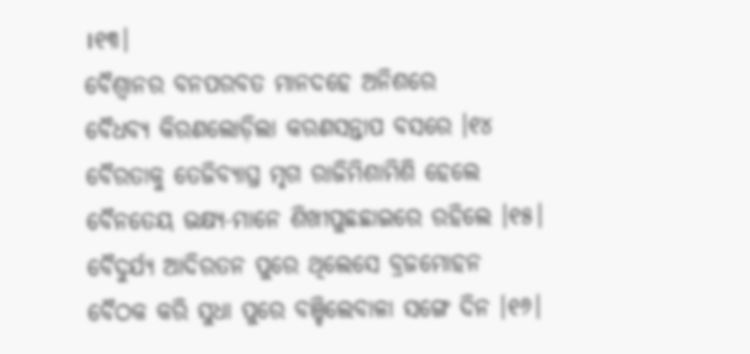।୧୩।
ବୈଶ୍ୱାନର ବନପରବତ ମାନଦହେ ଅନିଶରେ
ବୈଧବ୍ୟ କିରଣଲୋଡ଼ିଲା କରଣସନ୍ତାପ ବସରେ ।୧୪
ବୈରତାକୁ ତେଜିବ୍ୟାଘ୍ର ମୃଗ ରାଜିମିଶାମିଶି ହେଲେ
ବୈନତେୟ ଭକ୍ଷ୍ୟ-ମାନେ ଶିଖୀପୁଛଛାଇରେ ରହିଲେ ।୧୫।
ବୈଦୁର୍ଯ୍ୟ ଆଦିରତନ ପୁରେ ଥିଲେସେ ବ୍ରଜମୋହନ
ବୈଠକ କରି ସୁଧା ପୁରେ ବଞ୍ଚିଲେବାଳା ସଙ୍ଗେ ଦିନ ।୧୬।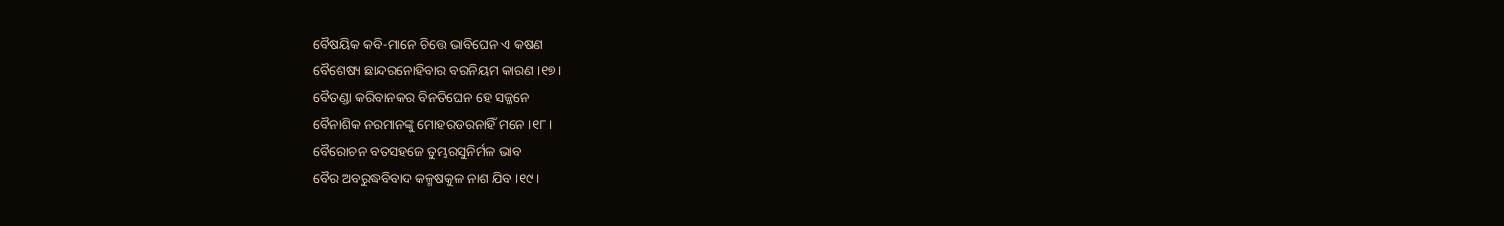ବୈଷୟିକ କବି-ମାନେ ଚିତ୍ତେ ଭାବିଘେନ ଏ କଷଣ
ବୈଶେଷ୍ୟ ଛାନ୍ଦରନୋହିବାର ବରନିୟମ କାରଣ ।୧୭।
ବୈତଣ୍ଡା କରିବାନକର ବିନତିଘେନ ହେ ସଜ୍ଜନେ
ବୈନାଶିକ ନରମାନଙ୍କୁ ମୋହରଡରନାହିଁ ମନେ ।୧୮।
ବୈରୋଚନ ବତସହଜେ ତୁମ୍ଭରସୁନିର୍ମଳ ଭାବ
ବୈର ଅବରୁଦ୍ଧବିବାଦ କଳ୍ମଷକୁଳ ନାଶ ଯିବ ।୧୯।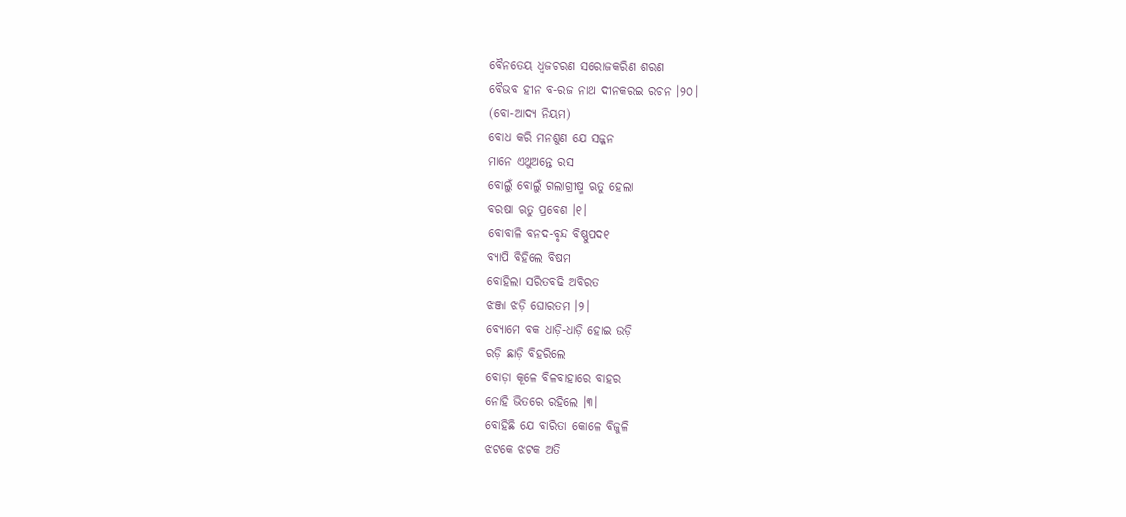ବୈନତେୟ ଧ୍ଵଜଚରଣ ସରୋଜକରିଣ ଶରଣ
ବୈଭବ ହୀନ ବ-ରଜ ନାଥ ଦୀନକରଇ ରଚନ ।୨୦।
(ବୋ-ଆଦ୍ୟ ନିୟମ)
ବୋଧ କରି ମନଶୁଣ ଯେ ସଜ୍ଜନ
ମାନେ ଏଥୁଅନ୍ତେ ରସ
ବୋଲୁଁ ବୋଲୁଁ ଗଲାଗ୍ରୀଷ୍ମ ଋତୁ ହେଲା
ବରଷା ଋତୁ ପ୍ରବେଶ ।୧।
ବୋବାଳି ବନଦ-ବୃନ୍ଦ ବିଷ୍ଣୁପଦ୧
ବ୍ୟାପି ବିହିଲେ ବିଷମ
ବୋହିଲା ସରିତବଢି ଅବିରତ
ଝଞ୍ଜା ଝଡ଼ି ଘୋରତମ ।୨।
ବ୍ୟୋମେ ବକ ଧାଡ଼ି-ଧାଡ଼ି ହୋଇ ଉଡ଼ି
ରଡ଼ି ଛାଡ଼ି ବିହରିଲେ
ବୋଡ଼ା କୂଳେ ବିଳବାହାରେ ବାହର
ନୋହି ଭିତରେ ରହିଲେ ।୩।
ବୋହିଛି ଯେ ବାରିତା କୋଳେ ବିଜୁଳି
ଝଟକେ ଝଟକ ଅତି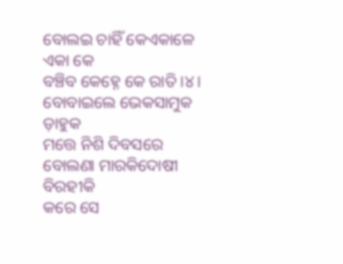ବୋଲଇ ଚାହିଁ କେଏକାଳେ ଏକା କେ
ବଞ୍ଚିବ କେହ୍ନେ କେ ରାତି ।୪।
ବୋବାଇଲେ ଭେକସାମୁକ ଡ଼ାହୁକ
ମତ୍ତେ ନିଶି ଦିବସରେ
ବୋଲଣା ମାରକିଦୋଷୀ ବିରହୀକି
କରେ ସେ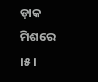ଡ଼ାକ ମିଶରେ ।୫।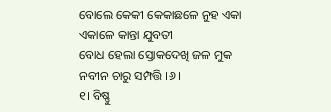ବୋଲେ କେକୀ କେକାଛଳେ ନୁହ ଏକା
ଏକାଳେ କାନ୍ତା ଯୁବତୀ
ବୋଧ ହେଲା ସ୍ତୋକଦେଖି ଜଳ ମୁକ
ନବୀନ ଚାରୁ ସମ୍ପତ୍ତି ।୬।
୧। ବିଷ୍ଣୁ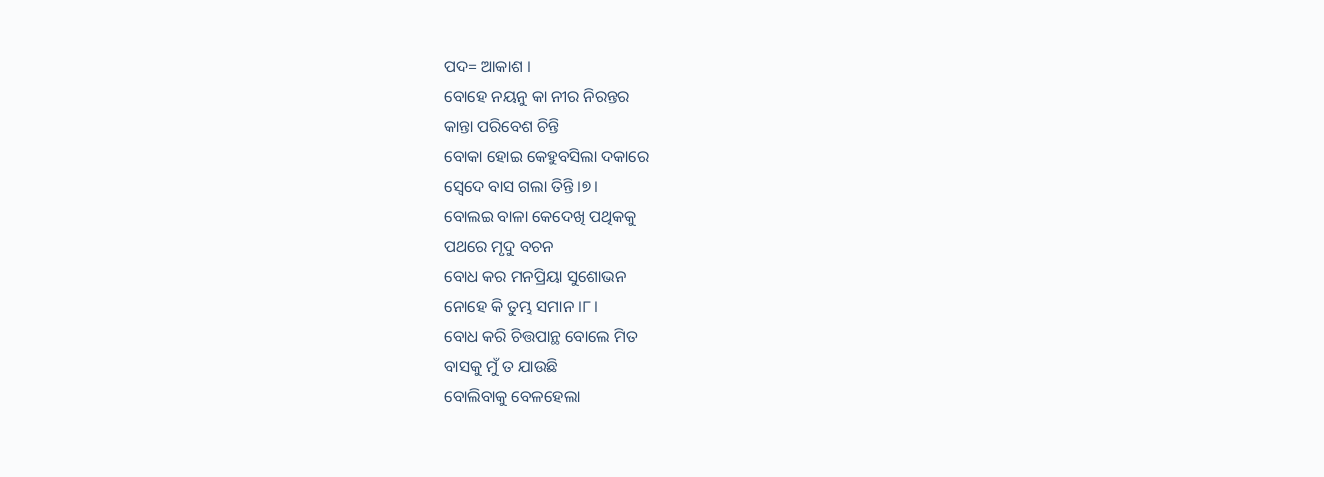ପଦ= ଆକାଶ ।
ବୋହେ ନୟନୁ କା ନୀର ନିରନ୍ତର
କାନ୍ତା ପରିବେଶ ଚିନ୍ତି
ବୋକା ହୋଇ କେହୁବସିଲା ଦକାରେ
ସ୍ୱେଦେ ବାସ ଗଲା ତିନ୍ତି ।୭।
ବୋଲଇ ବାଳା କେଦେଖି ପଥିକକୁ
ପଥରେ ମୃଦୁ ବଚନ
ବୋଧ କର ମନପ୍ରିୟା ସୁଶୋଭନ
ନୋହେ କି ତୁମ୍ଭ ସମାନ ।୮।
ବୋଧ କରି ଚିତ୍ତପାନ୍ଥ ବୋଲେ ମିତ
ବାସକୁ ମୁଁ ତ ଯାଉଛି
ବୋଲିବାକୁ ବେଳହେଲା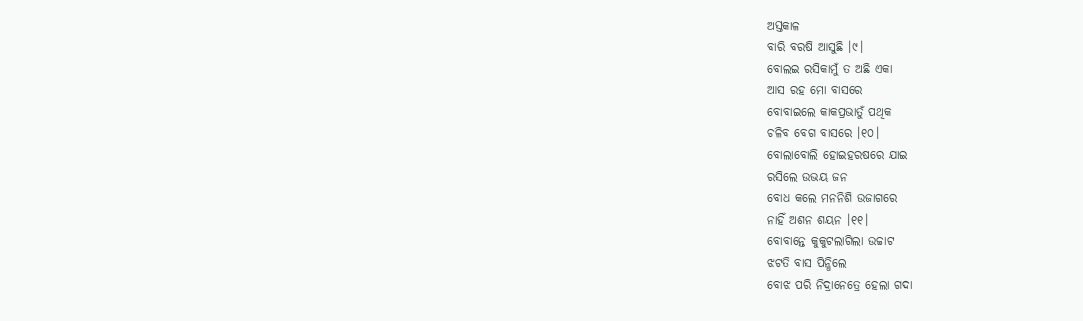ଅସ୍ତକାଳ
ବାରି ବରଷି ଆସୁଛି ।୯।
ବୋଲଇ ରସିକାମୁଁ ତ ଅଛି ଏକା
ଆସ ରହ ମୋ ବାସରେ
ବୋବାଇଲେ କାକପ୍ରଭାତୁଁ ପଥିକ
ଚଳିବ ବେଗ ବାସରେ ।୧୦।
ବୋଲାବୋଲି ହୋଇହରଷରେ ଯାଇ
ରସିଲେ ଉଭୟ ଜନ
ବୋଧ କଲେ ମନନିଶି ଉଜାଗରେ
ନାହିଁ ଅଶନ ଶୟନ ।୧୧।
ବୋବାନ୍ତେ କୁକୁଟଲାଗିଲା ଉଚ୍ଚାଟ
ଝଟତି ବାସ ପିନ୍ଧିଲେ
ବୋଝ ପରି ନିଦ୍ରାନେତ୍ରେ ହେଲା ଗଦା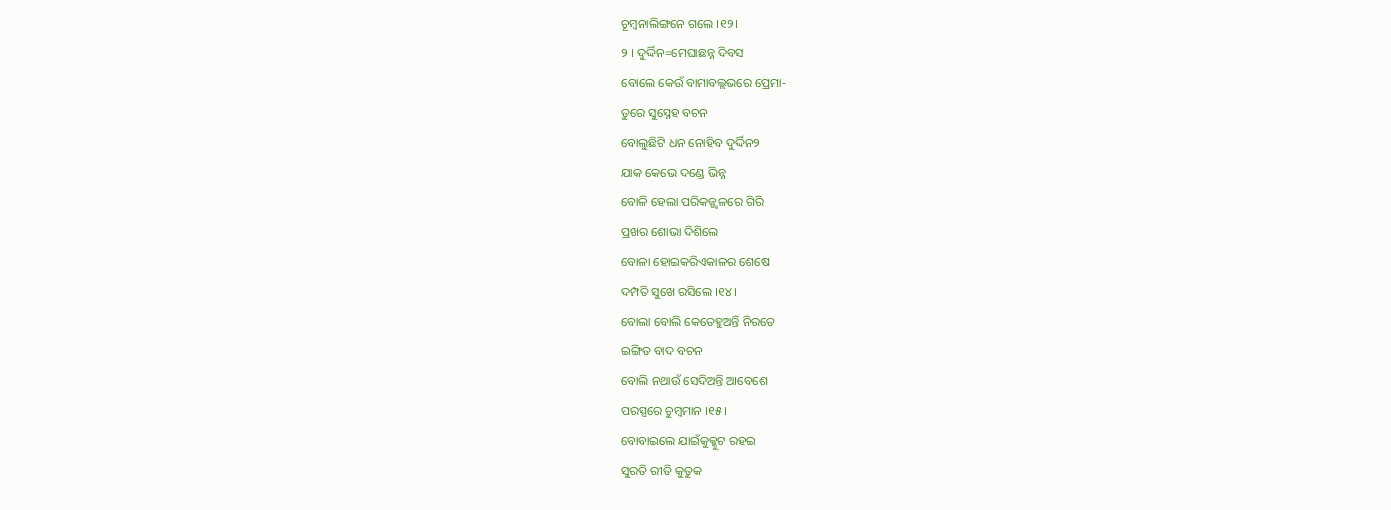ଚୂମ୍ବନାଲିଙ୍ଗନେ ଗଲେ ।୧୨।
୨ । ଦୁର୍ଦ୍ଦିନ=ମେଘାଛନ୍ନ ଦିବସ
ବୋଲେ କେଉଁ ବାମାବଲ୍ଲଭରେ ପ୍ରେମା-
ତୁରେ ସୁସ୍ନେହ ବଚନ
ବୋଲୁଛିଟି ଧନ ନୋହିବ ଦୁର୍ଦ୍ଦିନ୨
ଯାକ କେଭେ ଦଣ୍ଡେ ଭିନ୍ନ
ବୋଳି ହେଲା ପରିକଜ୍ଜ୍ୱଳରେ ଗିରି
ପ୍ରଖର ଶୋଭା ଦିଶିଲେ
ବୋଳା ହୋଇକରିଏକାଳର ଶେଷେ
ଦମ୍ପତି ସୁଖେ ରସିଲେ ।୧୪।
ବୋଲା ବୋଲି କେତେହୁଅନ୍ତି ନିରତେ
ଇଙ୍ଗିତ ବାଦ ବଚନ
ବୋଲି ନଥାଉଁ ସେଦିଅନ୍ତି ଆବେଶେ
ପରସ୍ପରେ ଚୁମ୍ବମାନ ।୧୫।
ବୋବାଇଲେ ଯାଇଁକୁକ୍କୁଟ ରହଇ
ସୁରତି ରୀତି କୁତୁକ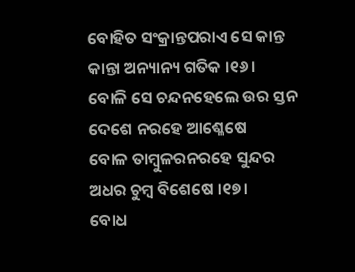ବୋହିତ ସଂକ୍ରାନ୍ତପରାଏ ସେ କାନ୍ତ
କାନ୍ତା ଅନ୍ୟାନ୍ୟ ଗତିକ ।୧୬।
ବୋଳି ସେ ଚନ୍ଦନହେଲେ ଉର ସ୍ତନ
ଦେଶେ ନରହେ ଆଶ୍ଳେଷେ
ବୋଳ ତାମ୍ବୁଳରନରହେ ସୁନ୍ଦର
ଅଧର ଚୁମ୍ବ ବିଶେଷେ ।୧୭।
ବୋଧ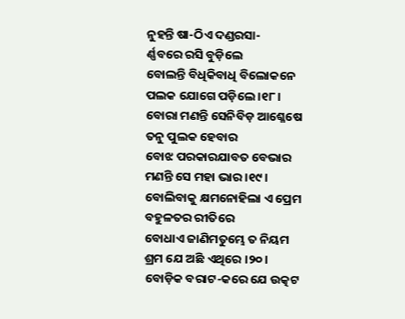ନୁହନ୍ତି ଷା-ଠିଏ ଦଣ୍ଡରସା-
ର୍ଣ୍ଣବରେ ରସି ବୁଡ଼ିଲେ
ବୋଲନ୍ତି ବିଧିକିବାଧି ବିଲୋକନେ
ପଲକ ଯୋଗେ ପଡ଼ିଲେ ।୧୮।
ବୋରା ମଣନ୍ତି ସେନିବିଡ଼ ଆଶ୍ଳେଷେ
ତନୁ ପୁଲକ ହେବାର
ବୋଝ ପରକାରଯାବତ ବେଭାର
ମଣନ୍ତି ସେ ମହା ଭାର ।୧୯।
ବୋଲିବାକୁ କ୍ଷମନୋହିଲା ଏ ପ୍ରେମ
ବହୁଳତର ରୀତିରେ
ବୋଧାଏ ଜାଣିମତୁମ୍ଭେ ତ ନିୟମ
ଶ୍ରମ ଯେ ଅଛି ଏଥିରେ ।୨୦।
ବୋଡ଼ିକ ବରାଟ-କରେ ଯେ ଉତ୍କଟ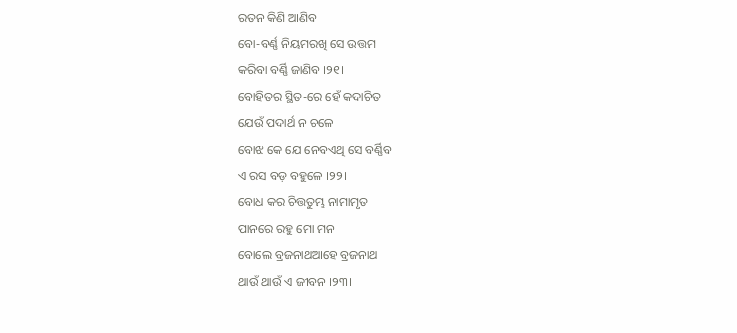ରତନ କିଣି ଆଣିବ
ବୋ-ବର୍ଣ୍ଣ ନିୟମରଖି ସେ ଉତ୍ତମ
କରିବା ବର୍ଣ୍ଣି ଜାଣିବ ।୨୧।
ବୋହିତର ସ୍ଥିତ-ରେ ହେଁ କଦାଚିତ
ଯେଉଁ ପଦାର୍ଥ ନ ଚଳେ
ବୋଝ କେ ଯେ ନେବଏଥି ସେ ବର୍ଣ୍ଣିବ
ଏ ରସ ବଡ଼ ବହୁଳେ ।୨୨।
ବୋଧ କର ଚିତ୍ତତୁମ୍ଭ ନାମାମୃତ
ପାନରେ ରହୁ ମୋ ମନ
ବୋଲେ ବ୍ରଜନାଥଆହେ ବ୍ରଜନାଥ
ଥାଉଁ ଥାଉଁ ଏ ଜୀବନ ।୨୩।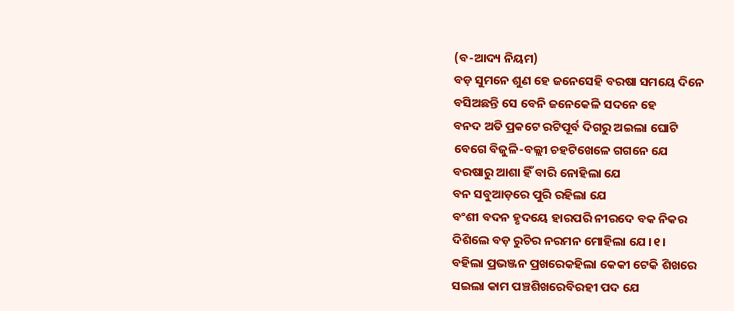(ବ-ଆଦ୍ୟ ନିୟମ)
ବଡ଼ ସୁମନେ ଶୁଣ ହେ ଜନେସେହି ବରଷା ସମୟେ ଦିନେ
ବସିଅଛନ୍ତି ସେ ବେନି ଜନେକେଳି ସଦନେ ହେ
ବନଦ ଅତି ପ୍ରକଟେ ରଟିପୂର୍ବ ଦିଗରୁ ଅଇଲା ଘୋଟି
ବେଗେ ବିଜୁଳି-ବଲ୍ଲୀ ଚହଟିଖେଳେ ଗଗନେ ଯେ
ବରଷାରୁ ଆଶା ହିଁ ବାରି ନୋହିଲା ଯେ
ବନ ସବୁଆଡ଼ରେ ପୁରି ରହିଲା ଯେ
ବଂଶୀ ବଦନ ହୃଦୟେ ହାରପରି ନୀରଦେ ବକ ନିକର
ଦିଶିଲେ ବଡ଼ ରୁଚିର ନରମନ ମୋହିଲା ଯେ ।୧।
ବହିଲା ପ୍ରଭଞ୍ଜନ ପ୍ରଖରେକହିଲା କେକୀ ଟେକି ଶିଖରେ
ସଇଲା କାମ ପଞ୍ଚଶିଖରେବିରହୀ ପଦ ଯେ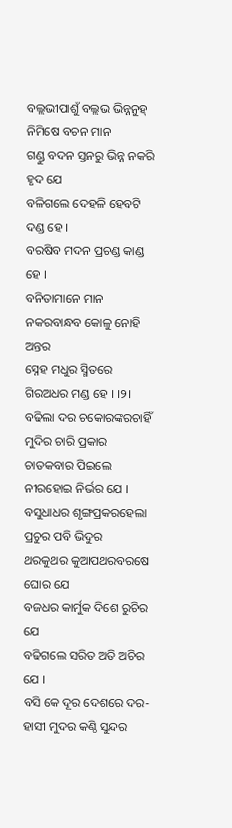ବଲ୍ଲଭୀପାଶୁଁ ବଲ୍ଲଭ ଭିନ୍ନନୁହ୍ ନିମିଷେ ବଚନ ମାନ
ଗଣ୍ଡୁ ବଦନ ସ୍ତନରୁ ଭିନ୍ନ ନକରି ହୃଦ ଯେ
ବଳିଗଲେ ଦେହଳି ହେବଟି ଦଣ୍ଡ ହେ ।
ବରଷିବ ମଦନ ପ୍ରଚଣ୍ଡ କାଣ୍ଡ ହେ ।
ବନିତାମାନେ ମାନ ନକରବାନ୍ଧବ କୋଳୁ ନୋହି ଅନ୍ତର
ସ୍ନେହ ମଧୁର ସ୍ମିତରେ ଗିରଅଧର ମଣ୍ଡ ହେ । ।୨।
ବଢିଲା ଦର ଚକୋରଙ୍କରଚାହିଁ ମୁଦିର ଚାରି ପ୍ରକାର
ଚାତକବାର ପିଇଲେ ନୀରହୋଇ ନିର୍ଭର ଯେ ।
ବସୁଧାଧର ଶୃଙ୍ଗପ୍ରକରହେଲା ପ୍ରଚୁର ପବି ଭିଦୁର
ଥରକୁଥର କୁଆପଥରବରଷେ ଘୋର ଯେ
ବଜଧର କାର୍ମୁକ ଦିଶେ ରୁଚିର ଯେ
ବଢିଗଲେ ସରିତ ଅତି ଅଚିର ଯେ ।
ବସି କେ ଦୂର ଦେଶରେ ଦର-ହାସୀ ମୁଦର କଣ୍ଠି ସୁନ୍ଦର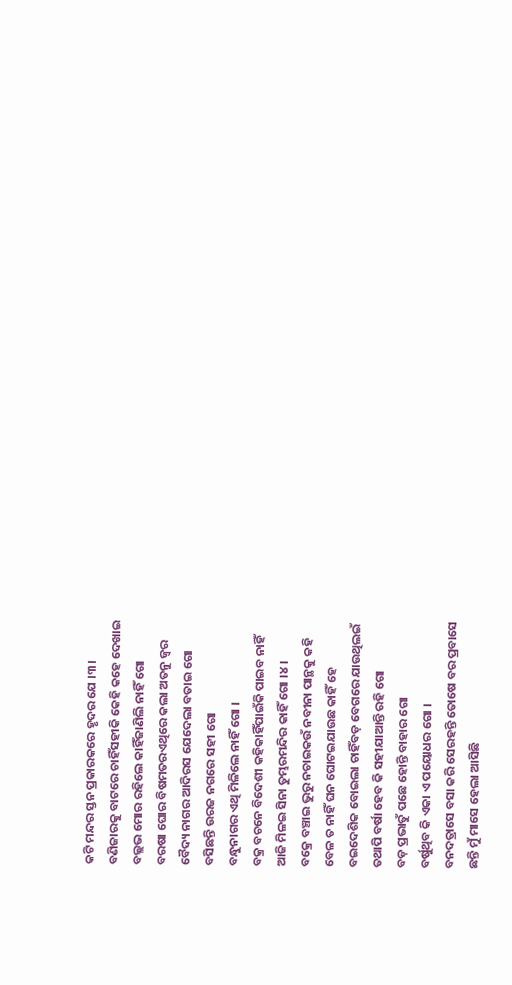କଟି ମନ୍ଦର ସ୍ତନ ପ୍ରକାରକରେ ହୃଦର ଯେ ।୩।
ବଣିଜାରକୁ ବାଟରେ ଚାହିଁସହୀକି କେହି କହେ ଦେଖାଇ
ବଲ୍ଲଭ ମୋର ରହିଲେ କାହିଁଜାଣିଲି ନାହିଁ ଗୋ
ବରଷା ଘୋର ବିଷମତରଏଥିରେ କଲା ଅତନୁ ଜ୍ଵର
ବୈଦ୍ୟ ନାଗର ଆଦିରସ ଯେଦେଲା ବତାଇ ଗୋ
ବସିଛନ୍ତି ଉରଜ ନଗରେ ସହୀ ଗୋ
ବନ୍ଧୁନାଗର ଏଥି ମିଳିଲେ ନାହିଁ ଗୋ ।
ବକ୍ର ବଚନେ ବିଦେଶୀ କହିକାହିଁପାଇଁକି ପାଇବ ନାହିଁ
ଆଜି ମିଳଇ ସିନା ତୁମ୍ଭରମନ୍ଦିର କାହିଁ ଗୋ ।୪।
ବକ୍ରେ ବଞ୍ଚାଇ ଭୁରୁ ନଚାଇକଉଁ ନବୀନା ପାନ୍ଥକୁ କହି
ବେଳ ତ ନାହିଁ ଘନ ଘୋଟଇଯାଉଛ କାହିଁ ହେ
ବଇଦେଶିକ ବୋଇଲା ଚାହିଁବଡ଼ ବେଗରେ ଯାଉଥିଲଇଁ
ତଥାପି ବର୍ଷା ହେବ କି ସହୀଯାଆନ୍ତି ରହି ଗୋ
ବଡ଼ ପ୍ରଭାତୁଁ ପଛେ ହୋନ୍ତି ବାହାର ଗୋ
ବର୍ଷୁଥିବ କି ଏକା ଏ ପୟୋଧର ଗୋ ।
ବନଦତ୍ରାସେ ବସା କରି ସେରହନ୍ତି ତୋଷେ ବର ପ୍ରବାସେ
ଛନ୍ତି ମୁଁ ମାସେ ହେଲା ଆସିଛି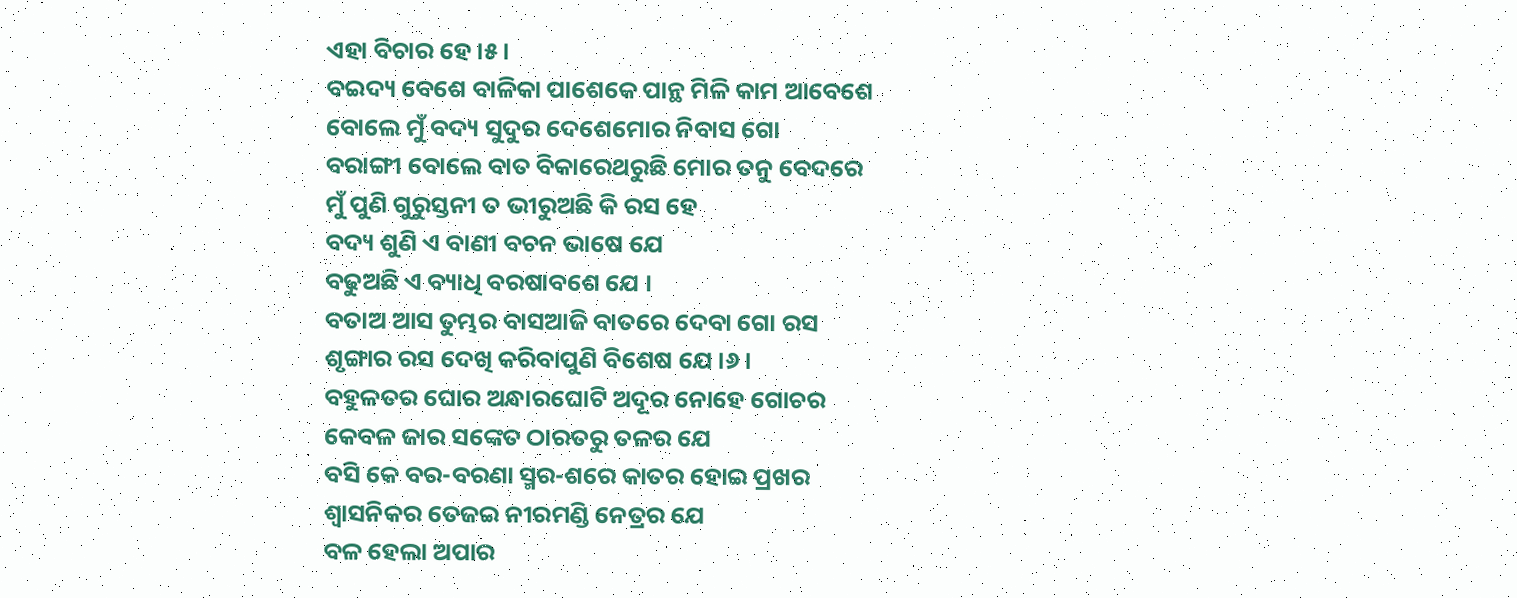ଏହା ବିଚାର ହେ ।୫।
ବଇଦ୍ୟ ବେଶେ ବାଳିକା ପାଶେକେ ପାନ୍ଥ ମିଳି କାମ ଆବେଶେ
ବୋଲେ ମୁଁ ବଦ୍ୟ ସୁଦୁର ଦେଶେମୋର ନିବାସ ଗୋ
ବରାଙ୍ଗୀ ବୋଲେ ବାତ ବିକାରେଥରୁଛି ମୋର ତନୁ ବେଦରେ
ମୁଁ ପୁଣି ଗୁରୁସ୍ତନୀ ତ ଭୀରୁଅଛି କି ରସ ହେ
ବଦ୍ୟ ଶୁଣି ଏ ବାଣୀ ବଚନ ଭାଷେ ଯେ
ବଢୁଅଛି ଏ ବ୍ୟାଧି ବରଷାବଶେ ଯେ ।
ବତାଅ ଆସ ତୁମ୍ଭର ବାସଆଜି ବାତରେ ଦେବା ଗୋ ରସ
ଶୃଙ୍ଗାର ରସ ଦେଖି କରିବାପୁଣି ବିଶେଷ ଯେ ।୬।
ବହୁଳତର ଘୋର ଅନ୍ଧାରଘୋଟି ଅଦୂର ନୋହେ ଗୋଚର
କେବଳ ଜାର ସଙ୍କେତ ଠାରତରୁ ତଳର ଯେ
ବସି କେ ବର-ବରଣା ସ୍ମର-ଶରେ କାତର ହୋଇ ପ୍ରଖର
ଶ୍ୱାସନିକର ତେଜଇ ନୀରମଣ୍ଡି ନେତ୍ରର ଯେ
ବଳ ହେଲା ଅପାର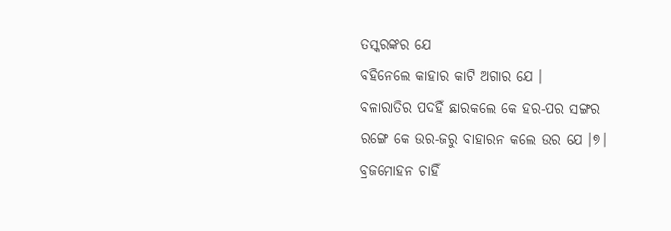ତସ୍କରଙ୍କର ଯେ
ବହିନେଲେ କାହାର କାଟି ଅଗାର ଯେ ।
ବଳାରାତିର ପଦହିଁ ଛାରକଲେ କେ ହର-ପର ସଙ୍ଗର
ରଙ୍ଗେ କେ ଉର-ଜରୁ ବାହାରନ କଲେ ଉର ଯେ ।୭।
ବ୍ରଜମୋହନ ଚାହିଁ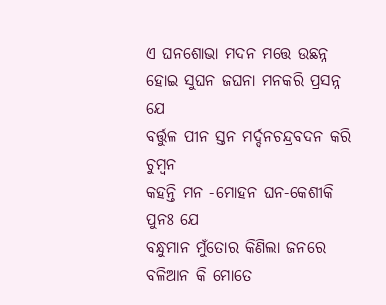ଏ ଘନଶୋଭା ମଦନ ମତ୍ତେ ଉଛନ୍ନ
ହୋଇ ସୁଘନ ଜଘନା ମନକରି ପ୍ରସନ୍ନ ଯେ
ବର୍ତ୍ତୁଳ ପୀନ ସ୍ତନ ମର୍ଦ୍ଦନଚନ୍ଦ୍ରବଦନ କରି ଚୁମ୍ବନ
କହନ୍ତି ମନ -ମୋହନ ଘନ-କେଶୀକି ପୁନଃ ଯେ
ବନ୍ଧୁମାନ ମୁଁତୋର କିଣିଲା ଜନରେ
ବଳିଆନ କି ମୋତେ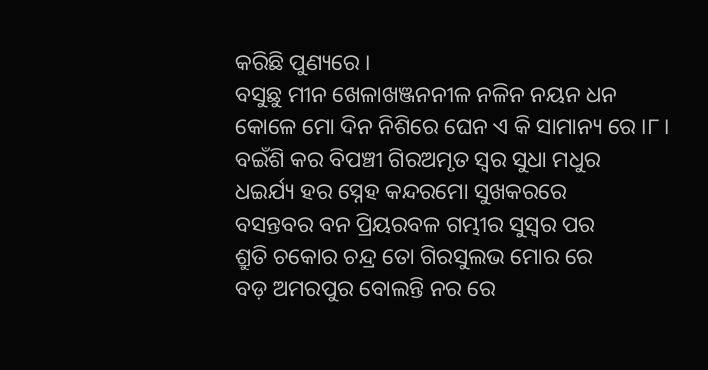କରିଛି ପୁଣ୍ୟରେ ।
ବସୁଛୁ ମୀନ ଖେଳାଖଞ୍ଜନନୀଳ ନଳିନ ନୟନ ଧନ
କୋଳେ ମୋ ଦିନ ନିଶିରେ ଘେନ ଏ କି ସାମାନ୍ୟ ରେ ।୮।
ବଇଁଶି କର ବିପଞ୍ଚୀ ଗିରଅମୃତ ସ୍ୱର ସୁଧା ମଧୁର
ଧଇର୍ଯ୍ୟ ହର ସ୍ନେହ କନ୍ଦରମୋ ସୁଖକରରେ
ବସନ୍ତବର ବନ ପ୍ରିୟରବଳ ଗମ୍ଭୀର ସୁସ୍ୱର ପର
ଶ୍ରୁତି ଚକୋର ଚନ୍ଦ୍ର ତୋ ଗିରସୁଲଭ ମୋର ରେ
ବଡ଼ ଅମରପୁର ବୋଲନ୍ତି ନର ରେ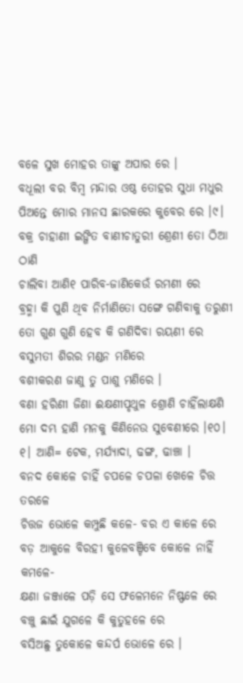ବଳେ ସୁଖ ମୋହର ତାଙ୍କୁ ଅପାର ରେ ।
ବଧୂଲୀ ବର ବିମ୍ବ ମନ୍ଦାର ଓଷ୍ଠ ତୋହର ସୁଧା ମଧୁର
ପିଅନ୍ତେ ମୋର ମାନସ ଛାରକରେ କୁବେର ରେ ।୯।
ବକ୍ର ଚାହାଣୀ ଇଙ୍ଗିତ ବାଣୀଚାତୁରୀ ଶ୍ରେଣୀ ତୋ ଠିଆ ଠାଣି
ଚାଲିବା ଆଣି୧ ପାରିବ-ଜାଣିକେଉଁ ରମଣୀ ରେ
ବ୍ରହ୍ମା କି ପୁଣି ଥିବ ନିର୍ମାଣିତୋ ସଙ୍ଗେ ଗଣିବାକୁ ତରୁଣୀ
ତୋ ଗୁଣ ଗୁଣି ହେବ କି ଗଣିଦିବା ରୟଣୀ ରେ
ବସୁମତୀ ଶିରର ମଣ୍ଡନ ମଣିରେ
ବଶୀକରଣ ଜାଣୁ ତୁ ପାଶୁ ମଣିରେ ।
ବଣା ହରିଣୀ ଜିଣା ଈକ୍ଷଣୀପୃଥୁଳ ଶ୍ରୋଣି ଚାହିଁଲାକ୍ଷଣି
ମୋ ଦମ୍ଭ ହାଣି ମନକୁ କିଣିନେଉ ସୁବେଣୀରେ ।୧୦।
୧। ଆଣି= ଟେକ, ମର୍ଯ୍ୟାଦା, ଢଙ୍ଗ, ଢାଞ୍ଚା ।
ବନଦ କୋଳେ ଚାହିଁ ଚପଳେ ଚପଳା ଖେଳେ ଚିତ୍ତ ତରଳେ
ଚିତ୍ତଜ ଭୋଳେ କମ୍ପୁଛି କଳେ- ବର ଏ କାଳେ ରେ
ବଡ଼ ଆକୁଳେ ବିରହୀ କୁଳେବଞ୍ଚିବେ କୋଳେ ନାହିଁ କମଳେ-
କ୍ଷଣା ଜଞ୍ଜାଳେ ପଡ଼ି ସେ ଫଳେମନେ ନିଷ୍ଫଳେ ରେ
ବଞ୍ଚୁ ଛାଇଁ ଯୁଗଳେ କି କୁତୁହଳେ ରେ
ବସିଅଛୁ ତୁକୋଳେ କନ୍ଦର୍ପ ଭୋଳେ ରେ ।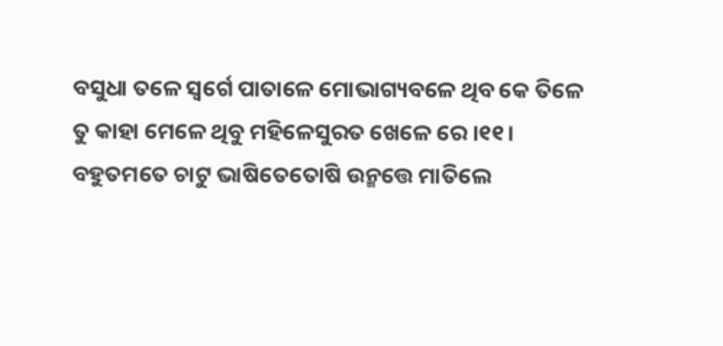ବସୁଧା ତଳେ ସ୍ୱର୍ଗେ ପାତାଳେ ମୋଭାଗ୍ୟବଳେ ଥିବ କେ ତିଳେ
ତୁ କାହା ମେଳେ ଥିବୁ ମହିଳେସୁରତ ଖେଳେ ରେ ।୧୧।
ବହୁତମତେ ଚାଟୁ ଭାଷିତେତୋଷି ଉନ୍ମତ୍ତେ ମାତିଲେ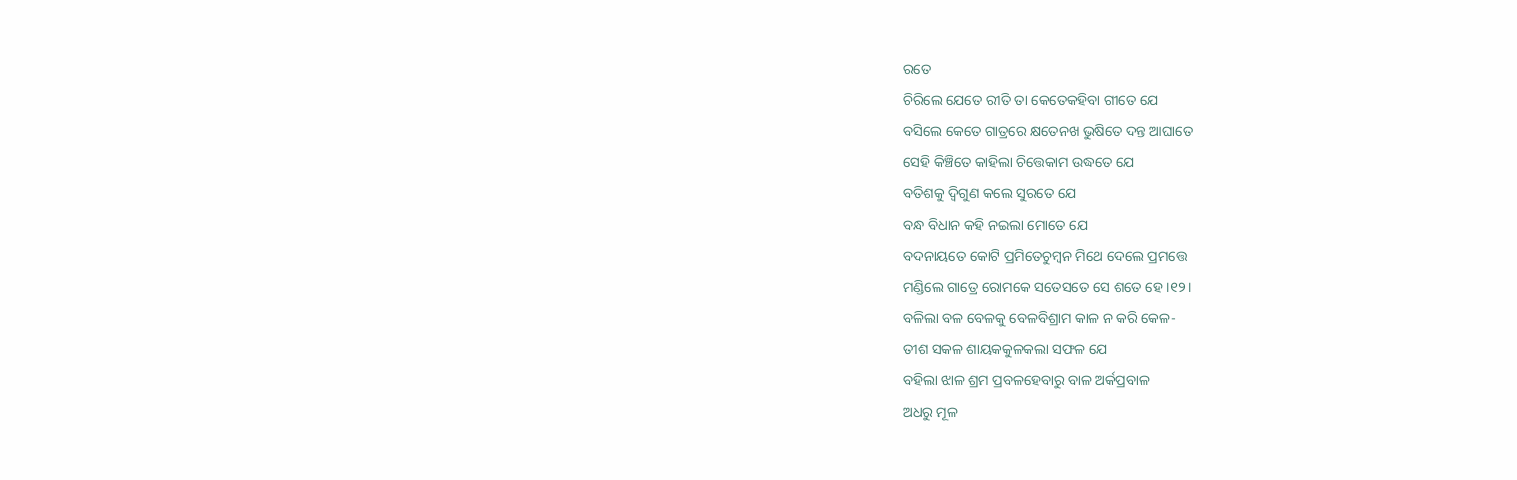ରତେ
ଚିରିଲେ ଯେତେ ରୀତି ତା କେତେକହିବା ଗୀତେ ଯେ
ବସିଲେ କେତେ ଗାତ୍ରରେ କ୍ଷତେନଖ ଭୁଷିତେ ଦନ୍ତ ଆଘାତେ
ସେହି କିଞ୍ଚିତେ କାହିଲା ଚିତ୍ତେକାମ ଉଦ୍ଧତେ ଯେ
ବତିଶକୁ ଦ୍ୱିଗୁଣ କଲେ ସୁରତେ ଯେ
ବନ୍ଧ ବିଧାନ କହି ନଇଲା ମୋତେ ଯେ
ବଦନାୟତେ କୋଟି ପ୍ରମିତେଚୁମ୍ବନ ମିଥେ ଦେଲେ ପ୍ରମତ୍ତେ
ମଣ୍ଡିଲେ ଗାତ୍ରେ ରୋମକେ ସତେସତେ ସେ ଶତେ ହେ ।୧୨।
ବଳିଲା ବଳ ବେଳକୁ ବେଳବିଶ୍ରାମ କାଳ ନ କରି କେଳ-
ତୀଶ ସକଳ ଶାୟକକୁଳକଲା ସଫଳ ଯେ
ବହିଲା ଝାଳ ଶ୍ରମ ପ୍ରବଳହେବାରୁ ବାଳ ଅର୍କପ୍ରବାଳ
ଅଧରୁ ମୂଳ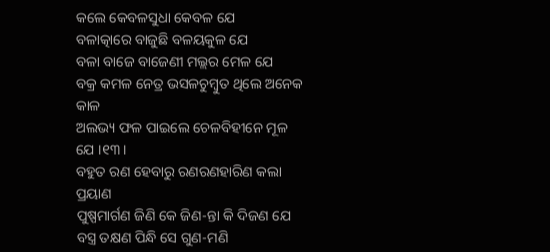କଲେ କେବଳସୁଧା କେବଳ ଯେ
ବଳାତ୍କାରେ ବାଜୁଛି ବଳୟକୁଳ ଯେ
ବଳା ବାଜେ ବାଜେଣୀ ମଲ୍ଲର ମେଳ ଯେ
ବକ୍ର କମଳ ନେତ୍ର ଭସଳଚୁମ୍ୱୁତ ଥିଲେ ଅନେକ କାଳ
ଅଲଭ୍ୟ ଫଳ ପାଇଲେ ଚେଳବିହୀନେ ମୂଳ ଯେ ।୧୩।
ବହୁତ ରଣ ହେବାରୁ ରଣରଣହାରିଣ କଲା ପ୍ରୟାଣ
ପୁଷ୍ପମାର୍ଗଣ ଜିଣି କେ ଜିଣ-ନ୍ତା କି ଦିଜଣ ଯେ
ବସ୍ତ୍ର ତକ୍ଷଣ ପିନ୍ଧି ସେ ଗୁଣ-ମଣି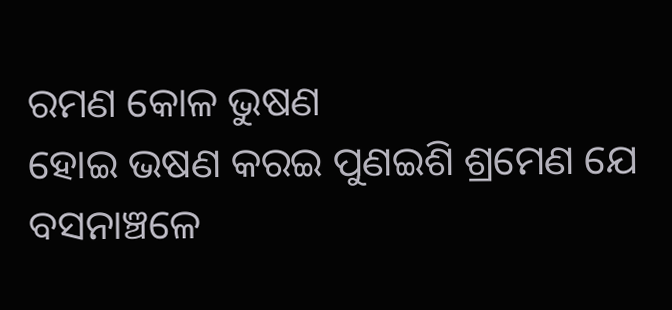ରମଣ କୋଳ ଭୁଷଣ
ହୋଇ ଭଷଣ କରଇ ପୁଣଇଶି ଶ୍ରମେଣ ଯେ
ବସନାଞ୍ଚଳେ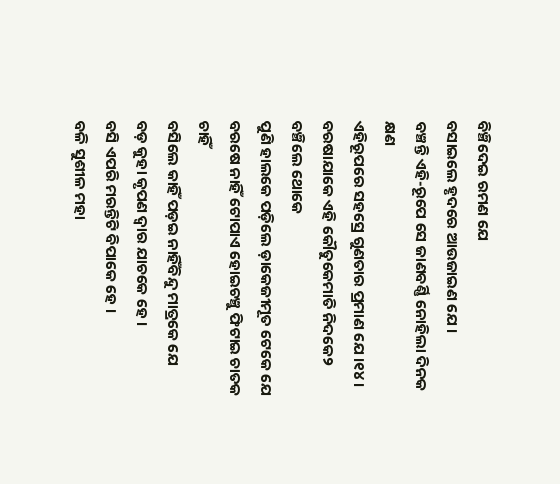ବିଞ୍ଚିଦେଇ ରମଣ ଯେ
ବସାଇଲେ ହୃଦରେ ଆଉଜାଇଣ ଯେ ।
ବଞ୍ଚନ୍ତି ଏହି-ରୂପେ ସେ ଜାଣବର୍ଣ୍ଣି ନୋହିଲା ଦିନକ କ୍ଷଣ
ଏହିରୂପରେ ସହସ୍ରେ ଗୁଣତାର ପ୍ରମାଣ ଯେ ।୧୪।
ବରଷାଯାକେ ଏହି କୌତୁକେମାତି ନିଦକେ୨ ବଞ୍ଚିଲେ ଥୋକେ
ପୁଣି ହାଲକେ ପଡ଼ିଲେ ଡ଼ାକେଜୀମୂତ ଟେକେ ଯେ
ବରଷେ ନାହିଁ ଟୋପାଏ ହୋଇଚଞ୍ଚୁ ଫିଟାଇ ଚାତକ ଚାହିଁ
ବସିଲେ କାହିଁ ପଡ଼ଇ ନାହିଁବିନ୍ଦୁ ମାତ୍ରକେ ଯେ
ବଡ଼ କୁହା କୃପଣ ଦ୍ୱାର ଯାଚକେ ହେ ।
ବସି ଏପରି ମରନ୍ତିଟି ବିପାକେ ହେ ।
ବଳି ସୁଶୀଳ ମହା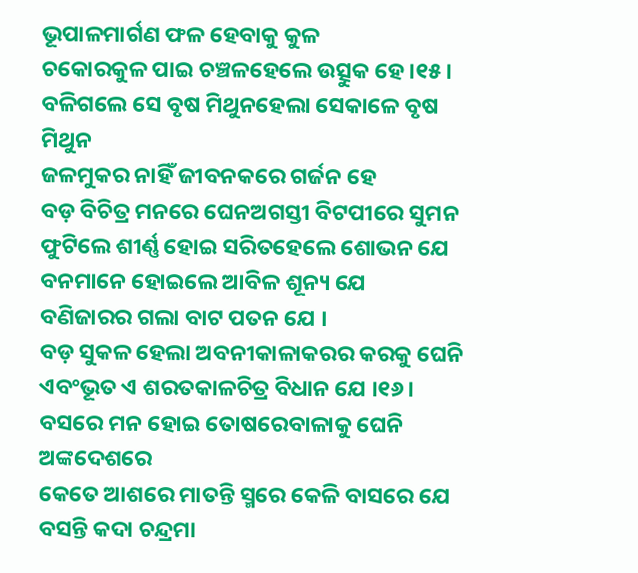ଭୂପାଳମାର୍ଗଣ ଫଳ ହେବାକୁ କୁଳ
ଚକୋରକୁଳ ପାଇ ଚଞ୍ଚଳହେଲେ ଉତ୍ସୁକ ହେ ।୧୫।
ବଳିଗଲେ ସେ ବୃଷ ମିଥୁନହେଲା ସେକାଳେ ବୃଷ ମିଥୁନ
ଜଳମୁକର ନାହିଁ ଜୀବନକରେ ଗର୍ଜନ ହେ
ବଡ଼ ବିଚିତ୍ର ମନରେ ଘେନଅଗସ୍ତୀ ବିଟପୀରେ ସୁମନ
ଫୁଟିଲେ ଶୀର୍ଣ୍ଣ ହୋଇ ସରିତହେଲେ ଶୋଭନ ଯେ
ବନମାନେ ହୋଇଲେ ଆବିଳ ଶୂନ୍ୟ ଯେ
ବଣିଜାରର ଗଲା ବାଟ ପତନ ଯେ ।
ବଡ଼ ସୁକଳ ହେଲା ଅବନୀକାଳାକରର କରକୁ ଘେନି
ଏବଂଭୂତ ଏ ଶରତକାଳଚିତ୍ର ବିଧାନ ଯେ ।୧୬।
ବସରେ ମନ ହୋଇ ତୋଷରେବାଳାକୁ ଘେନି ଅଙ୍କଦେଶରେ
କେତେ ଆଶରେ ମାତନ୍ତି ସ୍ମରେ କେଳି ବାସରେ ଯେ
ବସନ୍ତି କଦା ଚନ୍ଦ୍ରମା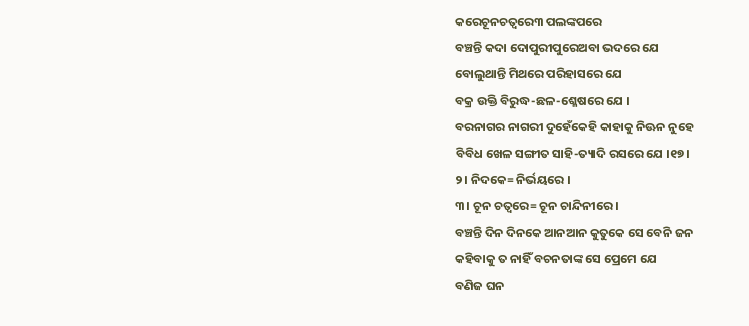କରେଚୂନଚତ୍ଵରେ୩ ପଲଙ୍କପରେ
ବଞ୍ଚନ୍ତି କଦା ଦୋପୁରୀପୁରେଅବା ଭଦରେ ଯେ
ବୋଲୁଥାନ୍ତି ମିଥରେ ପରିହାସରେ ଯେ
ବକ୍ର ଉକ୍ତି ବିରୁଦ୍ଧ-ଛଳ-ଶ୍ଳେଷରେ ଯେ ।
ବରନାଗର ନାଗରୀ ଦୁହେଁକେହି କାହାକୁ ନିଊନ ନୁହେ
ବିବିଧ ଖେଳ ସଙ୍ଗୀତ ସାହି-ତ୍ୟାଦି ରସରେ ଯେ ।୧୭।
୨। ନିଦକେ= ନିର୍ଭୟରେ ।
୩। ଚୂନ ଚତ୍ଵରେ= ଚୂନ ଚାନ୍ଦିନୀରେ ।
ବଞ୍ଚନ୍ତି ଦିନ ଦିନକେ ଆନଆନ କୁତୁକେ ସେ ବେନି ଜନ
କହିବାକୁ ତ ନାହିଁ ବଚନତାଙ୍କ ସେ ପ୍ରେମେ ଯେ
ବଣିଜ ଘନ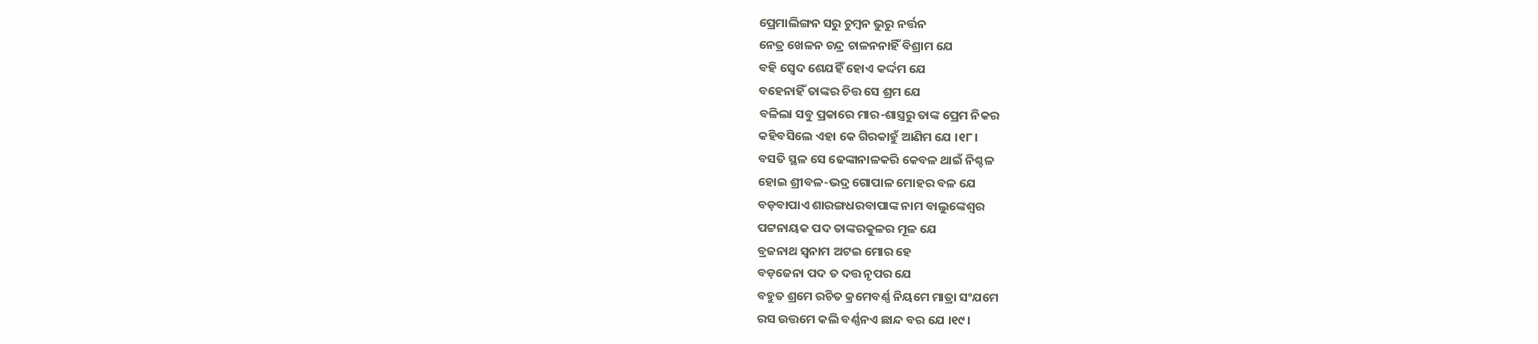ପ୍ରେମାଲିଙ୍ଗନ ସରୁ ଚୁମ୍ବନ ଭୁରୁ ନର୍ତ୍ତନ
ନେତ୍ର ଖେଳନ ଚନ୍ଦ୍ର ଚାଳନନାହିଁ ବିଶ୍ରାମ ଯେ
ବହି ସ୍ୱେଦ ଶେଯହିଁ ହୋଏ କର୍ଦ୍ଦମ ଯେ
ବହେନାହିଁ ତାଙ୍କର ଚିତ୍ତ ସେ ଶ୍ରମ ଯେ
ବଳିଲା ସବୁ ପ୍ରକାରେ ମାର-ଶାସ୍ତ୍ରରୁ ତାଙ୍କ ପ୍ରେମ ନିକର
କହିବସିଲେ ଏହା କେ ଗିରକାହୁଁ ଆଣିମ ଯେ ।୧୮।
ବସତି ସ୍ଥଳ ସେ ଢେଙ୍କାନାଳକରି କେବଳ ଥାଇଁ ନିଶ୍ଚଳ
ହୋଇ ଶ୍ରୀବଳ-ଭଦ୍ର ଗୋପାଳ ମୋହର ବଳ ଯେ
ବଡ଼ବାପାଏ ଶାରଙ୍ଗଧରବାପାଙ୍କ ନାମ ବାଲୁଙ୍କେଶ୍ୱର
ପଟ୍ଟନାୟକ ପଦ ତାଙ୍କରକୁଳର ମୂଳ ଯେ
ବ୍ରଜନାଥ ସ୍ୱନାମ ଅଟଇ ମୋର ହେ
ବଡ଼ଜେନା ପଦ ତ ଦତ୍ତ ନୃପର ଯେ
ବହୁତ ଶ୍ରମେ ରଚିତ କ୍ରମେବର୍ଣ୍ଣ ନିୟମେ ମାତ୍ରା ସଂଯମେ
ରସ ଉତ୍ତମେ କଲି ବର୍ଣ୍ଣନଏ ଛାନ୍ଦ ବର ଯେ ।୧୯।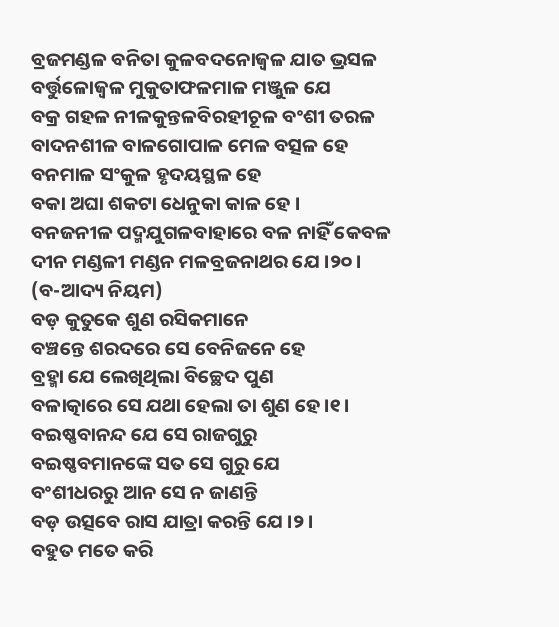ବ୍ରଜମଣ୍ଡଳ ବନିତା କୁଳବଦନୋଜ୍ଵଳ ଯାତ ଭ୍ରସଳ
ବର୍ତ୍ତୁଳୋଜ୍ୱଳ ମୁକୁତାଫଳମାଳ ମଞ୍ଜୁଳ ଯେ
ବକ୍ର ଗହଳ ନୀଳକୁନ୍ତଳବିରହୀଚୂଳ ବଂଶୀ ତରଳ
ବାଦନଶୀଳ ବାଳଗୋପାଳ ମେଳ ବତ୍ସଳ ହେ
ବନମାଳ ସଂକୁଳ ହୃଦୟସ୍ଥଳ ହେ
ବକା ଅଘା ଶକଟା ଧେନୁକା କାଳ ହେ ।
ବନଜନୀଳ ପଦ୍ମଯୁଗଳବାହାରେ ବଳ ନାହିଁ କେବଳ
ଦୀନ ମଣ୍ଡଳୀ ମଣ୍ଡନ ମଳବ୍ରଜନାଥର ଯେ ।୨୦।
(ବ-ଆଦ୍ୟ ନିୟମ)
ବଡ଼ କୁତୁକେ ଶୁଣ ରସିକମାନେ
ବଞ୍ଚନ୍ତେ ଶରଦରେ ସେ ବେନିଜନେ ହେ
ବ୍ରହ୍ମା ଯେ ଲେଖିଥିଲା ବିଚ୍ଛେଦ ପୁଣ
ବଳାତ୍କାରେ ସେ ଯଥା ହେଲା ତା ଶୁଣ ହେ ।୧।
ବଇଷ୍ଣବାନନ୍ଦ ଯେ ସେ ରାଜଗୁରୁ
ବଇଷ୍ଣବମାନଙ୍କେ ସତ ସେ ଗୁରୁ ଯେ
ବଂଶୀଧରରୁ ଆନ ସେ ନ ଜାଣନ୍ତି
ବଡ଼ ଉତ୍ସବେ ରାସ ଯାତ୍ରା କରନ୍ତି ଯେ ।୨।
ବହୁତ ମତେ କରି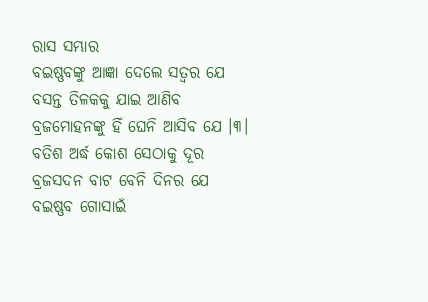ରାସ ସମ୍ଭାର
ବଇଷ୍ଣବଙ୍କୁ ଆଜ୍ଞା ଦେଲେ ସତ୍ଵର ଯେ
ବସନ୍ତ ତିଳକକୁ ଯାଇ ଆଣିବ
ବ୍ରଜମୋହନଙ୍କୁ ହିଁ ଘେନି ଆସିବ ଯେ ।୩।
ବତିଶ ଅର୍ଦ୍ଧ କୋଶ ସେଠାକୁ ଦୂର
ବ୍ରଜସଦନ ବାଟ ବେନି ଦିନର ଯେ
ବଇଷ୍ଣବ ଗୋସାଇଁ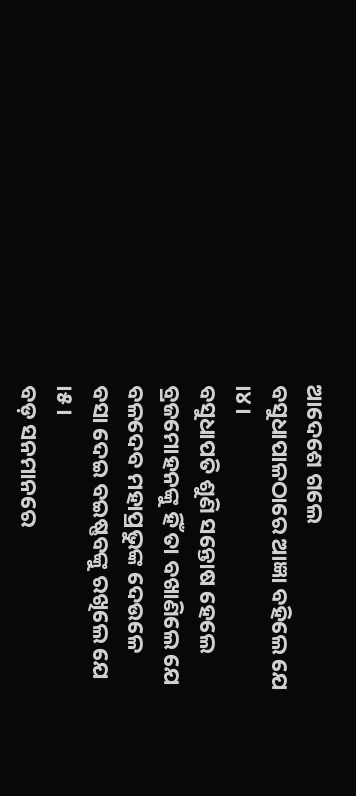ଆଦେଶେ ଗଲେ
ବସୁଧାପାଳଠାରେ ଆଜ୍ଞା ବହିଲେ ଯେ ।୪।
ବସୁଧାପତି ଶୁଣି ସନ୍ତୋଷ ହେଲେ
ବ୍ରଜମୋହନଙ୍କୁ ହିଁ ତା ବଖାଣିଲେ ଯେ
ବଳଦେବ ମହାପ୍ରଭୁଙ୍କ ଦେଉଳେ
ବସା ଦେଇ ବଇଷ୍ଣବଙ୍କୁ ରଖିଲେ ଯେ ।୫।
ବଡ଼ ସନମାନରେ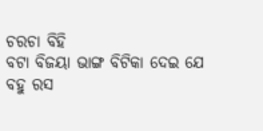ଚରଚା ବିହି
ବଟା ବିଜୟା ଭାଙ୍ଗ ବିଟିକା ଦେଇ ଯେ
ବହୁ ରସ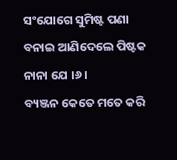ସଂଯୋଗେ ସୁମିଷ୍ଟ ପଣା
ବନାଇ ଆଣିଦେଲେ ପିଷ୍ଟକ ନାନା ଯେ ।୬।
ବ୍ୟଞ୍ଜନ କେତେ ମତେ କରି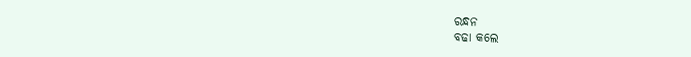ରନ୍ଧନ
ବଢା କଲେ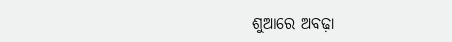ଶୁଆରେ ଅବଢ଼ା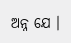ଅନ୍ନ ଯେ ।